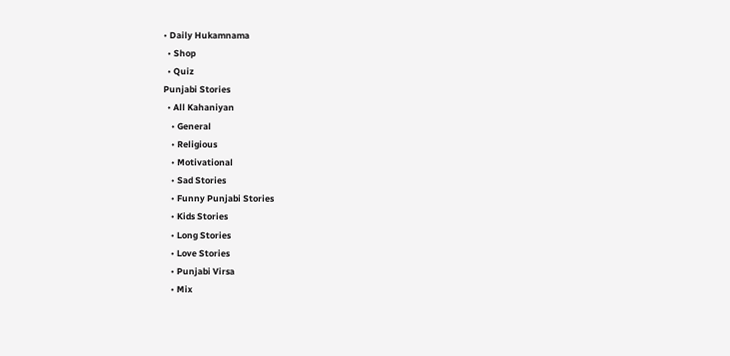• Daily Hukamnama
  • Shop
  • Quiz
Punjabi Stories
  • All Kahaniyan
    • General
    • Religious
    • Motivational
    • Sad Stories
    • Funny Punjabi Stories
    • Kids Stories
    • Long Stories
    • Love Stories
    • Punjabi Virsa
    • Mix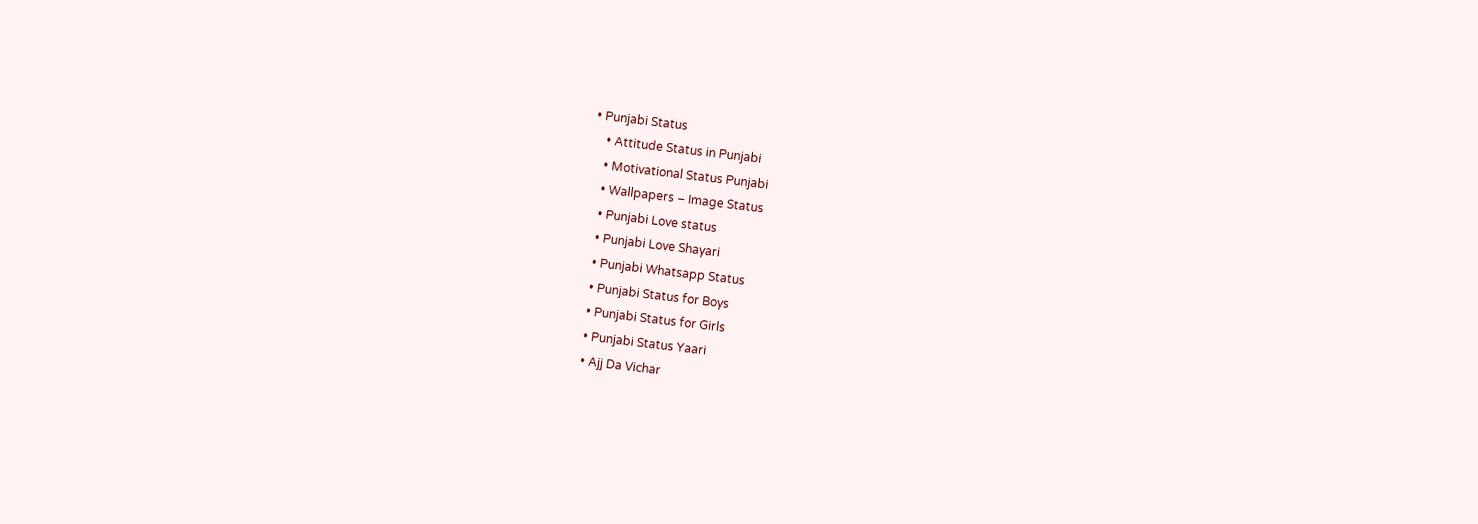• Punjabi Status
    • Attitude Status in Punjabi
    • Motivational Status Punjabi
    • Wallpapers – Image Status
    • Punjabi Love status
    • Punjabi Love Shayari
    • Punjabi Whatsapp Status
    • Punjabi Status for Boys
    • Punjabi Status for Girls
    • Punjabi Status Yaari
    • Ajj Da Vichar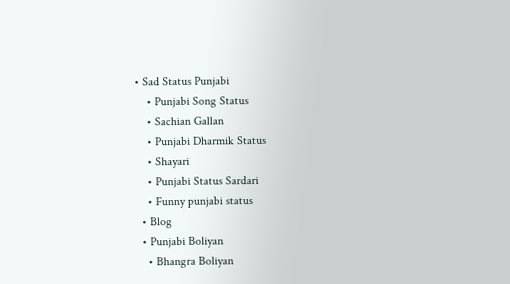• Sad Status Punjabi
    • Punjabi Song Status
    • Sachian Gallan
    • Punjabi Dharmik Status
    • Shayari
    • Punjabi Status Sardari
    • Funny punjabi status
  • Blog
  • Punjabi Boliyan
    • Bhangra Boliyan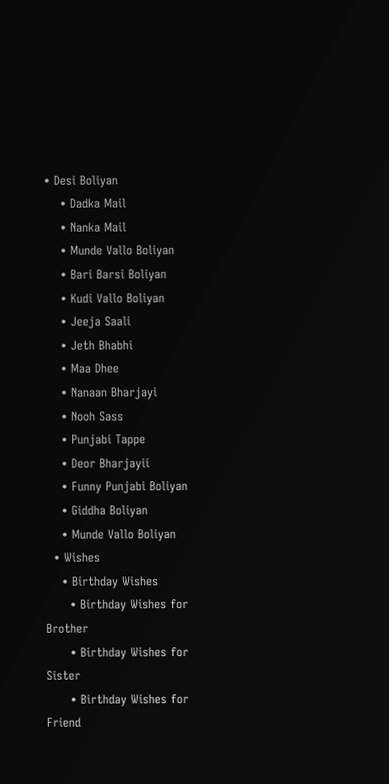• Desi Boliyan
    • Dadka Mail
    • Nanka Mail
    • Munde Vallo Boliyan
    • Bari Barsi Boliyan
    • Kudi Vallo Boliyan
    • Jeeja Saali
    • Jeth Bhabhi
    • Maa Dhee
    • Nanaan Bharjayi
    • Nooh Sass
    • Punjabi Tappe
    • Deor Bharjayii
    • Funny Punjabi Boliyan
    • Giddha Boliyan
    • Munde Vallo Boliyan
  • Wishes
    • Birthday Wishes
      • Birthday Wishes for Brother
      • Birthday Wishes for Sister
      • Birthday Wishes for Friend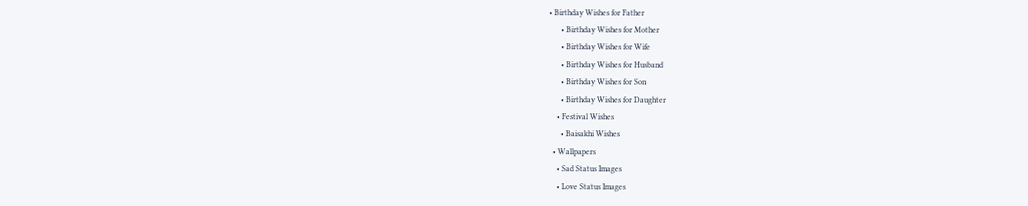• Birthday Wishes for Father
      • Birthday Wishes for Mother
      • Birthday Wishes for Wife
      • Birthday Wishes for Husband
      • Birthday Wishes for Son
      • Birthday Wishes for Daughter
    • Festival Wishes
      • Baisakhi Wishes
  • Wallpapers
    • Sad Status Images
    • Love Status Images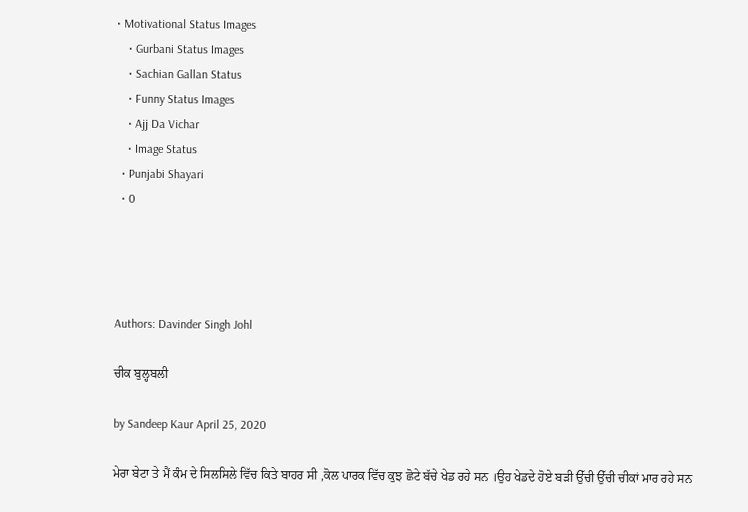• Motivational Status Images
    • Gurbani Status Images
    • Sachian Gallan Status
    • Funny Status Images
    • Ajj Da Vichar
    • Image Status
  • Punjabi Shayari
  • 0




Authors: Davinder Singh Johl

ਚੀਕ ਬੁਲ੍ਹਬਲੀ

by Sandeep Kaur April 25, 2020

ਮੇਰਾ ਬੇਟਾ ਤੇ ਮੈਂ ਕੰਮ ਦੇ ਸਿਲਸਿਲੇ ਵਿੱਚ ਕਿਤੇ ਬਾਹਰ ਸੀ ,ਕੋਲ ਪਾਰਕ ਵਿੱਚ ਕੁਝ ਛੋਟੇ ਬੱਚੇ ਖੇਡ ਰਹੇ ਸਨ ।ਉਹ ਖੇਡਦੇ ਹੋਏ ਬੜੀ ਉੱਚੀ ਉੱਚੀ ਚੀਕਾਂ ਮਾਰ ਰਹੇ ਸਨ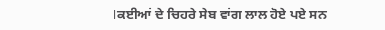।ਕਈਆਂ ਦੇ ਚਿਹਰੇ ਸੇਬ ਵਾਂਗ ਲਾਲ ਹੋਏ ਪਏ ਸਨ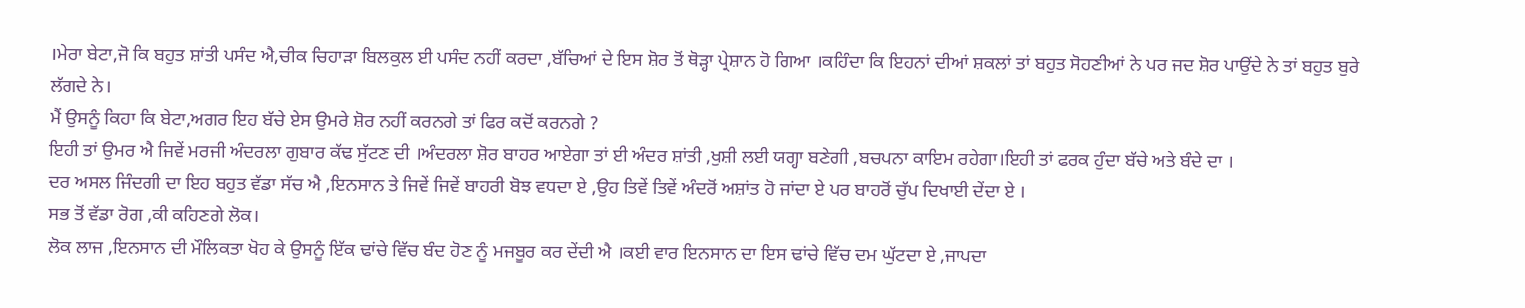।ਮੇਰਾ ਬੇਟਾ,ਜੋ ਕਿ ਬਹੁਤ ਸ਼ਾਂਤੀ ਪਸੰਦ ਐ,ਚੀਕ ਚਿਹਾੜਾ ਬਿਲਕੁਲ ਈ ਪਸੰਦ ਨਹੀਂ ਕਰਦਾ ,ਬੱਚਿਆਂ ਦੇ ਇਸ ਸ਼ੋਰ ਤੋਂ ਥੋੜ੍ਹਾ ਪ੍ਰੇਸ਼ਾਨ ਹੋ ਗਿਆ ।ਕਹਿੰਦਾ ਕਿ ਇਹਨਾਂ ਦੀਆਂ ਸ਼ਕਲਾਂ ਤਾਂ ਬਹੁਤ ਸੋਹਣੀਆਂ ਨੇ ਪਰ ਜਦ ਸ਼ੋਰ ਪਾਉਂਦੇ ਨੇ ਤਾਂ ਬਹੁਤ ਬੁਰੇ ਲੱਗਦੇ ਨੇ।
ਮੈਂ ਉਸਨੂੰ ਕਿਹਾ ਕਿ ਬੇਟਾ,ਅਗਰ ਇਹ ਬੱਚੇ ਏਸ ਉਮਰੇ ਸ਼ੋਰ ਨਹੀਂ ਕਰਨਗੇ ਤਾਂ ਫਿਰ ਕਦੋਂ ਕਰਨਗੇ ?
ਇਹੀ ਤਾਂ ਉਮਰ ਐ ਜਿਵੇਂ ਮਰਜੀ ਅੰਦਰਲਾ ਗੁਬਾਰ ਕੱਢ ਸੁੱਟਣ ਦੀ ।ਅੰਦਰਲਾ ਸ਼ੋਰ ਬਾਹਰ ਆਏਗਾ ਤਾਂ ਈ ਅੰਦਰ ਸ਼ਾਂਤੀ ,ਖੁਸ਼ੀ ਲਈ ਯਗ੍ਹਾ ਬਣੇਗੀ ,ਬਚਪਨਾ ਕਾਇਮ ਰਹੇਗਾ।ਇਹੀ ਤਾਂ ਫਰਕ ਹੁੰਦਾ ਬੱਚੇ ਅਤੇ ਬੰਦੇ ਦਾ ।
ਦਰ ਅਸਲ ਜਿੰਦਗੀ ਦਾ ਇਹ ਬਹੁਤ ਵੱਡਾ ਸੱਚ ਐ ,ਇਨਸਾਨ ਤੇ ਜਿਵੇਂ ਜਿਵੇਂ ਬਾਹਰੀ ਬੋਝ ਵਧਦਾ ਏ ,ਉਹ ਤਿਵੇਂ ਤਿਵੇਂ ਅੰਦਰੋਂ ਅਸ਼ਾਂਤ ਹੋ ਜਾਂਦਾ ਏ ਪਰ ਬਾਹਰੋਂ ਚੁੱਪ ਦਿਖਾਈ ਦੇਂਦਾ ਏ ।
ਸਭ ਤੋਂ ਵੱਡਾ ਰੋਗ ,ਕੀ ਕਹਿਣਗੇ ਲੋਕ।
ਲੋਕ ਲਾਜ ,ਇਨਸਾਨ ਦੀ ਮੌਲਿਕਤਾ ਖੋਹ ਕੇ ਉਸਨੂੰ ਇੱਕ ਢਾਂਚੇ ਵਿੱਚ ਬੰਦ ਹੋਣ ਨੂੰ ਮਜਬੂਰ ਕਰ ਦੇਂਦੀ ਐ ।ਕਈ ਵਾਰ ਇਨਸਾਨ ਦਾ ਇਸ ਢਾਂਚੇ ਵਿੱਚ ਦਮ ਘੁੱਟਦਾ ਏ ,ਜਾਪਦਾ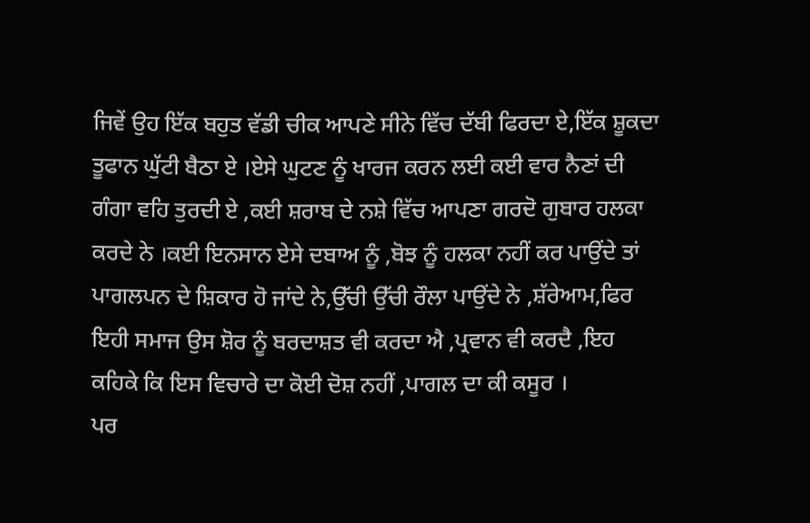ਜਿਵੇਂ ਉਹ ਇੱਕ ਬਹੁਤ ਵੱਡੀ ਚੀਕ ਆਪਣੇ ਸੀਨੇ ਵਿੱਚ ਦੱਬੀ ਫਿਰਦਾ ਏ,ਇੱਕ ਸ਼ੂਕਦਾ ਤੂਫਾਨ ਘੁੱਟੀ ਬੈਠਾ ਏ ।ਏਸੇ ਘੁਟਣ ਨੂੰ ਖਾਰਜ ਕਰਨ ਲਈ ਕਈ ਵਾਰ ਨੈਣਾਂ ਦੀ ਗੰਗਾ ਵਹਿ ਤੁਰਦੀ ਏ ,ਕਈ ਸ਼ਰਾਬ ਦੇ ਨਸ਼ੇ ਵਿੱਚ ਆਪਣਾ ਗਰਦੋ ਗੁਬਾਰ ਹਲਕਾ ਕਰਦੇ ਨੇ ।ਕਈ ਇਨਸਾਨ ਏਸੇ ਦਬਾਅ ਨੂੰ ,ਬੋਝ ਨੂੰ ਹਲਕਾ ਨਹੀਂ ਕਰ ਪਾਉਂਦੇ ਤਾਂ ਪਾਗਲਪਨ ਦੇ ਸ਼ਿਕਾਰ ਹੋ ਜਾਂਦੇ ਨੇ,ਉੱਚੀ ਉੱਚੀ ਰੌਲਾ ਪਾਉਂਦੇ ਨੇ ,ਸ਼ੱਰੇਆਮ,ਫਿਰ ਇਹੀ ਸਮਾਜ ਉਸ ਸ਼ੋਰ ਨੂੰ ਬਰਦਾਸ਼ਤ ਵੀ ਕਰਦਾ ਐ ,ਪ੍ਰਵਾਨ ਵੀ ਕਰਦੈ ,ਇਹ ਕਹਿਕੇ ਕਿ ਇਸ ਵਿਚਾਰੇ ਦਾ ਕੋਈ ਦੋਸ਼ ਨਹੀਂ ,ਪਾਗਲ ਦਾ ਕੀ ਕਸੂਰ ।
ਪਰ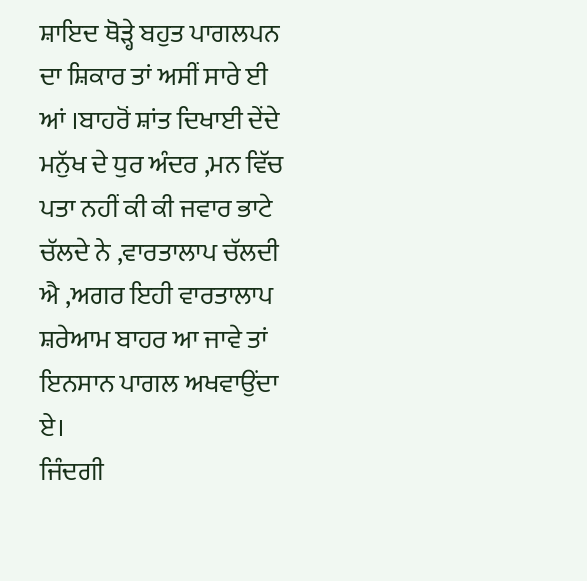ਸ਼ਾਇਦ ਥੋੜ੍ਹੇ ਬਹੁਤ ਪਾਗਲਪਨ ਦਾ ਸ਼ਿਕਾਰ ਤਾਂ ਅਸੀਂ ਸਾਰੇ ਈ ਆਂ ।ਬਾਹਰੋਂ ਸ਼ਾਂਤ ਦਿਖਾਈ ਦੇਂਦੇ ਮਨੁੱਖ ਦੇ ਧੁਰ ਅੰਦਰ ,ਮਨ ਵਿੱਚ ਪਤਾ ਨਹੀਂ ਕੀ ਕੀ ਜਵਾਰ ਭਾਟੇ ਚੱਲਦੇ ਨੇ ,ਵਾਰਤਾਲਾਪ ਚੱਲਦੀ ਐ ,ਅਗਰ ਇਹੀ ਵਾਰਤਾਲਾਪ ਸ਼ਰੇਆਮ ਬਾਹਰ ਆ ਜਾਵੇ ਤਾਂ ਇਨਸਾਨ ਪਾਗਲ ਅਖਵਾਉਂਦਾ ਏ।
ਜਿੰਦਗੀ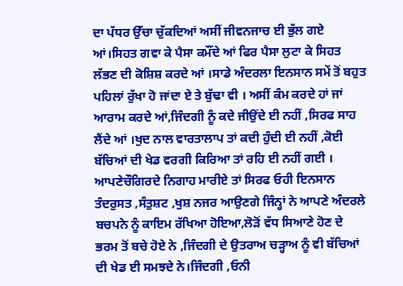ਦਾ ਪੱਧਰ ਉੱਚਾ ਚੁੱਕਦਿਆਂ ਅਸੀਂ ਜੀਵਨਜਾਚ ਈ ਭੁੱਲ ਗਏ ਆਂ।ਸਿਹਤ ਗਵਾ ਕੇ ਪੈਸਾ ਕਮੌਂਦੇ ਆਂ ਫਿਰ ਪੈਸਾ ਲੁਟਾ ਕੇ ਸਿਹਤ ਲੱਭਣ ਦੀ ਕੋਸ਼ਿਸ਼ ਕਰਦੇ ਆਂ ।ਸਾਡੇ ਅੰਦਰਲਾ ਇਨਸਾਨ ਸਮੇਂ ਤੋਂ ਬਹੁਤ ਪਹਿਲਾਂ ਰੁੱਖਾ ਹੋ ਜਾਂਦਾ ਏ ਤੇ ਬੁੱਢਾ ਵੀ । ਅਸੀਂ ਕੰਮ ਕਰਦੇ ਹਾਂ ਜਾਂ ਆਰਾਮ ਕਰਦੇ ਆਂ,ਜਿੰਦਗੀ ਨੂੰ ਕਦੇ ਜੀਉਂਦੇ ਈ ਨਹੀਂ ,ਸਿਰਫ ਸਾਹ ਲੈਂਦੇ ਆਂ ।ਖੁਦ ਨਾਲ ਵਾਰਤਾਲਾਪ ਤਾਂ ਕਦੀ ਹੁੰਦੀ ਈ ਨਹੀਂ ,ਕੋਈ ਬੱਚਿਆਂ ਦੀ ਖੇਡ ਵਰਗੀ ਕਿਰਿਆ ਤਾਂ ਰਹਿ ਈ ਨਹੀਂ ਗਈ ।
ਆਪਣੇਚੌਗਿਰਦੇ ਨਿਗਾਹ ਮਾਰੀਏ ਤਾਂ ਸਿਰਫ ਓਹੀ ਇਨਸਾਨ ਤੰਦਰੁਸਤ ,ਸੰਤੁਸ਼ਟ ,ਖੁਸ਼ ਨਜਰ ਆਉਣਗੇ ਜਿੰਨ੍ਹਾਂ ਨੇ ਆਪਣੇ ਅੰਦਰਲੇ ਬਚਪਨੇ ਨੂੰ ਕਾਇਮ ਰੱਖਿਆ ਹੋਇਆ,ਲੋੜੋਂ ਵੱਧ ਸਿਆਣੇ ਹੋਣ ਦੇ ਭਰਮ ਤੋਂ ਬਚੇ ਹੋਏ ਨੇ ,ਜਿੰਦਗੀ ਦੇ ਉਤਰਾਅ ਚੜ੍ਹਾਅ ਨੂੰ ਵੀ ਬੱਚਿਆਂ ਦੀ ਖੇਡ ਈ ਸਮਝਦੇ ਨੇ।ਜਿੰਦਗੀ ,ਓਨੀ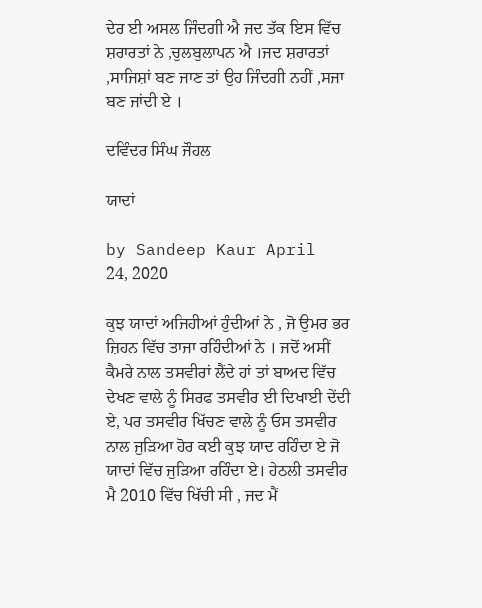ਦੇਰ ਈ ਅਸਲ ਜਿੰਦਗੀ ਐ ਜਦ ਤੱਕ ਇਸ ਵਿੱਚ ਸ਼ਰਾਰਤਾਂ ਨੇ ,ਚੁਲਬੁਲਾਪਨ ਐ ।ਜਦ ਸ਼ਰਾਰਤਾਂ ,ਸਾਜਿਸ਼ਾਂ ਬਣ ਜਾਣ ਤਾਂ ਉਹ ਜਿੰਦਗੀ ਨਹੀਂ ,ਸਜਾ ਬਣ ਜਾਂਦੀ ਏ ।

ਦਵਿੰਦਰ ਸਿੰਘ ਜੌਹਲ

ਯਾਦਾਂ

by Sandeep Kaur April 24, 2020

ਕੁਝ ਯਾਦਾਂ ਅਜਿਹੀਆਂ ਹੁੰਦੀਆਂ ਨੇ , ਜੋ ਉਮਰ ਭਰ ਜ਼ਿਹਨ ਵਿੱਚ ਤਾਜਾ ਰਹਿੰਦੀਆਂ ਨੇ । ਜਦੋਂ ਅਸੀਂ ਕੈਮਰੇ ਨਾਲ ਤਸਵੀਰਾਂ ਲੈਂਦੇ ਹਾਂ ਤਾਂ ਬਾਅਦ ਵਿੱਚ ਦੇਖਣ ਵਾਲੇ ਨੂੰ ਸਿਰਫ ਤਸਵੀਰ ਈ ਦਿਖਾਈ ਦੇਂਦੀ ਏ, ਪਰ ਤਸਵੀਰ ਖਿੱਚਣ ਵਾਲੇ ਨੂੰ ਓਸ ਤਸਵੀਰ ਨਾਲ ਜੁੜਿਆ ਹੋਰ ਕਈ ਕੁਝ ਯਾਦ ਰਹਿੰਦਾ ਏ ਜੋ ਯਾਦਾਂ ਵਿੱਚ ਜੁੜਿਆ ਰਹਿੰਦਾ ਏ। ਹੇਠਲੀ ਤਸਵੀਰ ਮੈ 2010 ਵਿੱਚ ਖਿੱਚੀ ਸੀ , ਜਦ ਮੈਂ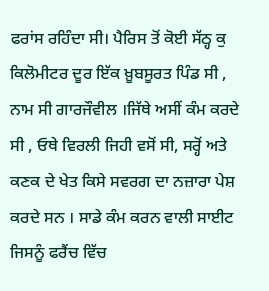ਫਰਾਂਸ ਰਹਿੰਦਾ ਸੀ। ਪੈਰਿਸ ਤੋਂ ਕੋਈ ਸੱਠ੍ਹ ਕੁ ਕਿਲੋਮੀਟਰ ਦੂਰ ਇੱਕ ਖ਼ੂਬਸੂਰਤ ਪਿੰਡ ਸੀ , ਨਾਮ ਸੀ ਗਾਰਜੌਵੀਲ ।ਜਿੱਥੇ ਅਸੀਂ ਕੰਮ ਕਰਦੇ ਸੀ , ਓਥੇ ਵਿਰਲੀ ਜਿਹੀ ਵਸੋਂ ਸੀ, ਸਰ੍ਹੋਂ ਅਤੇ ਕਣਕ ਦੇ ਖੇਤ ਕਿਸੇ ਸਵਰਗ ਦਾ ਨਜ਼ਾਰਾ ਪੇਸ਼ ਕਰਦੇ ਸਨ । ਸਾਡੇ ਕੰਮ ਕਰਨ ਵਾਲੀ ਸਾਈਟ ਜਿਸਨੂੰ ਫਰੈਂਚ ਵਿੱਚ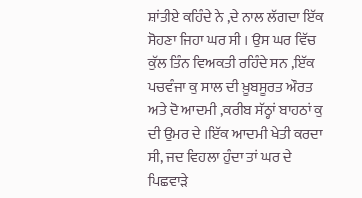ਸ਼ਾਂਤੀਏ ਕਹਿੰਦੇ ਨੇ ,ਦੇ ਨਾਲ ਲੱਗਦਾ ਇੱਕ ਸੋਹਣਾ ਜਿਹਾ ਘਰ ਸੀ । ਉਸ ਘਰ ਵਿੱਚ ਕੁੱਲ ਤਿੰਨ ਵਿਅਕਤੀ ਰਹਿੰਦੇ ਸਨ ,ਇੱਕ ਪਚਵੰਜਾ ਕੁ ਸਾਲ ਦੀ ਖ਼ੂਬਸੂਰਤ ਔਰਤ ਅਤੇ ਦੋ ਆਦਮੀ ,ਕਰੀਬ ਸੱਠ੍ਹਾਂ ਬਾਹਠਾਂ ਕੁ ਦੀ ਉਮਰ ਦੇ ।ਇੱਕ ਆਦਮੀ ਖੇਤੀ ਕਰਦਾ ਸੀ, ਜਦ ਵਿਹਲਾ ਹੁੰਦਾ ਤਾਂ ਘਰ ਦੇ ਪਿਛਵਾੜੇ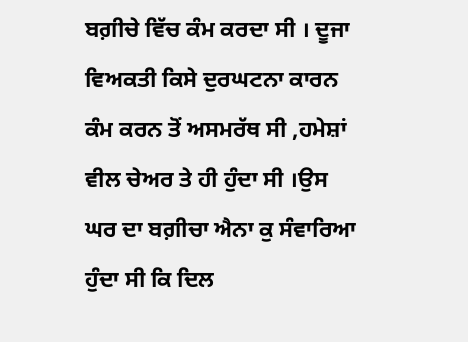ਬਗ਼ੀਚੇ ਵਿੱਚ ਕੰਮ ਕਰਦਾ ਸੀ । ਦੂਜਾ ਵਿਅਕਤੀ ਕਿਸੇ ਦੁਰਘਟਨਾ ਕਾਰਨ ਕੰਮ ਕਰਨ ਤੋਂ ਅਸਮਰੱਥ ਸੀ ,ਹਮੇਸ਼ਾਂ ਵੀਲ ਚੇਅਰ ਤੇ ਹੀ ਹੁੰਦਾ ਸੀ ।ਉਸ ਘਰ ਦਾ ਬਗ਼ੀਚਾ ਐਨਾ ਕੁ ਸੰਵਾਰਿਆ ਹੁੰਦਾ ਸੀ ਕਿ ਦਿਲ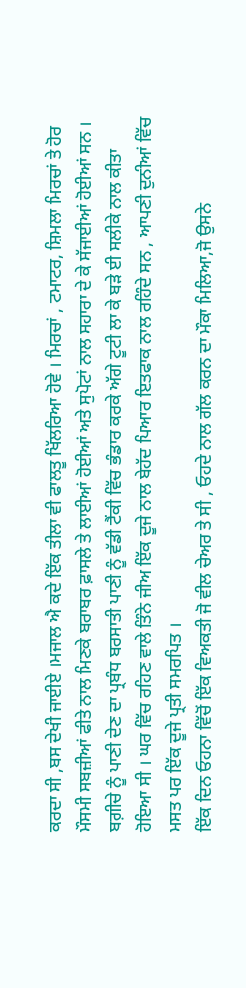ਕਰਦਾ ਸੀ ,ਬਸ ਦੇਖੀ ਜਾਈਏ ।ਮਜਾਲ ਐ ਕਦੇ ਇੱਕ ਤੀਲਾ ਵੀ ਫਾਲਤੂ ਖਿੱਲਰਿਆ ਹੋਵੇ । ਮਿਰਚਾਂ , ਟਮਾਟਰ, ਸ਼ਿਮਲਾ ਮਿਰਚਾਂ ਤੇ ਹੋਰ ਮੌਸਮੀ ਸਬਜ਼ੀਆਂ ਫੀਤੇ ਨਾਲ ਮਿਣਕੇ ਬਰਾਬਰ ਫ਼ਾਸਲੇ ਤੇ ਲਾਈਆਂ ਹੋਈਆਂ ਅਤੇ ਸੁਪੋਟਾਂ ਨਾਲ ਸਹਾਰਾ ਦੇ ਕੇ ਸੱਜਾਈਆਂ ਹੋਈਆਂ ਸਨ । ਬਗ਼ੀਚੇ ਨੂੰ ਪਾਣੀ ਦੇਣ ਦਾ ਪ੍ਰਬੰਧ ਬਰਸਾਤੀ ਪਾਣੀ ਨੂੰ ਵੱਡੀ ਟੈਂਕੀ ਵਿੱਚ ਭੰਡਾਰ ਕਰਕੇ ਅੱਗੇ ਟੂਟੀ ਲਾ ਕੇ ਬੜੇ ਈ ਸਲੀਕੇ ਨਾਲ ਕੀਤਾ ਹੋਇਆ ਸੀ । ਘਰ ਵਿੱਚ ਰਹਿਣ ਵਾਲੇ ਤਿੰਨੇ ਜੀਅ ਇੱਕ ਦੂਜੇ ਨਾਲ ਬੇਹੱਦ ਪਿਆਰ ਇਤਫਾਕ ਨਾਲ ਰਹਿੰਦੇ ਸਨ , ਆਪਣੀ ਦੁਨੀਆਂ ਵਿੱਚ ਮਸਤ ਪਰ ਇੱਕ ਦੂਜੇ ਪ੍ਰਤੀ ਸਮਰਪਿਤ ।
ਇੱਕ ਦਿਨ ਓਹਨਾ ਵਿੱਚੋਂ ਇੱਕ ਵਿਅਕਤੀ ਜੋ ਵੀਲ ਚੇਅਰ ਤੇ ਸੀ , ਓਹਦੇ ਨਾਲ ਗੱਲ ਕਰਨ ਦਾ ਮੌਕਾ ਮਿਲਿਆ,ਜੋ ਉਸਨੇ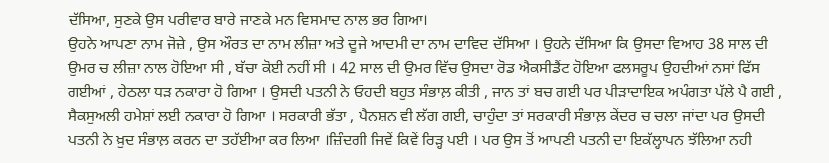ਦੱਸਿਆ, ਸੁਣਕੇ ਉਸ ਪਰੀਵਾਰ ਬਾਰੇ ਜਾਣਕੇ ਮਨ ਵਿਸਮਾਦ ਨਾਲ ਭਰ ਗਿਆ।
ਉਹਨੇ ਆਪਣਾ ਨਾਮ ਜੋਜ਼ੇ , ਉਸ ਔਰਤ ਦਾ ਨਾਮ ਲੀਜ਼ਾ ਅਤੇ ਦੂਜੇ ਆਦਮੀ ਦਾ ਨਾਮ ਦਾਵਿਦ ਦੱਸਿਆ । ਉਹਨੇ ਦੱਸਿਆ ਕਿ ਉਸਦਾ ਵਿਆਹ 38 ਸਾਲ ਦੀ ਉਮਰ ਚ ਲੀਜ਼ਾ ਨਾਲ ਹੋਇਆ ਸੀ , ਬੱਚਾ ਕੋਈ ਨਹੀਂ ਸੀ । 42 ਸਾਲ ਦੀ ਉਮਰ ਵਿੱਚ ਉਸਦਾ ਰੋਡ ਐਕਸੀਡੈਂਟ ਹੋਇਆ ਫਲਸਰੂਪ ਉਹਦੀਆਂ ਨਸਾਂ ਫਿੱਸ ਗਈਆਂ , ਹੇਠਲਾ ਧੜ ਨਕਾਰਾ ਹੋ ਗਿਆ । ਉਸਦੀ ਪਤਨੀ ਨੇ ਓਹਦੀ ਬਹੁਤ ਸੰਭਾਲ਼ ਕੀਤੀ , ਜਾਨ ਤਾਂ ਬਚ ਗਈ ਪਰ ਪੀੜਾਦਾਇਕ ਅਪੰਗਤਾ ਪੱਲੇ ਪੈ ਗਈ , ਸੈਕਸੁਅਲੀ ਹਮੇਸ਼ਾਂ ਲਈ ਨਕਾਰਾ ਹੋ ਗਿਆ । ਸਰਕਾਰੀ ਭੱਤਾ , ਪੈਨਸ਼ਨ ਵੀ ਲੱਗ ਗਈ, ਚਾਹੁੰਦਾ ਤਾਂ ਸਰਕਾਰੀ ਸੰਭਾਲ਼ ਕੇਂਦਰ ਚ ਚਲਾ ਜਾਂਦਾ ਪਰ ਉਸਦੀ ਪਤਨੀ ਨੇ ਖ਼ੁਦ ਸੰਭਾਲ਼ ਕਰਨ ਦਾ ਤਹੱਈਆ ਕਰ ਲਿਆ ।ਜ਼ਿੰਦਗੀ ਜਿਵੇਂ ਕਿਵੇਂ ਰਿੜ੍ਹ ਪਈ । ਪਰ ਉਸ ਤੋਂ ਆਪਣੀ ਪਤਨੀ ਦਾ ਇਕੱਲ੍ਹਾਪਨ ਝੱਲਿਆ ਨਹੀ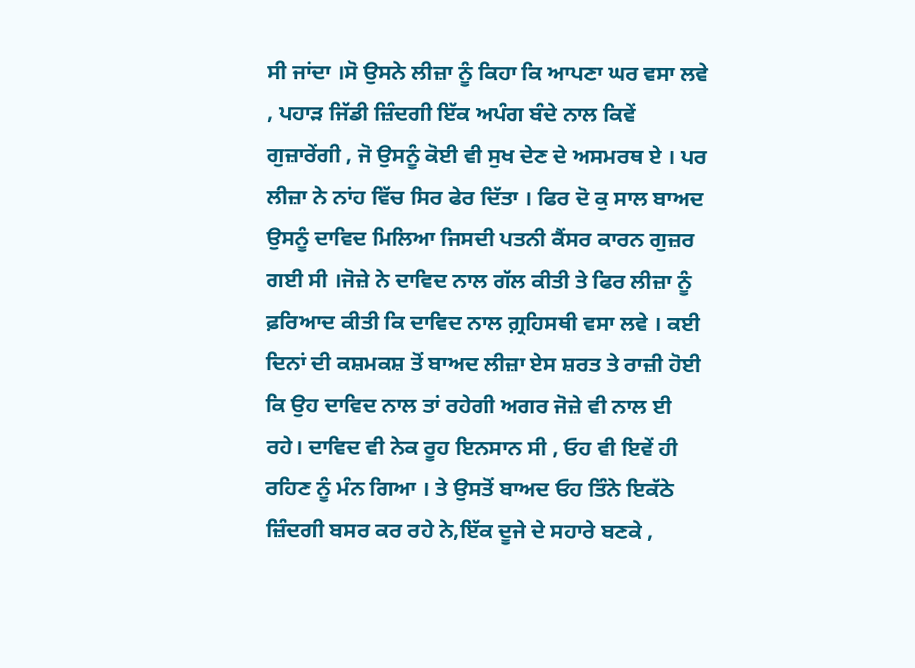ਸੀ ਜਾਂਦਾ ।ਸੋ ਉਸਨੇ ਲੀਜ਼ਾ ਨੂੰ ਕਿਹਾ ਕਿ ਆਪਣਾ ਘਰ ਵਸਾ ਲਵੇ , ਪਹਾੜ ਜਿੱਡੀ ਜ਼ਿੰਦਗੀ ਇੱਕ ਅਪੰਗ ਬੰਦੇ ਨਾਲ ਕਿਵੇਂ ਗੁਜ਼ਾਰੇਂਗੀ , ਜੋ ਉਸਨੂੰ ਕੋਈ ਵੀ ਸੁਖ ਦੇਣ ਦੇ ਅਸਮਰਥ ਏ । ਪਰ ਲੀਜ਼ਾ ਨੇ ਨਾਂਹ ਵਿੱਚ ਸਿਰ ਫੇਰ ਦਿੱਤਾ । ਫਿਰ ਦੋ ਕੁ ਸਾਲ ਬਾਅਦ ਉਸਨੂੰ ਦਾਵਿਦ ਮਿਲਿਆ ਜਿਸਦੀ ਪਤਨੀ ਕੈਂਸਰ ਕਾਰਨ ਗੁਜ਼ਰ ਗਈ ਸੀ ।ਜੋਜ਼ੇ ਨੇ ਦਾਵਿਦ ਨਾਲ ਗੱਲ ਕੀਤੀ ਤੇ ਫਿਰ ਲੀਜ਼ਾ ਨੂੰ ਫ਼ਰਿਆਦ ਕੀਤੀ ਕਿ ਦਾਵਿਦ ਨਾਲ ਗ਼੍ਰਹਿਸਥੀ ਵਸਾ ਲਵੇ । ਕਈ ਦਿਨਾਂ ਦੀ ਕਸ਼ਮਕਸ਼ ਤੋਂ ਬਾਅਦ ਲੀਜ਼ਾ ਏਸ ਸ਼ਰਤ ਤੇ ਰਾਜ਼ੀ ਹੋਈ ਕਿ ਉਹ ਦਾਵਿਦ ਨਾਲ ਤਾਂ ਰਹੇਗੀ ਅਗਰ ਜੋਜ਼ੇ ਵੀ ਨਾਲ ਈ ਰਹੇ। ਦਾਵਿਦ ਵੀ ਨੇਕ ਰੂਹ ਇਨਸਾਨ ਸੀ , ਓਹ ਵੀ ਇਵੇਂ ਹੀ ਰਹਿਣ ਨੂੰ ਮੰਨ ਗਿਆ । ਤੇ ਉਸਤੋਂ ਬਾਅਦ ਓਹ ਤਿੰਨੇ ਇਕੱਠੇ ਜ਼ਿੰਦਗੀ ਬਸਰ ਕਰ ਰਹੇ ਨੇ,ਇੱਕ ਦੂਜੇ ਦੇ ਸਹਾਰੇ ਬਣਕੇ ,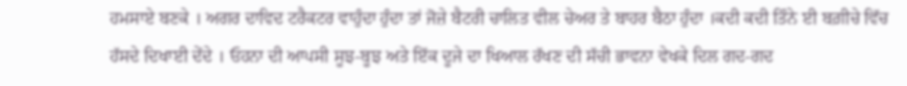ਹਮਸਾਏ ਬਣਕੇ । ਅਗਰ ਦਾਵਿਦ ਟਰੈਕਟਰ ਵਾਹੁੰਦਾ ਹੁੰਦਾ ਤਾਂ ਜੋਜ਼ੇ ਬੈਟਰੀ ਚਾਲਿਤ ਵੀਲ ਚੇਅਰ ਤੇ ਬਾਹਰ ਬੈਠਾ ਹੁੰਦਾ ।ਕਦੀ ਕਦੀ ਤਿੰਨੇ ਈ ਬਗ਼ੀਚੇ ਵਿੱਚ ਹੱਸਦੇ ਦਿਖਾਈ ਦੇਂਦੇ । ਓਹਨਾ ਦੀ ਆਪਸੀ ਸੂਝ-ਬੂਝ ਅਤੇ ਇੱਕ ਦੂਜੇ ਦਾ ਖਿਆਲ ਰੱਖਣ ਦੀ ਸੱਚੀ ਭਾਵਨਾ ਵੇਖਕੇ ਦਿਲ ਗਦ-ਗਦ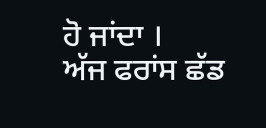ਹੋ ਜਾਂਦਾ ।
ਅੱਜ ਫਰਾਂਸ ਛੱਡ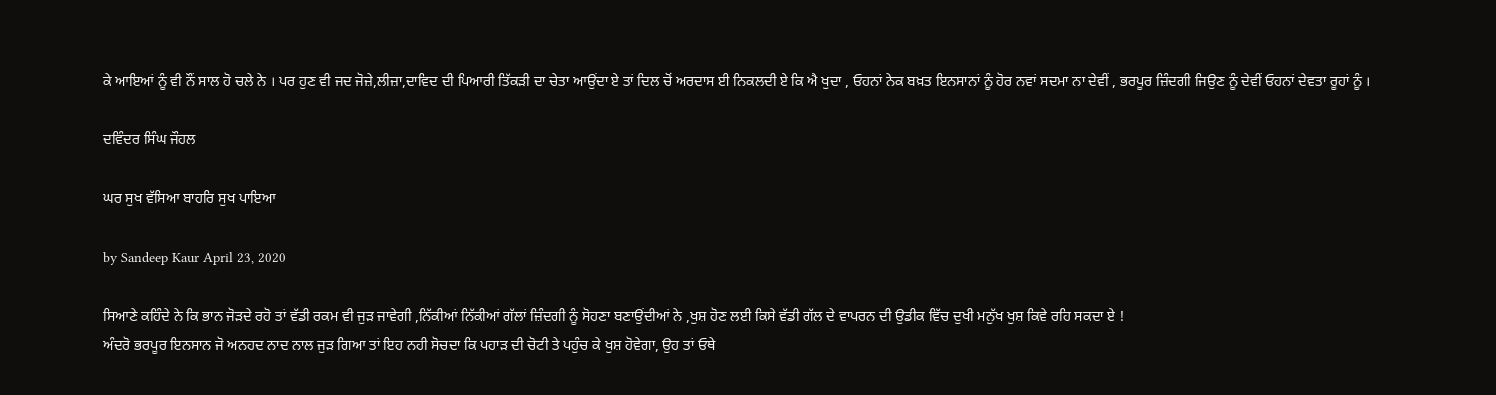ਕੇ ਆਇਆਂ ਨੂੰ ਵੀ ਨੌਂ ਸਾਲ ਹੋ ਚਲੇ ਨੇ । ਪਰ ਹੁਣ ਵੀ ਜਦ ਜੋਜ਼ੇ,ਲੀਜ਼ਾ,ਦਾਵਿਦ ਦੀ ਪਿਆਰੀ ਤਿੱਕੜੀ ਦਾ ਚੇਤਾ ਆਉਂਦਾ ਏ ਤਾਂ ਦਿਲ ਚੋਂ ਅਰਦਾਸ ਈ ਨਿਕਲਦੀ ਏ ਕਿ ਐ ਖੁਦਾ , ਓਹਨਾਂ ਨੇਕ ਬਖ਼ਤ ਇਨਸਾਨਾਂ ਨੂੰ ਹੋਰ ਨਵਾਂ ਸਦਮਾ ਨਾ ਦੇਵੀਂ , ਭਰਪੂਰ ਜ਼ਿੰਦਗੀ ਜਿਉਣ ਨੂੰ ਦੇਵੀਂ ਓਹਨਾਂ ਦੇਵਤਾ ਰੂਹਾਂ ਨੂੰ ।

ਦਵਿੰਦਰ ਸਿੰਘ ਜੌਹਲ

ਘਰ ਸੁਖ ਵੱਸਿਆ ਬਾਹਰਿ ਸੁਖ ਪਾਇਆ

by Sandeep Kaur April 23, 2020

ਸਿਆਣੇ ਕਹਿੰਦੇ ਨੇ ਕਿ ਭਾਨ ਜੋੜਦੇ ਰਹੋ ਤਾਂ ਵੱਡੀ ਰਕਮ ਵੀ ਜੁੜ ਜਾਵੇਗੀ ,ਨਿੱਕੀਆਂ ਨਿੱਕੀਆਂ ਗੱਲਾਂ ਜ਼ਿੰਦਗੀ ਨੂੰ ਸੋਹਣਾ ਬਣਾਉਂਦੀਆਂ ਨੇ ,ਖੁਸ਼ ਹੋਣ ਲਈ ਕਿਸੇ ਵੱਡੀ ਗੱਲ ਦੇ ਵਾਪਰਨ ਦੀ ਉਡੀਕ ਵਿੱਚ ਦੁਖੀ ਮਨੁੱਖ ਖੁਸ਼ ਕਿਵੇ ਰਹਿ ਸਕਦਾ ਏ !
ਅੰਦਰੋ ਭਰਪੂਰ ਇਨਸਾਨ ਜੋ ਅਨਹਦ ਨਾਦ ਨਾਲ ਜੁੜ ਗਿਆ ਤਾਂ ਇਹ ਨਹੀ ਸੋਚਦਾ ਕਿ ਪਹਾੜ ਦੀ ਚੋਟੀ ਤੇ ਪਹੁੰਚ ਕੇ ਖੁਸ਼ ਹੋਵੇਗਾ, ਉਹ ਤਾਂ ਓਥੇ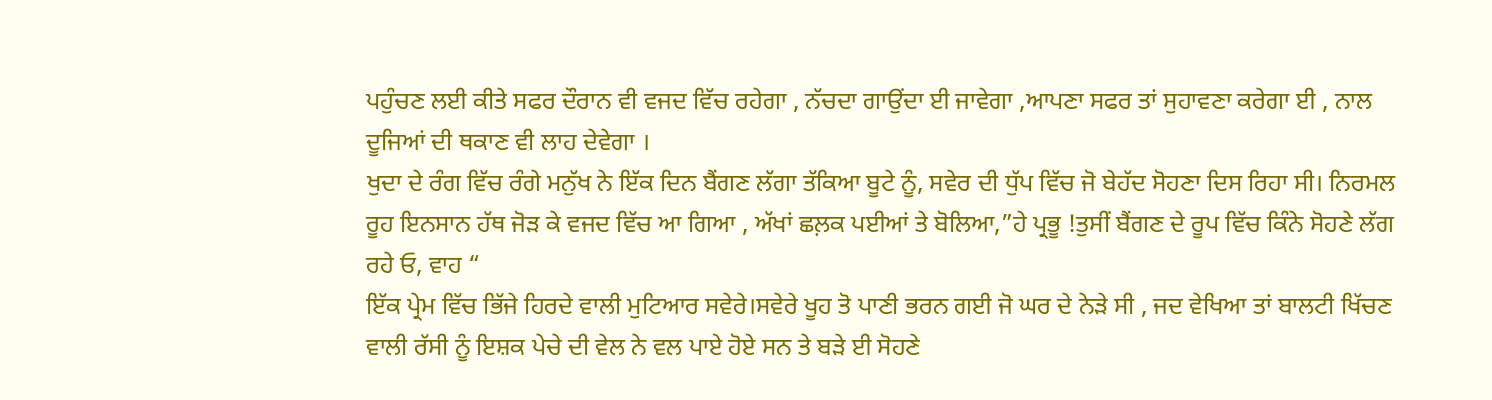ਪਹੁੰਚਣ ਲਈ ਕੀਤੇ ਸਫਰ ਦੌਰਾਨ ਵੀ ਵਜਦ ਵਿੱਚ ਰਹੇਗਾ , ਨੱਚਦਾ ਗਾਉਂਦਾ ਈ ਜਾਵੇਗਾ ,ਆਪਣਾ ਸਫਰ ਤਾਂ ਸੁਹਾਵਣਾ ਕਰੇਗਾ ਈ , ਨਾਲ ਦੂਜਿਆਂ ਦੀ ਥਕਾਣ ਵੀ ਲਾਹ ਦੇਵੇਗਾ ।
ਖੁਦਾ ਦੇ ਰੰਗ ਵਿੱਚ ਰੰਗੇ ਮਨੁੱਖ ਨੇ ਇੱਕ ਦਿਨ ਬੈਂਗਣ ਲੱਗਾ ਤੱਕਿਆ ਬੂਟੇ ਨੂੰ, ਸਵੇਰ ਦੀ ਧੁੱਪ ਵਿੱਚ ਜੋ ਬੇਹੱਦ ਸੋਹਣਾ ਦਿਸ ਰਿਹਾ ਸੀ। ਨਿਰਮਲ ਰੂਹ ਇਨਸਾਨ ਹੱਥ ਜੋੜ ਕੇ ਵਜਦ ਵਿੱਚ ਆ ਗਿਆ , ਅੱਖਾਂ ਛਲ਼ਕ ਪਈਆਂ ਤੇ ਬੋਲਿਆ,”ਹੇ ਪ੍ਰਭੂ !ਤੁਸੀਂ ਬੈਂਗਣ ਦੇ ਰੂਪ ਵਿੱਚ ਕਿੰਨੇ ਸੋਹਣੇ ਲੱਗ ਰਹੇ ਓ, ਵਾਹ “
ਇੱਕ ਪ੍ਰੇਮ ਵਿੱਚ ਭਿੱਜੇ ਹਿਰਦੇ ਵਾਲੀ ਮੁਟਿਆਰ ਸਵੇਰੇ।ਸਵੇਰੇ ਖੂਹ ਤੋ ਪਾਣੀ ਭਰਨ ਗਈ ਜੋ ਘਰ ਦੇ ਨੇੜੇ ਸੀ , ਜਦ ਵੇਖਿਆ ਤਾਂ ਬਾਲਟੀ ਖਿੱਚਣ ਵਾਲੀ ਰੱਸੀ ਨੂੰ ਇਸ਼ਕ ਪੇਚੇ ਦੀ ਵੇਲ ਨੇ ਵਲ ਪਾਏ ਹੋਏ ਸਨ ਤੇ ਬੜੇ ਈ ਸੋਹਣੇ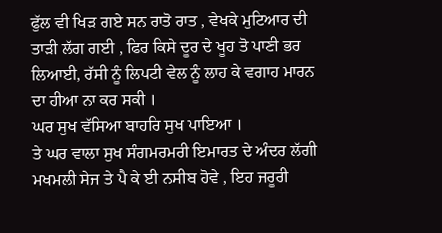ਫੁੱਲ ਵੀ ਖਿੜ ਗਏ ਸਨ ਰਾਤੋ ਰਾਤ , ਵੇਖਕੇ ਮੁਟਿਆਰ ਦੀ ਤਾੜੀ ਲੱਗ ਗਈ , ਫਿਰ ਕਿਸੇ ਦੂਰ ਦੇ ਖੂਹ ਤੋ ਪਾਣੀ ਭਰ ਲਿਆਈ, ਰੱਸੀ ਨੂੰ ਲਿਪਟੀ ਵੇਲ ਨੂੰ ਲਾਹ ਕੇ ਵਗਾਹ ਮਾਰਨ ਦਾ ਹੀਆ ਨਾ ਕਰ ਸਕੀ ।
ਘਰ ਸੁਖ ਵੱਸਿਆ ਬਾਹਰਿ ਸੁਖ ਪਾਇਆ ।
ਤੇ ਘਰ ਵਾਲਾ ਸੁਖ ਸੰਗਮਰਮਰੀ ਇਮਾਰਤ ਦੇ ਅੰਦਰ ਲੱਗੀ ਮਖਮਲੀ ਸੇਜ ਤੇ ਪੈ ਕੇ ਈ ਨਸੀਬ ਹੋਵੇ , ਇਹ ਜਰੂਰੀ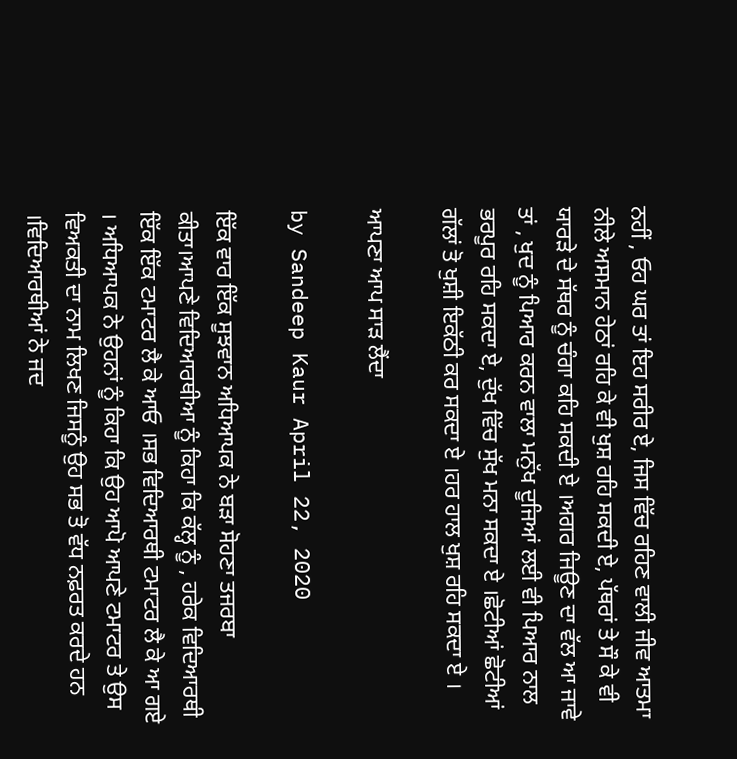ਨਹੀਂ , ਓਹ ਘਰ ਤਾਂ ਇਹ ਸਰੀਰ ਏ, ਜਿਸ ਵਿੱਚ ਰਹਿਣ ਵਾਲੀ ਜੀਵ ਆਤਮਾ ਨੀਲੇ ਅਸਮਾਨ ਹੇਠਾਂ ਰਹਿ ਕੇ ਵੀ ਖੁਸ਼ ਰਹਿ ਸਕਦੀ ਏ, ਪੱਥਰਾਂ ਤੇ ਸੌ ਕੇ ਵੀ ਯਾਰੜੇ ਦੇ ਸੱਥਰ ਨੂੰ ਚੰਗਾ ਕਹਿ ਸਕਦੀ ਏ ।ਅਗਰ ਜਿਊਣ ਦਾ ਵੱਲ ਆ ਜਾਵੇ ਤਾਂ , ਖੁਦ ਨੂੰ ਪਿਆਰ ਕਰਨ ਵਾਲਾ ਮਨੁੱਖ ਦੂਜਿਆਂ ਲਈ ਵੀ ਪਿਆਰ ਨਾਲ ਭਰਪੂਰ ਰਹਿ ਸਕਦਾ ਏ, ਦੁੱਖ ਵਿੱਚ ਸੁੱਖ ਮਨਾ ਸਕਦਾ ਏ ।ਛੋਟੀਆਂ ਛੋਟੀਆਂ ਗੱਲਾਂ ਤੋ ਖੁਸ਼ੀ ਇਕੱਠੀ ਕਰ ਸਕਦਾ ਏ ।ਹਰ ਹਾਲ ਖੁਸ਼ ਰਹਿ ਸਕਦਾ ਏ ।

ਆਪਣਾ ਆਪ ਸਾੜ ਲੈਂਦਾ

by Sandeep Kaur April 22, 2020

ਇੱਕ ਵਾਰ ਇੱਕ ਸੂਝਵਾਨ ਅਧਿਆਪਕ ਨੇ ਬੜਾ ਸੋਹਣਾ ਤਜਰਬਾ ਕੀਤਾ।ਆਪਣੇ ਵਿਦਿਆਰਥੀਆ ਨੂੰ ਕਿਹਾ ਕਿ ਕੱਲ੍ਹ ਨੂੰ , ਹਰੇਕ ਵਿਦਿਆਰਥੀ ਇੱਕ ਇੱਕ ਟਮਾਟਰ ਲੈ ਕੇ ਆਓ ।ਸਭ ਵਿਦਿਆਰਥੀ ਟਮਾਟਰ ਲੈ ਕੇ ਆ ਗਏ । ਅਧਿਆਪਕ ਨੇ ਉਹਨਾਂ ਨੂੰ ਕਿਹਾ ਕਿ ਉਹ ਆਪੋ ਆਪਣੇ ਟਮਾਟਰ ਤੇ ਉਸ ਵਿਅਕਤੀ ਦਾ ਨਾਮ ਲਿਖਣ ਜਿਸਨੂੰ ਉਹ ਸਭ ਤੋ ਵੱਧ ਨਫ਼ਰਤ ਕਰਦੇ ਹਨ ।ਵਿਦਿਆਰਥੀਆਂ ਨੇ ਜਦ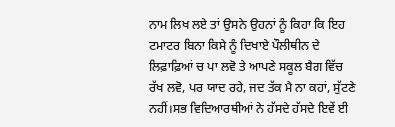ਨਾਮ ਲਿਖ ਲਏ ਤਾਂ ਉਸਨੇ ਉਹਨਾਂ ਨੂੰ ਕਿਹਾ ਕਿ ਇਹ ਟਮਾਟਰ ਬਿਨਾ ਕਿਸੇ ਨੂੰ ਦਿਖਾਏ ਪੌਲੀਥੀਨ ਦੇ ਲਿਫ਼ਾਫ਼ਿਆਂ ਚ ਪਾ ਲਵੋ ਤੇ ਆਪਣੇ ਸਕੂਲ ਬੈਗ ਵਿੱਚ ਰੱਖ ਲਵੋ, ਪਰ ਯਾਦ ਰਹੇ, ਜਦ ਤੱਕ ਮੈ ਨਾ ਕਹਾਂ, ਸੁੱਟਣੇ ਨਹੀਂ।ਸਭ ਵਿਦਿਆਰਥੀਆਂ ਨੇ ਹੱਸਦੇ ਹੱਸਦੇ ਇਵੇਂ ਈ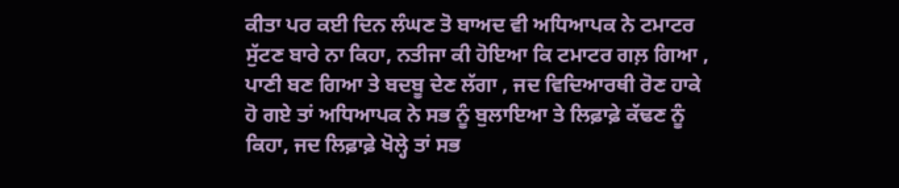ਕੀਤਾ ਪਰ ਕਈ ਦਿਨ ਲੰਘਣ ਤੋ ਬਾਅਦ ਵੀ ਅਧਿਆਪਕ ਨੇ ਟਮਾਟਰ ਸੁੱਟਣ ਬਾਰੇ ਨਾ ਕਿਹਾ, ਨਤੀਜਾ ਕੀ ਹੋਇਆ ਕਿ ਟਮਾਟਰ ਗਲ਼ ਗਿਆ , ਪਾਣੀ ਬਣ ਗਿਆ ਤੇ ਬਦਬੂ ਦੇਣ ਲੱਗਾ , ਜਦ ਵਿਦਿਆਰਥੀ ਰੋਣ ਹਾਕੇ ਹੋ ਗਏ ਤਾਂ ਅਧਿਆਪਕ ਨੇ ਸਭ ਨੂੰ ਬੁਲਾਇਆ ਤੇ ਲਿਫ਼ਾਫ਼ੇ ਕੱਢਣ ਨੂੰ ਕਿਹਾ, ਜਦ ਲਿਫ਼ਾਫ਼ੇ ਖੋਲ੍ਹੇ ਤਾਂ ਸਭ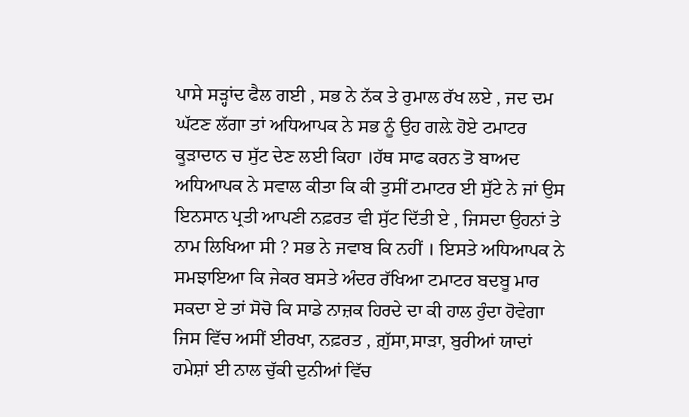ਪਾਸੇ ਸੜ੍ਹਾਂਦ ਫੈਲ ਗਈ , ਸਭ ਨੇ ਨੱਕ ਤੇ ਰੁਮਾਲ ਰੱਖ ਲਏ , ਜਦ ਦਮ ਘੱਟਣ ਲੱਗਾ ਤਾਂ ਅਧਿਆਪਕ ਨੇ ਸਭ ਨੂੰ ਉਹ ਗਲ਼ੇ ਹੋਏ ਟਮਾਟਰ ਕੂੜਾਦਾਨ ਚ ਸੁੱਟ ਦੇਣ ਲਈ ਕਿਹਾ ।ਹੱਥ ਸਾਫ ਕਰਨ ਤੋ ਬਾਅਦ ਅਧਿਆਪਕ ਨੇ ਸਵਾਲ ਕੀਤਾ ਕਿ ਕੀ ਤੁਸੀਂ ਟਮਾਟਰ ਈ ਸੁੱਟੇ ਨੇ ਜਾਂ ਉਸ ਇਨਸਾਨ ਪ੍ਰਤੀ ਆਪਣੀ ਨਫ਼ਰਤ ਵੀ ਸੁੱਟ ਦਿੱਤੀ ਏ , ਜਿਸਦਾ ਉਹਨਾਂ ਤੇ ਨਾਮ ਲਿਖਿਆ ਸੀ ? ਸਭ ਨੇ ਜਵਾਬ ਕਿ ਨਹੀਂ । ਇਸਤੇ ਅਧਿਆਪਕ ਨੇ ਸਮਝਾਇਆ ਕਿ ਜੇਕਰ ਬਸਤੇ ਅੰਦਰ ਰੱਖਿਆ ਟਮਾਟਰ ਬਦਬੂ ਮਾਰ ਸਕਦਾ ਏ ਤਾਂ ਸੋਚੋ ਕਿ ਸਾਡੇ ਨਾਜ਼ਕ ਹਿਰਦੇ ਦਾ ਕੀ ਹਾਲ ਹੁੰਦਾ ਹੋਵੇਗਾ ਜਿਸ ਵਿੱਚ ਅਸੀਂ ਈਰਖਾ, ਨਫ਼ਰਤ , ਗ਼ੁੱਸਾ,ਸਾੜਾ, ਬੁਰੀਆਂ ਯਾਦਾਂ ਹਮੇਸ਼ਾਂ ਈ ਨਾਲ ਚੁੱਕੀ ਦੁਨੀਆਂ ਵਿੱਚ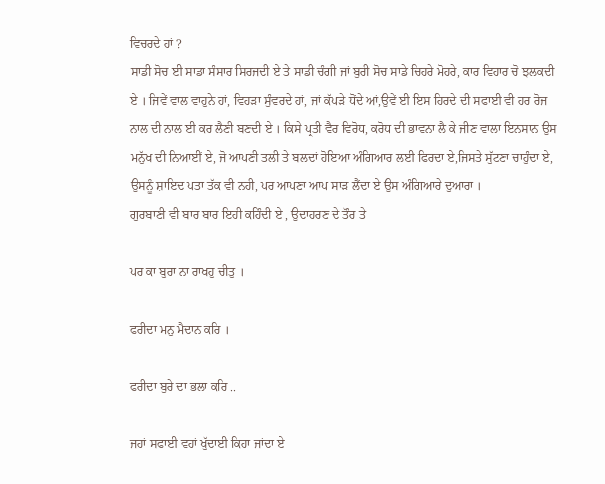ਵਿਚਰਦੇ ਹਾਂ ?
ਸਾਡੀ ਸੋਚ ਈ ਸਾਡਾ ਸੰਸਾਰ ਸਿਰਜਦੀ ਏ ਤੇ ਸਾਡੀ ਚੰਗੀ ਜਾਂ ਬੁਰੀ ਸੋਚ ਸਾਡੇ ਚਿਹਰੇ ਮੋਹਰੇ, ਕਾਰ ਵਿਹਾਰ ਚੋ ਝਲਕਦੀ ਏ । ਜਿਵੇਂ ਵਾਲ ਵਾਹੁਨੇ ਹਾਂ, ਵਿਹੜਾ ਸੁੰਵਰਦੇ ਹਾਂ, ਜਾਂ ਕੱਪੜੇ ਧੋਂਦੇ ਆਂ,ਉਵੇਂ ਈ ਇਸ ਹਿਰਦੇ ਦੀ ਸਫਾਈ ਵੀ ਹਰ ਰੋਜ ਨਾਲ ਦੀ ਨਾਲ ਈ ਕਰ ਲੈਣੀ ਬਣਦੀ ਏ । ਕਿਸੇ ਪ੍ਰਤੀ ਵੈਰ ਵਿਰੋਧ, ਕਰੋਧ ਦੀ ਭਾਵਨਾ ਲੈ ਕੇ ਜੀਣ ਵਾਲਾ ਇਨਸਾਨ ਉਸ ਮਨੁੱਖ ਦੀ ਨਿਆਈਂ ਏ, ਜੋ ਆਪਣੀ ਤਲੀ ਤੇ ਬਲਦਾਂ ਹੋਇਆ ਅੰਗਿਆਰ ਲਈ ਫਿਰਦਾ ਏ,ਜਿਸਤੇ ਸੁੱਟਣਾ ਚਾਹੁੰਦਾ ਏ, ਉਸਨੂੰ ਸ਼ਾਇਦ ਪਤਾ ਤੱਕ ਵੀ ਨਹੀ, ਪਰ ਆਪਣਾ ਆਪ ਸਾੜ ਲੈਂਦਾ ਏ ਉਸ ਅੰਗਿਆਰੇ ਦੁਆਰਾ ।
ਗੁਰਬਾਣੀ ਵੀ ਬਾਰ ਬਾਰ ਇਹੀ ਕਹਿੰਦੀ ਏ , ਉਦਾਹਰਣ ਦੇ ਤੌਰ ਤੇ

ਪਰ ਕਾ ਬੁਰਾ ਨਾ ਰਾਖਹੁ ਚੀਤੁ ।

ਫਰੀਦਾ ਮਨੁ ਮੈਦਾਨ ਕਰਿ ।

ਫਰੀਦਾ ਬੁਰੇ ਦਾ ਭਲਾ ਕਰਿ ..

ਜਹਾਂ ਸਫਾਈ ਵਹਾਂ ਖੁੱਦਾਈ ਕਿਹਾ ਜਾਂਦਾ ਏ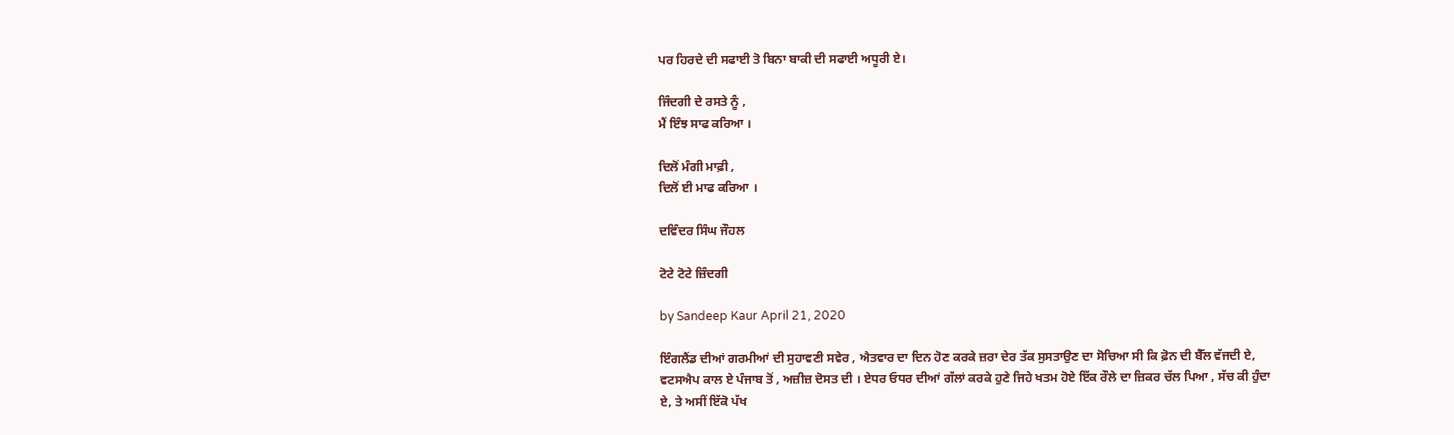ਪਰ ਹਿਰਦੇ ਦੀ ਸਫਾਈ ਤੋ ਬਿਨਾ ਬਾਕੀ ਦੀ ਸਫਾਈ ਅਧੂਰੀ ਏ।

ਜਿੰਦਗੀ ਦੇ ਰਸਤੇ ਨੂੰ ,
ਮੈਂ ਇੰਝ ਸਾਫ ਕਰਿਆ ।

ਦਿਲੋਂ ਮੰਗੀ ਮਾਫ਼ੀ ,
ਦਿਲੋਂ ਈ ਮਾਫ ਕਰਿਆ ।

ਦਵਿੰਦਰ ਸਿੰਘ ਜੌਹਲ

ਟੋਟੇ ਟੋਟੇ ਜ਼ਿੰਦਗੀ

by Sandeep Kaur April 21, 2020

ਇੰਗਲੈਂਡ ਦੀਆਂ ਗਰਮੀਆਂ ਦੀ ਸੁਹਾਵਣੀ ਸਵੇਰ , ਐਤਵਾਰ ਦਾ ਦਿਨ ਹੋਣ ਕਰਕੇ ਜ਼ਰਾ ਦੇਰ ਤੱਕ ਸੁਸਤਾਉਣ ਦਾ ਸੋਚਿਆ ਸੀ ਕਿ ਫ਼ੋਨ ਦੀ ਬੈੱਲ ਵੱਜਦੀ ਏ, ਵਟਸਐਪ ਕਾਲ ਏ ਪੰਜਾਬ ਤੋਂ , ਅਜ਼ੀਜ਼ ਦੋਸਤ ਦੀ । ਏਧਰ ਓਧਰ ਦੀਆਂ ਗੱਲਾਂ ਕਰਕੇ ਹੁਣੇ ਜਿਹੇ ਖਤਮ ਹੋਏ ਇੱਕ ਰੌਲੇ ਦਾ ਜ਼ਿਕਰ ਚੱਲ ਪਿਆ , ਸੱਚ ਕੀ ਹੁੰਦਾ ਏ, ਤੇ ਅਸੀਂ ਇੱਕੋ ਪੱਖ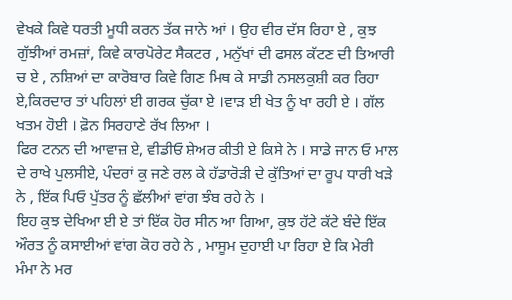ਵੇਖਕੇ ਕਿਵੇ ਧਰਤੀ ਮੂਧੀ ਕਰਨ ਤੱਕ ਜਾਨੇ ਆਂ । ਉਹ ਵੀਰ ਦੱਸ ਰਿਹਾ ਏ , ਕੁਝ ਗੁੱਝੀਆਂ ਰਮਜ਼ਾਂ, ਕਿਵੇ ਕਾਰਪੋਰੇਟ ਸੈਕਟਰ , ਮਨੁੱਖਾਂ ਦੀ ਫਸਲ ਕੱਟਣ ਦੀ ਤਿਆਰੀ ਚ ਏ , ਨਸ਼ਿਆਂ ਦਾ ਕਾਰੋਬਾਰ ਕਿਵੇ ਗਿਣ ਮਿਥ ਕੇ ਸਾਡੀ ਨਸਲਕੁਸ਼ੀ ਕਰ ਰਿਹਾ ਏ,ਕਿਰਦਾਰ ਤਾਂ ਪਹਿਲਾਂ ਈ ਗਰਕ ਚੁੱਕਾ ਏ ।ਵਾੜ ਈ ਖੇਤ ਨੂੰ ਖਾ ਰਹੀ ਏ । ਗੱਲ ਖਤਮ ਹੋਈ । ਫ਼ੋਨ ਸਿਰਹਾਣੇ ਰੱਖ ਲਿਆ ।
ਫਿਰ ਟਨਨ ਦੀ ਆਵਾਜ਼ ਏ, ਵੀਡੀਓ ਸ਼ੇਅਰ ਕੀਤੀ ਏ ਕਿਸੇ ਨੇ । ਸਾਡੇ ਜਾਨ ਓ ਮਾਲ ਦੇ ਰਾਖੇ ਪੁਲਸੀਏ, ਪੰਦਰਾਂ ਕੁ ਜਣੇ ਰਲ ਕੇ ਹੱਡਾਰੋੜੀ ਦੇ ਕੁੱਤਿਆਂ ਦਾ ਰੂਪ ਧਾਰੀ ਖੜੇ ਨੇ , ਇੱਕ ਪਿਓ ਪੁੱਤਰ ਨੂੰ ਛੱਲੀਆਂ ਵਾਂਗ ਝੰਬ ਰਹੇ ਨੇ ।
ਇਹ ਕੁਝ ਦੇਖਿਆ ਈ ਏ ਤਾਂ ਇੱਕ ਹੋਰ ਸੀਨ ਆ ਗਿਆ, ਕੁਝ ਹੱਟੇ ਕੱਟੇ ਬੰਦੇ ਇੱਕ ਔਰਤ ਨੂੰ ਕਸਾਈਆਂ ਵਾਂਗ ਕੋਹ ਰਹੇ ਨੇ , ਮਾਸੂਮ ਦੁਹਾਈ ਪਾ ਰਿਹਾ ਏ ਕਿ ਮੇਰੀ ਮੰਮਾ ਨੇ ਮਰ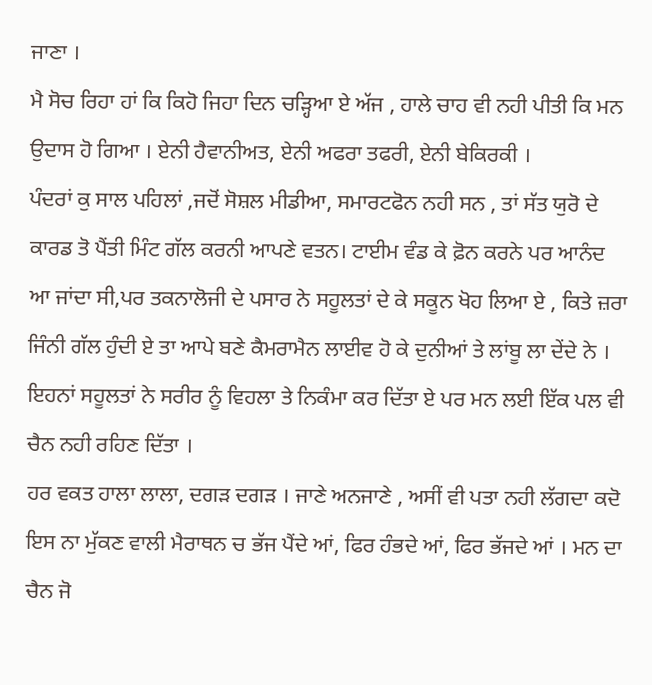ਜਾਣਾ ।
ਮੈ ਸੋਚ ਰਿਹਾ ਹਾਂ ਕਿ ਕਿਹੋ ਜਿਹਾ ਦਿਨ ਚੜ੍ਹਿਆ ਏ ਅੱਜ , ਹਾਲੇ ਚਾਹ ਵੀ ਨਹੀ ਪੀਤੀ ਕਿ ਮਨ ਉਦਾਸ ਹੋ ਗਿਆ । ਏਨੀ ਹੈਵਾਨੀਅਤ, ਏਨੀ ਅਫਰਾ ਤਫਰੀ, ਏਨੀ ਬੇਕਿਰਕੀ ।
ਪੰਦਰਾਂ ਕੁ ਸਾਲ ਪਹਿਲਾਂ ,ਜਦੋਂ ਸੋਸ਼ਲ ਮੀਡੀਆ, ਸਮਾਰਟਫੋਨ ਨਹੀ ਸਨ , ਤਾਂ ਸੱਤ ਯੁਰੋ ਦੇ ਕਾਰਡ ਤੋ ਪੈਂਤੀ ਮਿੰਟ ਗੱਲ ਕਰਨੀ ਆਪਣੇ ਵਤਨ। ਟਾਈਮ ਵੰਡ ਕੇ ਫ਼ੋਨ ਕਰਨੇ ਪਰ ਆਨੰਦ ਆ ਜਾਂਦਾ ਸੀ,ਪਰ ਤਕਨਾਲੋਜੀ ਦੇ ਪਸਾਰ ਨੇ ਸਹੂਲਤਾਂ ਦੇ ਕੇ ਸਕੂਨ ਖੋਹ ਲਿਆ ਏ , ਕਿਤੇ ਜ਼ਰਾ ਜਿੰਨੀ ਗੱਲ ਹੁੰਦੀ ਏ ਤਾ ਆਪੇ ਬਣੇ ਕੈਮਰਾਮੈਨ ਲਾਈਵ ਹੋ ਕੇ ਦੁਨੀਆਂ ਤੇ ਲਾਂਬੂ ਲਾ ਦੇਂਦੇ ਨੇ । ਇਹਨਾਂ ਸਹੂਲਤਾਂ ਨੇ ਸਰੀਰ ਨੂੰ ਵਿਹਲਾ ਤੇ ਨਿਕੰਮਾ ਕਰ ਦਿੱਤਾ ਏ ਪਰ ਮਨ ਲਈ ਇੱਕ ਪਲ ਵੀ ਚੈਨ ਨਹੀ ਰਹਿਣ ਦਿੱਤਾ ।
ਹਰ ਵਕਤ ਹਾਲਾ ਲਾਲਾ, ਦਗੜ ਦਗੜ । ਜਾਣੇ ਅਨਜਾਣੇ , ਅਸੀਂ ਵੀ ਪਤਾ ਨਹੀ ਲੱਗਦਾ ਕਦੋ ਇਸ ਨਾ ਮੁੱਕਣ ਵਾਲੀ ਮੈਰਾਥਨ ਚ ਭੱਜ ਪੈਂਦੇ ਆਂ, ਫਿਰ ਹੰਭਦੇ ਆਂ, ਫਿਰ ਭੱਜਦੇ ਆਂ । ਮਨ ਦਾ ਚੈਨ ਜੋ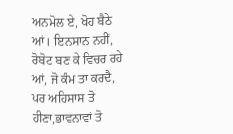ਅਨਮੋਲ ਏ, ਖੋਹ ਬੈਠੇ ਆਂ। ਇਨਸਾਨ ਨਹੀਂ, ਰੋਬੋਟ ਬਣ ਕੇ ਵਿਚਰ ਰਹੇ ਆਂ, ਜੋ ਕੰਮ ਤਾ ਕਰਦੈ, ਪਰ ਅਹਿਸਾਸ ਤੋ ਹੀਣਾ,ਭਾਵਨਾਵਾਂ ਤੋ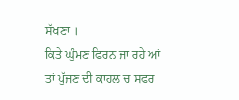ਸੱਖਣਾ ।
ਕਿਤੇ ਘੁੰਮਣ ਫਿਰਨ ਜਾ ਰਹੇ ਆਂ ਤਾਂ ਪੁੱਜਣ ਦੀ ਕਾਹਲ ਚ ਸਫਰ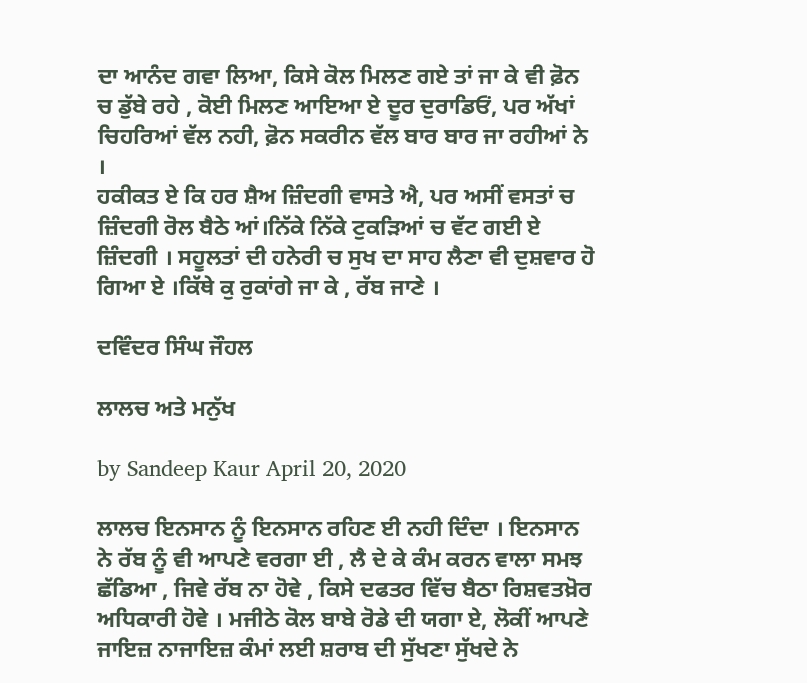ਦਾ ਆਨੰਦ ਗਵਾ ਲਿਆ, ਕਿਸੇ ਕੋਲ ਮਿਲਣ ਗਏ ਤਾਂ ਜਾ ਕੇ ਵੀ ਫ਼ੋਨ ਚ ਡੁੱਬੇ ਰਹੇ , ਕੋਈ ਮਿਲਣ ਆਇਆ ਏ ਦੂਰ ਦੁਰਾਡਿਓਂ, ਪਰ ਅੱਖਾਂ ਚਿਹਰਿਆਂ ਵੱਲ ਨਹੀ, ਫ਼ੋਨ ਸਕਰੀਨ ਵੱਲ ਬਾਰ ਬਾਰ ਜਾ ਰਹੀਆਂ ਨੇ ।
ਹਕੀਕਤ ਏ ਕਿ ਹਰ ਸ਼ੈਅ ਜ਼ਿੰਦਗੀ ਵਾਸਤੇ ਐ, ਪਰ ਅਸੀਂ ਵਸਤਾਂ ਚ ਜ਼ਿੰਦਗੀ ਰੋਲ ਬੈਠੇ ਆਂ।ਨਿੱਕੇ ਨਿੱਕੇ ਟੁਕੜਿਆਂ ਚ ਵੱਟ ਗਈ ਏ ਜ਼ਿੰਦਗੀ । ਸਹੂਲਤਾਂ ਦੀ ਹਨੇਰੀ ਚ ਸੁਖ ਦਾ ਸਾਹ ਲੈਣਾ ਵੀ ਦੁਸ਼ਵਾਰ ਹੋ ਗਿਆ ਏ ।ਕਿੱਥੇ ਕੁ ਰੁਕਾਂਗੇ ਜਾ ਕੇ , ਰੱਬ ਜਾਣੇ ।

ਦਵਿੰਦਰ ਸਿੰਘ ਜੌਹਲ

ਲਾਲਚ ਅਤੇ ਮਨੁੱਖ

by Sandeep Kaur April 20, 2020

ਲਾਲਚ ਇਨਸਾਨ ਨੂੰ ਇਨਸਾਨ ਰਹਿਣ ਈ ਨਹੀ ਦਿੰਦਾ । ਇਨਸਾਨ ਨੇ ਰੱਬ ਨੂੰ ਵੀ ਆਪਣੇ ਵਰਗਾ ਈ , ਲੈ ਦੇ ਕੇ ਕੰਮ ਕਰਨ ਵਾਲਾ ਸਮਝ ਛੱਡਿਆ , ਜਿਵੇ ਰੱਬ ਨਾ ਹੋਵੇ , ਕਿਸੇ ਦਫਤਰ ਵਿੱਚ ਬੈਠਾ ਰਿਸ਼ਵਤਖ਼ੋਰ ਅਧਿਕਾਰੀ ਹੋਵੇ । ਮਜੀਠੇ ਕੋਲ ਬਾਬੇ ਰੋਡੇ ਦੀ ਯਗਾ ਏ, ਲੋਕੀਂ ਆਪਣੇ ਜਾਇਜ਼ ਨਾਜਾਇਜ਼ ਕੰਮਾਂ ਲਈ ਸ਼ਰਾਬ ਦੀ ਸੁੱਖਣਾ ਸੁੱਖਦੇ ਨੇ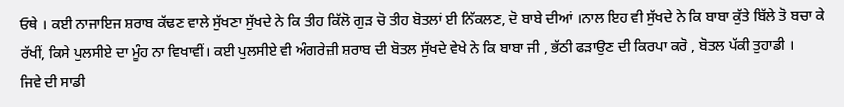ਓਥੇ । ਕਈ ਨਾਜਾਇਜ ਸ਼ਰਾਬ ਕੱਢਣ ਵਾਲੇ ਸੁੱਖਣਾ ਸੁੱਖਦੇ ਨੇ ਕਿ ਤੀਹ ਕਿੱਲੋ ਗੁੜ ਚੋ ਤੀਹ ਬੋਤਲਾਂ ਈ ਨਿੱਕਲਣ, ਦੋ ਬਾਬੇ ਦੀਆਂ ।ਨਾਲ ਇਹ ਵੀ ਸੁੱਖਦੇ ਨੇ ਕਿ ਬਾਬਾ ਕੁੱਤੇ ਬਿੱਲੇ ਤੋ ਬਚਾ ਕੇ ਰੱਖੀਂ, ਕਿਸੇ ਪੁਲਸੀਏ ਦਾ ਮੂੰਹ ਨਾ ਵਿਖਾਵੀਂ। ਕਈ ਪੁਲਸੀਏ ਵੀ ਅੰਗਰੇਜ਼ੀ ਸ਼ਰਾਬ ਦੀ ਬੋਤਲ ਸੁੱਖਦੇ ਵੇਖੇ ਨੇ ਕਿ ਬਾਬਾ ਜੀ , ਭੱਠੀ ਫੜਾਉਣ ਦੀ ਕਿਰਪਾ ਕਰੋ , ਬੋਤਲ ਪੱਕੀ ਤੁਹਾਡੀ ।
ਜਿਵੇ ਦੀ ਸਾਡੀ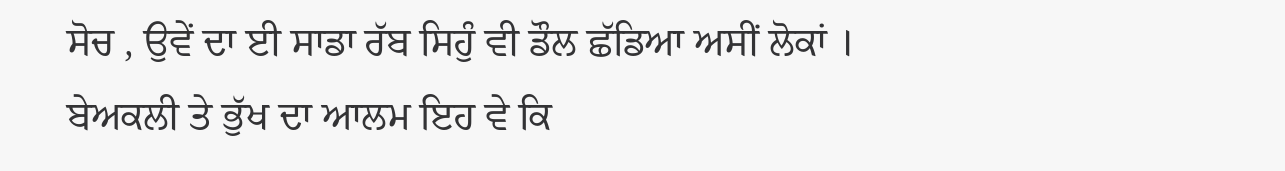ਸੋਚ , ਉਵੇਂ ਦਾ ਈ ਸਾਡਾ ਰੱਬ ਸਿਹੁੰ ਵੀ ਡੌਲ ਛੱਡਿਆ ਅਸੀਂ ਲੋਕਾਂ । ਬੇਅਕਲੀ ਤੇ ਭੁੱਖ ਦਾ ਆਲਮ ਇਹ ਵੇ ਕਿ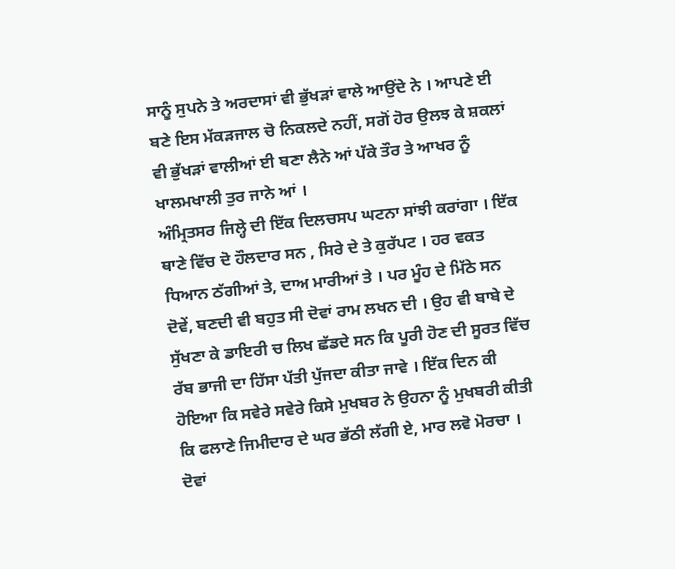ਸਾਨੂੰ ਸੁਪਨੇ ਤੇ ਅਰਦਾਸਾਂ ਵੀ ਭੁੱਖੜਾਂ ਵਾਲੇ ਆਉਂਦੇ ਨੇ । ਆਪਣੇ ਈ ਬਣੇ ਇਸ ਮੱਕੜਜਾਲ ਚੋ ਨਿਕਲਦੇ ਨਹੀਂ, ਸਗੋਂ ਹੋਰ ਉਲਝ ਕੇ ਸ਼ਕਲਾਂ ਵੀ ਭੁੱਖੜਾਂ ਵਾਲੀਆਂ ਈ ਬਣਾ ਲੈਨੇ ਆਂ ਪੱਕੇ ਤੌਰ ਤੇ ਆਖਰ ਨੂੰ ਖਾਲਮਖਾਲੀ ਤੁਰ ਜਾਨੇ ਆਂ ।
ਅੰਮ੍ਰਿਤਸਰ ਜਿਲ੍ਹੇ ਦੀ ਇੱਕ ਦਿਲਚਸਪ ਘਟਨਾ ਸਾਂਝੀ ਕਰਾਂਗਾ । ਇੱਕ ਥਾਣੇ ਵਿੱਚ ਦੋ ਹੌਲਦਾਰ ਸਨ , ਸਿਰੇ ਦੇ ਤੇ ਕੁਰੱਪਟ । ਹਰ ਵਕਤ ਧਿਆਨ ਠੱਗੀਆਂ ਤੇ, ਦਾਅ ਮਾਰੀਆਂ ਤੇ । ਪਰ ਮੂੰਹ ਦੇ ਮਿੱਠੇ ਸਨ ਦੋਵੇਂ, ਬਣਦੀ ਵੀ ਬਹੁਤ ਸੀ ਦੋਵਾਂ ਰਾਮ ਲਖਨ ਦੀ । ਉਹ ਵੀ ਬਾਬੇ ਦੇ ਸੁੱਖਣਾ ਕੇ ਡਾਇਰੀ ਚ ਲਿਖ ਛੱਡਦੇ ਸਨ ਕਿ ਪੂਰੀ ਹੋਣ ਦੀ ਸੂਰਤ ਵਿੱਚ ਰੱਬ ਭਾਜੀ ਦਾ ਹਿੱਸਾ ਪੱਤੀ ਪੁੱਜਦਾ ਕੀਤਾ ਜਾਵੇ । ਇੱਕ ਦਿਨ ਕੀ ਹੋਇਆ ਕਿ ਸਵੇਰੇ ਸਵੇਰੇ ਕਿਸੇ ਮੁਖਬਰ ਨੇ ਉਹਨਾ ਨੂੰ ਮੁਖਬਰੀ ਕੀਤੀ ਕਿ ਫਲਾਣੇ ਜਿਮੀਦਾਰ ਦੇ ਘਰ ਭੱਠੀ ਲੱਗੀ ਏ, ਮਾਰ ਲਵੋ ਮੋਰਚਾ । ਦੋਵਾਂ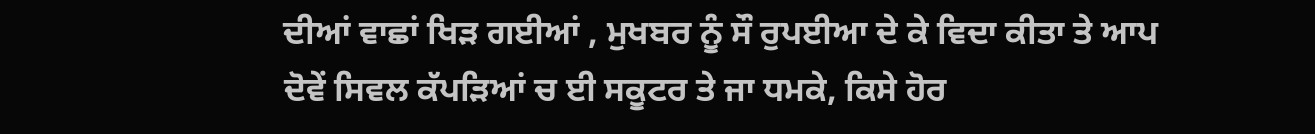ਦੀਆਂ ਵਾਛਾਂ ਖਿੜ ਗਈਆਂ , ਮੁਖਬਰ ਨੂੰ ਸੌ ਰੁਪਈਆ ਦੇ ਕੇ ਵਿਦਾ ਕੀਤਾ ਤੇ ਆਪ ਦੋਵੇਂ ਸਿਵਲ ਕੱਪੜਿਆਂ ਚ ਈ ਸਕੂਟਰ ਤੇ ਜਾ ਧਮਕੇ, ਕਿਸੇ ਹੋਰ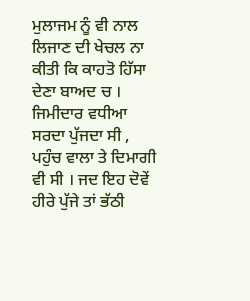ਮੁਲਾਜਮ ਨੂੰ ਵੀ ਨਾਲ ਲਿਜਾਣ ਦੀ ਖੇਚਲ ਨਾ ਕੀਤੀ ਕਿ ਕਾਹਤੋ ਹਿੱਸਾ ਦੇਣਾ ਬਾਅਦ ਚ । ਜਿਮੀਦਾਰ ਵਧੀਆ ਸਰਦਾ ਪੁੱਜਦਾ ਸੀ , ਪਹੁੰਚ ਵਾਲਾ ਤੇ ਦਿਮਾਗੀ ਵੀ ਸੀ । ਜਦ ਇਹ ਦੋਵੇਂ ਹੀਰੇ ਪੁੱਜੇ ਤਾਂ ਭੱਠੀ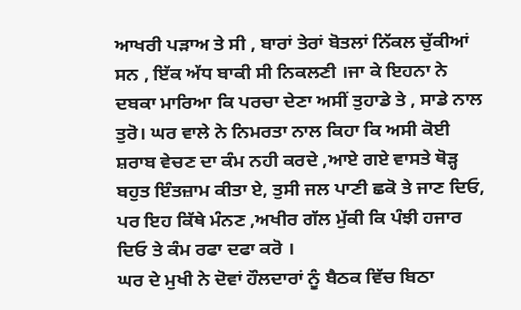ਆਖਰੀ ਪੜਾਅ ਤੇ ਸੀ , ਬਾਰਾਂ ਤੇਰਾਂ ਬੋਤਲਾਂ ਨਿੱਕਲ ਚੁੱਕੀਆਂ ਸਨ , ਇੱਕ ਅੱਧ ਬਾਕੀ ਸੀ ਨਿਕਲਣੀ ।ਜਾ ਕੇ ਇਹਨਾ ਨੇ ਦਬਕਾ ਮਾਰਿਆ ਕਿ ਪਰਚਾ ਦੇਣਾ ਅਸੀਂ ਤੁਹਾਡੇ ਤੇ , ਸਾਡੇ ਨਾਲ ਤੁਰੋ। ਘਰ ਵਾਲੇ ਨੇ ਨਿਮਰਤਾ ਨਾਲ ਕਿਹਾ ਕਿ ਅਸੀ ਕੋਈ ਸ਼ਰਾਬ ਵੇਚਣ ਦਾ ਕੰਮ ਨਹੀ ਕਰਦੇ ,ਆਏ ਗਏ ਵਾਸਤੇ ਥੋੜ੍ਹ ਬਹੁਤ ਇੰਤਜ਼ਾਮ ਕੀਤਾ ਏ, ਤੁਸੀ ਜਲ ਪਾਣੀ ਛਕੋ ਤੇ ਜਾਣ ਦਿਓ, ਪਰ ਇਹ ਕਿੱਥੇ ਮੰਨਣ ,ਅਖੀਰ ਗੱਲ ਮੁੱਕੀ ਕਿ ਪੰਝੀ ਹਜਾਰ ਦਿਓ ਤੇ ਕੰਮ ਰਫਾ ਦਫਾ ਕਰੋ ।
ਘਰ ਦੇ ਮੁਖੀ ਨੇ ਦੋਵਾਂ ਹੌਲਦਾਰਾਂ ਨੂੰ ਬੈਠਕ ਵਿੱਚ ਬਿਠਾ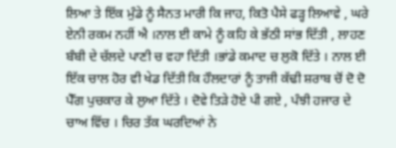ਲਿਆ ਤੇ ਇੱਕ ਮੁੰਡੇ ਨੂੰ ਸੈਨਤ ਮਾਰੀ ਕਿ ਜਾਹ, ਕਿਤੋ ਪੈਸੇ ਫੜ੍ਹ ਲਿਆਵੇ , ਘਰੇ ਏਨੀ ਰਕਮ ਨਹੀਂ ਐ ।ਨਾਲ ਈ ਕਾਮੇ ਨੂੰ ਕਹਿ ਕੇ ਭੱਠੀ ਸਾਂਭ ਦਿੱਤੀ , ਲਾਹਣ ਬੰਬੀ ਦੇ ਚੱਲਦੇ ਪਾਣੀ ਚ ਵਹਾ ਦਿੱਤੀ ।ਭਾਂਡੇ ਕਮਾਦ ਚ ਲੁਕੋ ਦਿੱਤੇ । ਨਾਲ ਈ ਇੱਕ ਚਾਲ ਹੋਰ ਵੀ ਖੇਡ ਦਿੱਤੀ ਕਿ ਹੌਲਦਾਰਾਂ ਨੂੰ ਤਾਜੀ ਕੱਢੀ ਸ਼ਰਾਬ ਚੋਂ ਦੋ ਦੋ ਪੈੱਗ ਪੁਚਕਾਰ ਕੇ ਲੁਆ ਦਿੱਤੇ । ਦੋਵੇ ਤਿੜੇ ਹੋਏ ਪੀ ਗਏ , ਪੰਝੀ ਹਜਾਰ ਦੇ ਚਾਅ ਵਿੱਚ । ਚਿਰ ਤੱਕ ਘਰਦਿਆਂ ਨੇ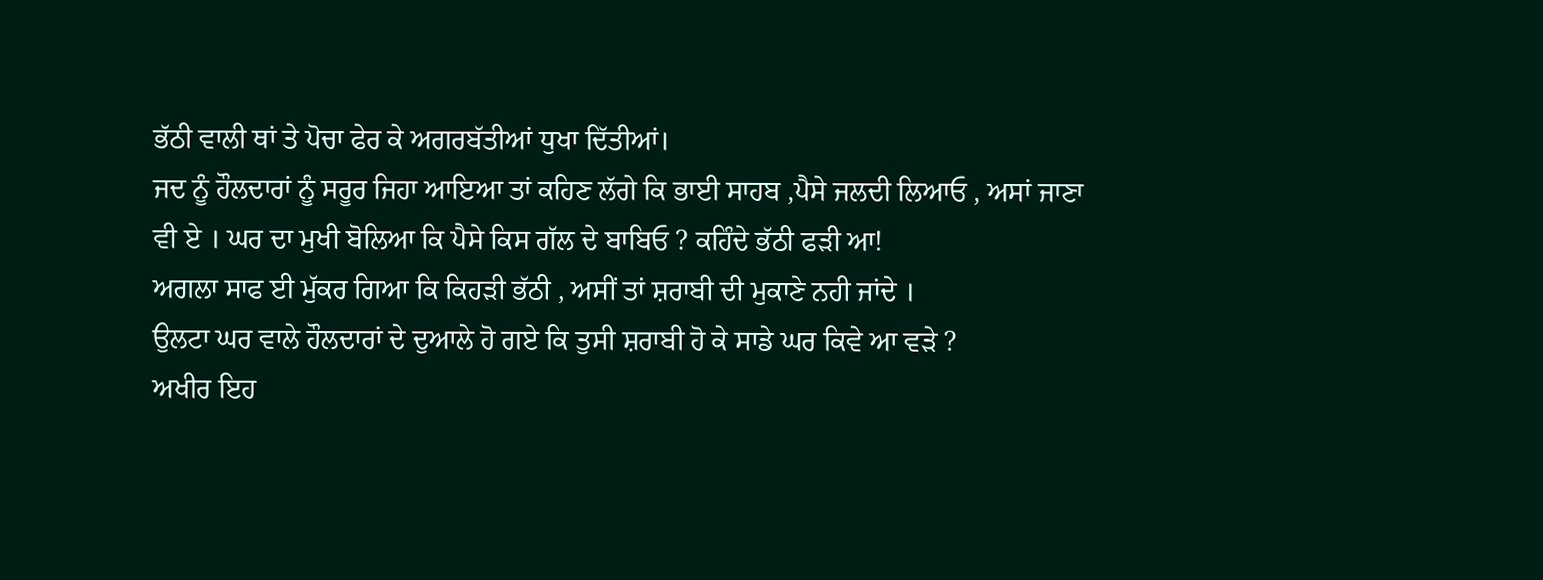ਭੱਠੀ ਵਾਲੀ ਥਾਂ ਤੇ ਪੋਚਾ ਫੇਰ ਕੇ ਅਗਰਬੱਤੀਆਂ ਧੁਖਾ ਦਿੱਤੀਆਂ।
ਜਦ ਨੂੰ ਹੌਲਦਾਰਾਂ ਨੂੰ ਸਰੂਰ ਜਿਹਾ ਆਇਆ ਤਾਂ ਕਹਿਣ ਲੱਗੇ ਕਿ ਭਾਈ ਸਾਹਬ ,ਪੈਸੇ ਜਲਦੀ ਲਿਆਓ , ਅਸਾਂ ਜਾਣਾ ਵੀ ਏ । ਘਰ ਦਾ ਮੁਖੀ ਬੋਲਿਆ ਕਿ ਪੈਸੇ ਕਿਸ ਗੱਲ ਦੇ ਬਾਬਿਓ ? ਕਹਿੰਦੇ ਭੱਠੀ ਫੜੀ ਆ!
ਅਗਲਾ ਸਾਫ ਈ ਮੁੱਕਰ ਗਿਆ ਕਿ ਕਿਹੜੀ ਭੱਠੀ , ਅਸੀਂ ਤਾਂ ਸ਼ਰਾਬੀ ਦੀ ਮੁਕਾਣੇ ਨਹੀ ਜਾਂਦੇ ।
ਉਲਟਾ ਘਰ ਵਾਲੇ ਹੌਲਦਾਰਾਂ ਦੇ ਦੁਆਲੇ ਹੋ ਗਏ ਕਿ ਤੁਸੀ ਸ਼ਰਾਬੀ ਹੋ ਕੇ ਸਾਡੇ ਘਰ ਕਿਵੇ ਆ ਵੜੇ ?
ਅਖੀਰ ਇਹ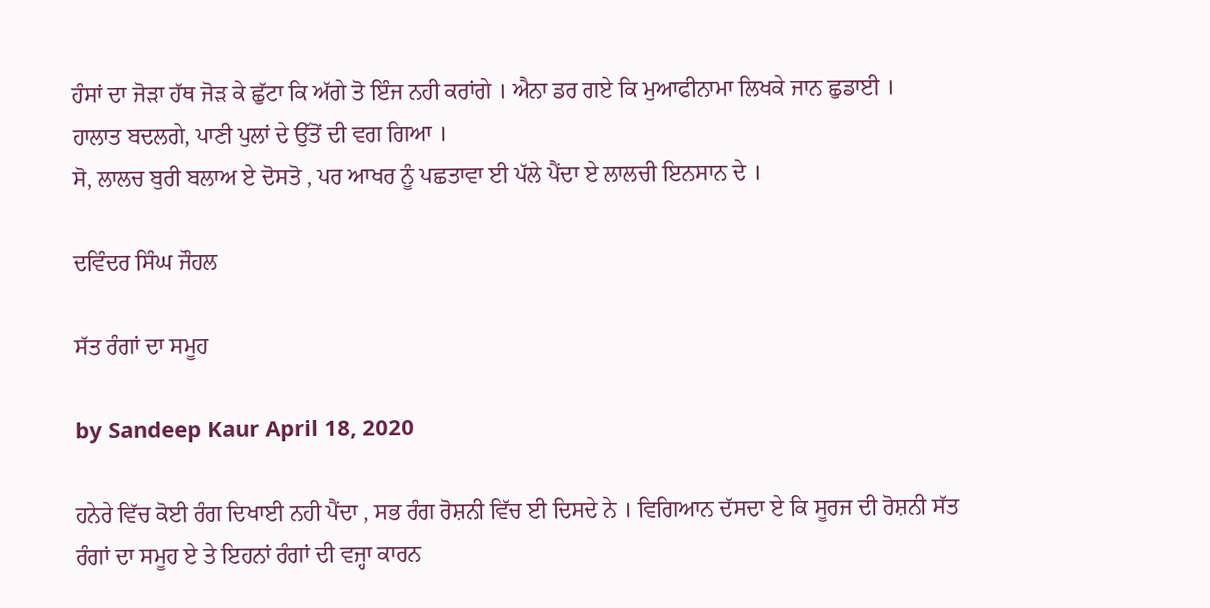ਹੰਸਾਂ ਦਾ ਜੋੜਾ ਹੱਥ ਜੋੜ ਕੇ ਛੁੱਟਾ ਕਿ ਅੱਗੇ ਤੋ ਇੰਜ ਨਹੀ ਕਰਾਂਗੇ । ਐਨਾ ਡਰ ਗਏ ਕਿ ਮੁਆਫੀਨਾਮਾ ਲਿਖਕੇ ਜਾਨ ਛੁਡਾਈ ।
ਹਾਲਾਤ ਬਦਲਗੇ, ਪਾਣੀ ਪੁਲਾਂ ਦੇ ਉੱਤੋਂ ਦੀ ਵਗ ਗਿਆ ।
ਸੋ, ਲਾਲਚ ਬੁਰੀ ਬਲਾਅ ਏ ਦੋਸਤੋ , ਪਰ ਆਖਰ ਨੂੰ ਪਛਤਾਵਾ ਈ ਪੱਲੇ ਪੈਂਦਾ ਏ ਲਾਲਚੀ ਇਨਸਾਨ ਦੇ ।

ਦਵਿੰਦਰ ਸਿੰਘ ਜੌਹਲ

ਸੱਤ ਰੰਗਾਂ ਦਾ ਸਮੂਹ

by Sandeep Kaur April 18, 2020

ਹਨੇਰੇ ਵਿੱਚ ਕੋਈ ਰੰਗ ਦਿਖਾਈ ਨਹੀ ਪੈਂਦਾ , ਸਭ ਰੰਗ ਰੋਸ਼ਨੀ ਵਿੱਚ ਈ ਦਿਸਦੇ ਨੇ । ਵਿਗਿਆਨ ਦੱਸਦਾ ਏ ਕਿ ਸੂਰਜ ਦੀ ਰੋਸ਼ਨੀ ਸੱਤ ਰੰਗਾਂ ਦਾ ਸਮੂਹ ਏ ਤੇ ਇਹਨਾਂ ਰੰਗਾਂ ਦੀ ਵਜ੍ਹਾ ਕਾਰਨ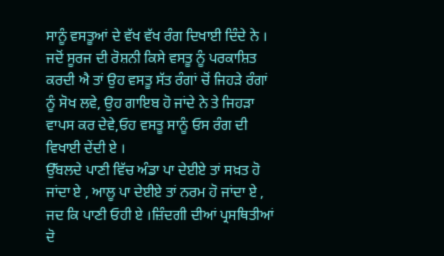ਸਾਨੂੰ ਵਸਤੂਆਂ ਦੇ ਵੱਖ ਵੱਖ ਰੰਗ ਦਿਖਾਈ ਦਿੰਦੇ ਨੇ ।
ਜਦੋਂ ਸੂਰਜ ਦੀ ਰੋਸ਼ਨੀ ਕਿਸੇ ਵਸਤੂ ਨੂੰ ਪਰਕਾਸ਼ਿਤ ਕਰਦੀ ਐ ਤਾਂ ਉਹ ਵਸਤੂ ਸੱਤ ਰੰਗਾਂ ਚੋਂ ਜਿਹੜੇ ਰੰਗਾਂ ਨੂੰ ਸੋਖ ਲਵੇ, ਉਹ ਗਾਇਬ ਹੋ ਜਾਂਦੇ ਨੇ ਤੇ ਜਿਹੜਾ ਵਾਪਸ ਕਰ ਦੇਵੇ,ਓਹ ਵਸਤੂ ਸਾਨੂੰ ਓਸ ਰੰਗ ਦੀ ਵਿਖਾਈ ਦੇਂਦੀ ਏ ।
ਉੱਬਲਦੇ ਪਾਣੀ ਵਿੱਚ ਅੰਡਾ ਪਾ ਦੇਈਏ ਤਾਂ ਸਖ਼ਤ ਹੋ ਜਾਂਦਾ ਏ , ਆਲੂ ਪਾ ਦੇਈਏ ਤਾਂ ਨਰਮ ਹੋ ਜਾਂਦਾ ਏ , ਜਦ ਕਿ ਪਾਣੀ ਓਹੀ ਏ ।ਜ਼ਿੰਦਗੀ ਦੀਆਂ ਪ੍ਰਸਥਿਤੀਆਂ ਦੋ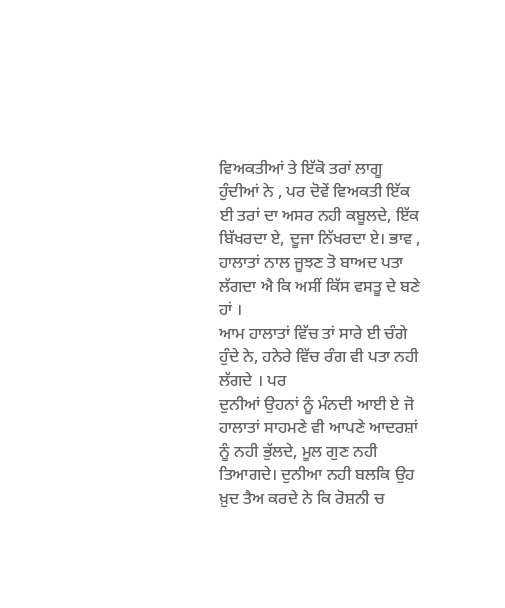ਵਿਅਕਤੀਆਂ ਤੇ ਇੱਕੋ ਤਰਾਂ ਲਾਗੂ ਹੁੰਦੀਆਂ ਨੇ , ਪਰ ਦੋਵੇਂ ਵਿਅਕਤੀ ਇੱਕ ਈ ਤਰਾਂ ਦਾ ਅਸਰ ਨਹੀ ਕਬੂਲਦੇ, ਇੱਕ ਬਿੱਖਰਦਾ ਏ, ਦੂਜਾ ਨਿੱਖਰਦਾ ਏ। ਭਾਵ , ਹਾਲਾਤਾਂ ਨਾਲ ਜੂਝਣ ਤੋ ਬਾਅਦ ਪਤਾ ਲੱਗਦਾ ਐ ਕਿ ਅਸੀਂ ਕਿੱਸ ਵਸਤੂ ਦੇ ਬਣੇ ਹਾਂ ।
ਆਮ ਹਾਲਾਤਾਂ ਵਿੱਚ ਤਾਂ ਸਾਰੇ ਈ ਚੰਗੇ ਹੁੰਦੇ ਨੇ, ਹਨੇਰੇ ਵਿੱਚ ਰੰਗ ਵੀ ਪਤਾ ਨਹੀ ਲੱਗਦੇ । ਪਰ
ਦੁਨੀਆਂ ਉਹਨਾਂ ਨੂੰ ਮੰਨਦੀ ਆਈ ਏ ਜੋ ਹਾਲਾਤਾਂ ਸਾਹਮਣੇ ਵੀ ਆਪਣੇ ਆਦਰਸ਼ਾਂ ਨੂੰ ਨਹੀ ਭੁੱਲਦੇ, ਮੂਲ ਗੁਣ ਨਹੀ ਤਿਆਗਦੇ। ਦੁਨੀਆ ਨਹੀ ਬਲਕਿ ਉਹ ਖ਼ੁਦ ਤੈਅ ਕਰਦੇ ਨੇ ਕਿ ਰੋਸ਼ਨੀ ਚ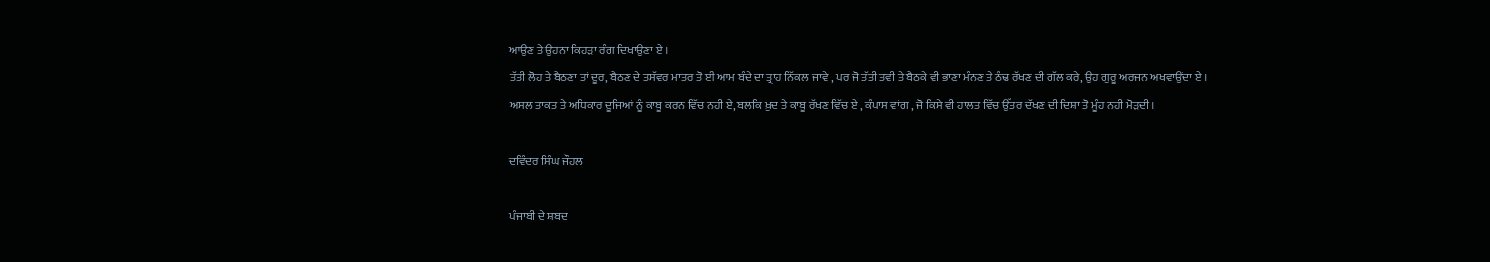ਆਉਣ ਤੇ ਉਹਨਾ ਕਿਹੜਾ ਰੰਗ ਦਿਖਾਉਣਾ ਏ ।
ਤੱਤੀ ਲੋਹ ਤੇ ਬੈਠਣਾ ਤਾਂ ਦੂਰ, ਬੈਠਣ ਦੇ ਤਸੱਵਰ ਮਾਤਰ ਤੋ ਈ ਆਮ ਬੰਦੇ ਦਾ ਤ੍ਰਾਹ ਨਿੱਕਲ ਜਾਵੇ , ਪਰ ਜੋ ਤੱਤੀ ਤਵੀ ਤੇ ਬੈਠਕੇ ਵੀ ਭਾਣਾ ਮੰਨਣ ਤੇ ਠੰਢ ਰੱਖਣ ਦੀ ਗੱਲ ਕਰੇ, ਉਹ ਗੁਰੂ ਅਰਜਨ ਅਖਵਾਉਂਦਾ ਏ ।
ਅਸਲ ਤਾਕਤ ਤੇ ਅਧਿਕਾਰ ਦੂਜਿਆਂ ਨੂੰ ਕਾਬੂ ਕਰਨ ਵਿੱਚ ਨਹੀ ਏ, ਬਲਕਿ ਖ਼ੁਦ ਤੇ ਕਾਬੂ ਰੱਖਣ ਵਿੱਚ ਏ , ਕੰਪਾਸ ਵਾਂਗ , ਜੋ ਕਿਸੇ ਵੀ ਹਾਲਤ ਵਿੱਚ ਉੱਤਰ ਦੱਖਣ ਦੀ ਦਿਸ਼ਾ ਤੋ ਮੂੰਹ ਨਹੀ ਮੋੜਦੀ।

ਦਵਿੰਦਰ ਸਿੰਘ ਜੌਹਲ

ਪੰਜਾਬੀ ਦੇ ਸ਼ਬਦ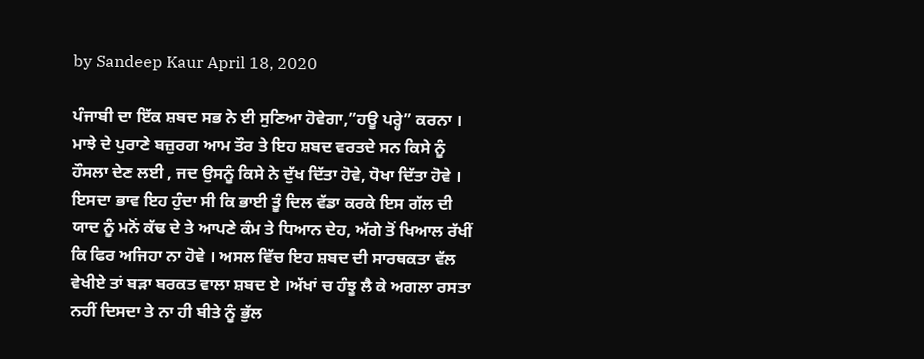by Sandeep Kaur April 18, 2020

ਪੰਜਾਬੀ ਦਾ ਇੱਕ ਸ਼ਬਦ ਸਭ ਨੇ ਈ ਸੁਣਿਆ ਹੋਵੇਗਾ,”ਹਊ ਪਰ੍ਹੇ” ਕਰਨਾ । ਮਾਝੇ ਦੇ ਪੁਰਾਣੇ ਬਜ਼ੁਰਗ ਆਮ ਤੌਰ ਤੇ ਇਹ ਸ਼ਬਦ ਵਰਤਦੇ ਸਨ ਕਿਸੇ ਨੂੰ ਹੌਸਲਾ ਦੇਣ ਲਈ , ਜਦ ਉਸਨੂੰ ਕਿਸੇ ਨੇ ਦੁੱਖ ਦਿੱਤਾ ਹੋਵੇ, ਧੋਖਾ ਦਿੱਤਾ ਹੋਵੇ । ਇਸਦਾ ਭਾਵ ਇਹ ਹੁੰਦਾ ਸੀ ਕਿ ਭਾਈ ਤੂੰ ਦਿਲ ਵੱਡਾ ਕਰਕੇ ਇਸ ਗੱਲ ਦੀ ਯਾਦ ਨੂੰ ਮਨੋਂ ਕੱਢ ਦੇ ਤੇ ਆਪਣੇ ਕੰਮ ਤੇ ਧਿਆਨ ਦੇਹ, ਅੱਗੇ ਤੋਂ ਖਿਆਲ ਰੱਖੀਂ ਕਿ ਫਿਰ ਅਜਿਹਾ ਨਾ ਹੋਵੇ । ਅਸਲ ਵਿੱਚ ਇਹ ਸ਼ਬਦ ਦੀ ਸਾਰਥਕਤਾ ਵੱਲ ਵੇਖੀਏ ਤਾਂ ਬੜਾ ਬਰਕਤ ਵਾਲਾ ਸ਼ਬਦ ਏ ।ਅੱਖਾਂ ਚ ਹੰਝੂ ਲੈ ਕੇ ਅਗਲਾ ਰਸਤਾ ਨਹੀਂ ਦਿਸਦਾ ਤੇ ਨਾ ਹੀ ਬੀਤੇ ਨੂੰ ਭੁੱਲ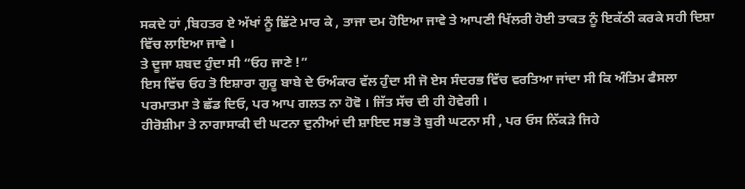ਸਕਦੇ ਹਾਂ ,ਬਿਹਤਰ ਏ ਅੱਖਾਂ ਨੂੰ ਛਿੱਟੇ ਮਾਰ ਕੇ , ਤਾਜਾ ਦਮ ਹੋਇਆ ਜਾਵੇ ਤੇ ਆਪਣੀ ਖਿੱਲਰੀ ਹੋਈ ਤਾਕਤ ਨੂੰ ਇਕੱਠੀ ਕਰਕੇ ਸਹੀ ਦਿਸ਼ਾ ਵਿੱਚ ਲਾਇਆ ਜਾਵੇ ।
ਤੇ ਦੂਜਾ ਸ਼ਬਦ ਹੁੰਦਾ ਸੀ “ਓਹ ਜਾਣੇ !”
ਇਸ ਵਿੱਚ ਓਹ ਤੋ ਇਸ਼ਾਰਾ ਗੁਰੂ ਬਾਬੇ ਦੇ ਓਅੰਕਾਰ ਵੱਲ ਹੁੰਦਾ ਸੀ ਜੋ ਏਸ ਸੰਦਰਭ ਵਿੱਚ ਵਰਤਿਆ ਜਾਂਦਾ ਸੀ ਕਿ ਅੰਤਿਮ ਫੈਸਲਾ ਪਰਮਾਤਮਾ ਤੇ ਛੱਡ ਦਿਓ, ਪਰ ਆਪ ਗਲਤ ਨਾ ਹੋਵੋ । ਜਿੱਤ ਸੱਚ ਦੀ ਹੀ ਹੋਵੇਗੀ ।
ਹੀਰੋਸ਼ੀਮਾ ਤੇ ਨਾਗਾਸਾਕੀ ਦੀ ਘਟਨਾ ਦੁਨੀਆਂ ਦੀ ਸ਼ਾਇਦ ਸਭ ਤੋ ਬੁਰੀ ਘਟਨਾ ਸੀ , ਪਰ ਓਸ ਨਿੱਕੜੇ ਜਿਹੇ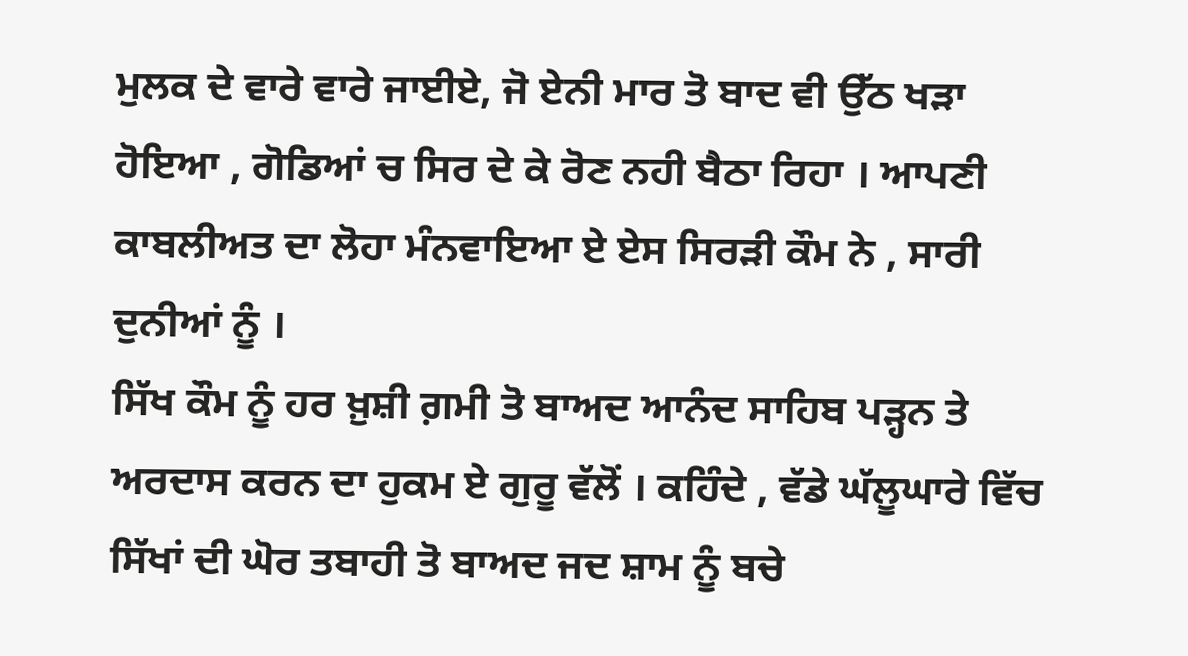ਮੁਲਕ ਦੇ ਵਾਰੇ ਵਾਰੇ ਜਾਈਏ, ਜੋ ਏਨੀ ਮਾਰ ਤੋ ਬਾਦ ਵੀ ਉੱਠ ਖੜਾ ਹੋਇਆ , ਗੋਡਿਆਂ ਚ ਸਿਰ ਦੇ ਕੇ ਰੋਣ ਨਹੀ ਬੈਠਾ ਰਿਹਾ । ਆਪਣੀ ਕਾਬਲੀਅਤ ਦਾ ਲੋਹਾ ਮੰਨਵਾਇਆ ਏ ਏਸ ਸਿਰੜੀ ਕੌਮ ਨੇ , ਸਾਰੀ ਦੁਨੀਆਂ ਨੂੰ ।
ਸਿੱਖ ਕੌਮ ਨੂੰ ਹਰ ਖ਼ੁਸ਼ੀ ਗ਼ਮੀ ਤੋ ਬਾਅਦ ਆਨੰਦ ਸਾਹਿਬ ਪੜ੍ਹਨ ਤੇ ਅਰਦਾਸ ਕਰਨ ਦਾ ਹੁਕਮ ਏ ਗੁਰੂ ਵੱਲੋਂ । ਕਹਿੰਦੇ , ਵੱਡੇ ਘੱਲੂਘਾਰੇ ਵਿੱਚ ਸਿੱਖਾਂ ਦੀ ਘੋਰ ਤਬਾਹੀ ਤੋ ਬਾਅਦ ਜਦ ਸ਼ਾਮ ਨੂੰ ਬਚੇ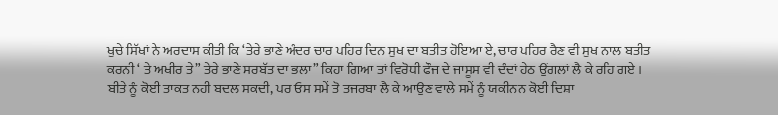ਖੁਚੇ ਸਿੱਖਾਂ ਨੇ ਅਰਦਾਸ ਕੀਤੀ ਕਿ ‘ਤੇਰੇ ਭਾਣੇ ਅੰਦਰ ਚਾਰ ਪਹਿਰ ਦਿਨ ਸੁਖ ਦਾ ਬਤੀਤ ਹੋਇਆ ਏ, ਚਾਰ ਪਹਿਰ ਰੈਣ ਵੀ ਸੁਖ ਨਾਲ ਬਤੀਤ ਕਰਨੀ ‘ ਤੇ ਅਖੀਰ ਤੇ” ਤੇਰੇ ਭਾਣੇ ਸਰਬੱਤ ਦਾ ਭਲਾ” ਕਿਹਾ ਗਿਆ ਤਾਂ ਵਿਰੋਧੀ ਫੌਜ ਦੇ ਜਾਸੂਸ ਵੀ ਦੰਦਾਂ ਹੇਠ ਉਂਗਲਾਂ ਲੈ ਕੇ ਰਹਿ ਗਏ ।
ਬੀਤੇ ਨੂੰ ਕੋਈ ਤਾਕਤ ਨਹੀ ਬਦਲ ਸਕਦੀ, ਪਰ ਓਸ ਸਮੇਂ ਤੋ ਤਜਰਬਾ ਲੈ ਕੇ ਆਉਣ ਵਾਲੇ ਸਮੇਂ ਨੂੰ ਯਕੀਨਨ ਕੋਈ ਦਿਸ਼ਾ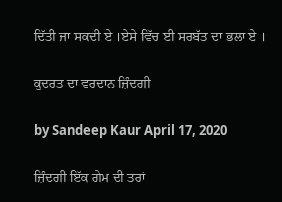ਦਿੱਤੀ ਜਾ ਸਕਦੀ ਏ ।ਏਸੇ ਵਿੱਚ ਈ ਸਰਬੱਤ ਦਾ ਭਲਾ ਏ ।

ਕੁਦਰਤ ਦਾ ਵਰਦਾਨ ਜ਼ਿੰਦਗੀ

by Sandeep Kaur April 17, 2020

ਜ਼ਿੰਦਗੀ ਇੱਕ ਗੇਮ ਦੀ ਤਰਾਂ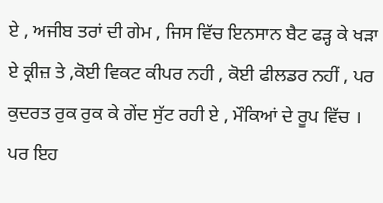ਏ , ਅਜੀਬ ਤਰਾਂ ਦੀ ਗੇਮ , ਜਿਸ ਵਿੱਚ ਇਨਸਾਨ ਬੈਟ ਫੜ੍ਹ ਕੇ ਖੜਾ ਏ ਕ੍ਰੀਜ਼ ਤੇ ,ਕੋਈ ਵਿਕਟ ਕੀਪਰ ਨਹੀ , ਕੋਈ ਫੀਲਡਰ ਨਹੀਂ , ਪਰ ਕੁਦਰਤ ਰੁਕ ਰੁਕ ਕੇ ਗੇਂਦ ਸੁੱਟ ਰਹੀ ਏ , ਮੌਕਿਆਂ ਦੇ ਰੂਪ ਵਿੱਚ । ਪਰ ਇਹ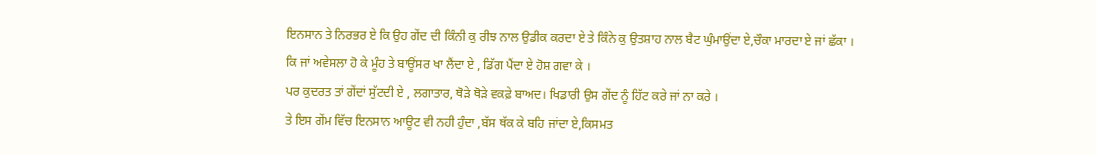ਇਨਸਾਨ ਤੇ ਨਿਰਭਰ ਏ ਕਿ ਉਹ ਗੇਂਦ ਦੀ ਕਿੰਨੀ ਕੁ ਰੀਝ ਨਾਲ ਉਡੀਕ ਕਰਦਾ ਏ ਤੇ ਕਿੰਨੇ ਕੁ ਉਤਸ਼ਾਹ ਨਾਲ ਬੈਟ ਘੁੰਮਾਉਂਦਾ ਏ,ਚੌਕਾ ਮਾਰਦਾ ਏ ਜਾਂ ਛੱਕਾ ।
ਕਿ ਜਾਂ ਅਵੇਸਲਾ ਹੋ ਕੇ ਮੂੰਹ ਤੇ ਬਾਊਂਸਰ ਖਾ ਲੈਂਦਾ ਏ , ਡਿੱਗ ਪੈਂਦਾ ਏ ਹੋਸ਼ ਗਵਾ ਕੇ ।
ਪਰ ਕੁਦਰਤ ਤਾਂ ਗੇਂਦਾਂ ਸੁੱਟਦੀ ਏ , ਲਗਾਤਾਰ, ਥੋੜੇ ਥੋੜੇ ਵਕਫ਼ੇ ਬਾਅਦ। ਖਿਡਾਰੀ ਉਸ ਗੇਂਦ ਨੂੰ ਹਿੱਟ ਕਰੇ ਜਾਂ ਨਾ ਕਰੇ ।
ਤੇ ਇਸ ਗੇਂਮ ਵਿੱਚ ਇਨਸਾਨ ਆਊਟ ਵੀ ਨਹੀ ਹੁੰਦਾ ,ਬੱਸ ਥੱਕ ਕੇ ਬਹਿ ਜਾਂਦਾ ਏ,ਕਿਸਮਤ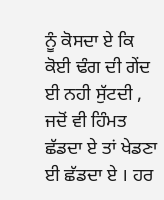ਨੂੰ ਕੋਸਦਾ ਏ ਕਿ ਕੋਈ ਢੰਗ ਦੀ ਗੇਂਦ ਈ ਨਹੀ ਸੁੱਟਦੀ , ਜਦੋਂ ਵੀ ਹਿੰਮਤ ਛੱਡਦਾ ਏ ਤਾਂ ਖੇਡਣਾ ਈ ਛੱਡਦਾ ਏ । ਹਰ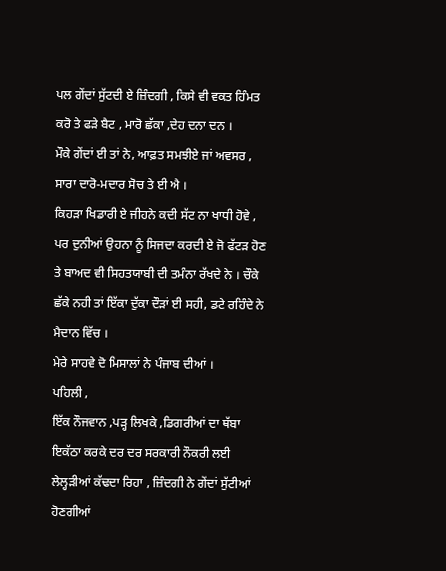ਪਲ ਗੇਂਦਾਂ ਸੁੱਟਦੀ ਏ ਜ਼ਿੰਦਗੀ , ਕਿਸੇ ਵੀ ਵਕਤ ਹਿੰਮਤ ਕਰੋ ਤੇ ਫੜੇ ਬੈਟ , ਮਾਰੋ ਛੱਕਾ ,ਦੇਹ ਦਨਾ ਦਨ ।
ਮੌਕੇ ਗੇਂਦਾਂ ਈ ਤਾਂ ਨੇ, ਆਫ਼ਤ ਸਮਝੀਏ ਜਾਂ ਅਵਸਰ , ਸਾਰਾ ਦਾਰੋ-ਮਦਾਰ ਸੋਚ ਤੇ ਈ ਐ ।
ਕਿਹੜਾ ਖਿਡਾਰੀ ਏ ਜੀਹਨੇ ਕਦੀ ਸੱਟ ਨਾ ਖਾਧੀ ਹੋਵੇ , ਪਰ ਦੁਨੀਆਂ ਉਹਨਾ ਨੂੰ ਸਿਜਦਾ ਕਰਦੀ ਏ ਜੋ ਫੱਟੜ ਹੋਣ ਤੇ ਬਾਅਦ ਵੀ ਸਿਹਤਯਾਬੀ ਦੀ ਤਮੰਨਾ ਰੱਖਦੇ ਨੇ । ਚੌਕੇ ਛੱਕੇ ਨਹੀ ਤਾਂ ਇੱਕਾ ਦੁੱਕਾ ਦੌੜਾਂ ਈ ਸਹੀ, ਡਟੇ ਰਹਿੰਦੇ ਨੇ ਮੈਦਾਨ ਵਿੱਚ ।
ਮੇਰੇ ਸਾਹਵੇ ਦੋ ਮਿਸਾਲਾਂ ਨੇ ਪੰਜਾਬ ਦੀਆਂ ।
ਪਹਿਲੀ ,
ਇੱਕ ਨੌਜਵਾਨ ,ਪੜ੍ਹ ਲਿਖਕੇ ,ਡਿਗਰੀਆਂ ਦਾ ਥੱਬਾ ਇਕੱਠਾ ਕਰਕੇ ਦਰ ਦਰ ਸਰਕਾਰੀ ਨੌਕਰੀ ਲਈ ਲੇਲ੍ਹੜੀਆਂ ਕੱਢਦਾ ਰਿਹਾ , ਜ਼ਿੰਦਗੀ ਨੇ ਗੇਂਦਾਂ ਸੁੱਟੀਆਂ ਹੋਣਗੀਆਂ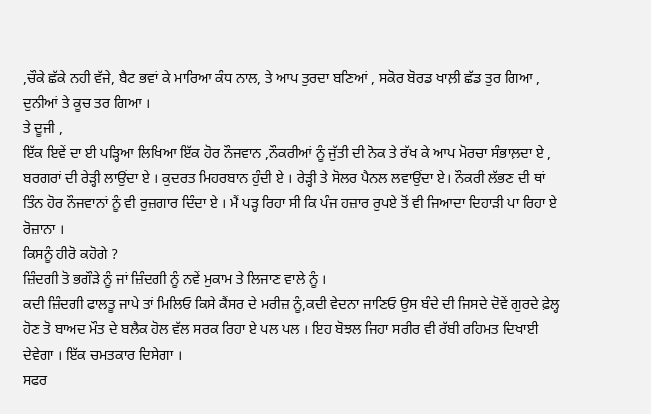,ਚੌਕੇ ਛੱਕੇ ਨਹੀ ਵੱਜੇ, ਬੈਟ ਭਵਾਂ ਕੇ ਮਾਰਿਆ ਕੰਧ ਨਾਲ, ਤੇ ਆਪ ਤੁਰਦਾ ਬਣਿਆਂ , ਸਕੋਰ ਬੋਰਡ ਖਾਲ਼ੀ ਛੱਡ ਤੁਰ ਗਿਆ , ਦੁਨੀਆਂ ਤੇ ਕੂਚ ਤਰ ਗਿਆ ।
ਤੇ ਦੂਜੀ ,
ਇੱਕ ਇਵੇਂ ਦਾ ਈ ਪੜ੍ਹਿਆ ਲਿਖਿਆ ਇੱਕ ਹੋਰ ਨੌਜਵਾਨ ,ਨੌਕਰੀਆਂ ਨੂੰ ਜੁੱਤੀ ਦੀ ਨੋਕ ਤੇ ਰੱਖ ਕੇ ਆਪ ਮੋਰਚਾ ਸੰਭਾਲ਼ਦਾ ਏ , ਬਰਗਰਾਂ ਦੀ ਰੇੜ੍ਹੀ ਲਾਉਂਦਾ ਏ । ਕੁਦਰਤ ਮਿਹਰਬਾਨ ਹੁੰਦੀ ਏ । ਰੇੜ੍ਹੀ ਤੇ ਸੋਲਰ ਪੈਨਲ ਲਵਾਉਂਦਾ ਏ। ਨੌਕਰੀ ਲੱਭਣ ਦੀ ਥਾਂ ਤਿੰਨ ਹੋਰ ਨੌਜਵਾਨਾਂ ਨੂੰ ਵੀ ਰੁਜ਼ਗਾਰ ਦਿੰਦਾ ਏ । ਮੈਂ ਪੜ੍ਹ ਰਿਹਾ ਸੀ ਕਿ ਪੰਜ ਹਜ਼ਾਰ ਰੁਪਏ ਤੋਂ ਵੀ ਜਿਆਦਾ ਦਿਹਾੜੀ ਪਾ ਰਿਹਾ ਏ ਰੋਜ਼ਾਨਾ ।
ਕਿਸਨੂੰ ਹੀਰੋ ਕਹੋਗੇ ?
ਜ਼ਿੰਦਗੀ ਤੋ ਭਗੌੜੇ ਨੂੰ ਜਾਂ ਜ਼ਿੰਦਗੀ ਨੂੰ ਨਵੇਂ ਮੁਕਾਮ ਤੇ ਲਿਜਾਣ ਵਾਲੇ ਨੂੰ ।
ਕਦੀ ਜ਼ਿੰਦਗੀ ਫਾਲਤੂ ਜਾਪੇ ਤਾਂ ਮਿਲਿਓ ਕਿਸੇ ਕੈਂਸਰ ਦੇ ਮਰੀਜ਼ ਨੂੰ,ਕਦੀ ਵੇਦਨਾ ਜਾਣਿਓ ਉਸ ਬੰਦੇ ਦੀ ਜਿਸਦੇ ਦੋਵੇਂ ਗੁਰਦੇ ਫ਼ੇਲ੍ਹ ਹੋਣ ਤੋ ਬਾਅਦ ਮੌਤ ਦੇ ਬਲੈਕ ਹੋਲ ਵੱਲ ਸਰਕ ਰਿਹਾ ਏ ਪਲ ਪਲ । ਇਹ ਬੋਝਲ ਜਿਹਾ ਸਰੀਰ ਵੀ ਰੱਬੀ ਰਹਿਮਤ ਦਿਖਾਈ ਦੇਵੇਗਾ । ਇੱਕ ਚਮਤਕਾਰ ਦਿਸੇਗਾ ।
ਸਫਰ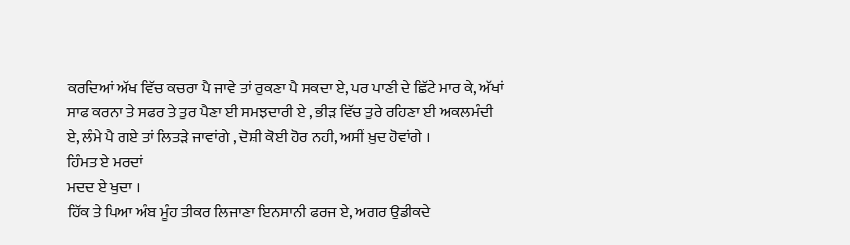ਕਰਦਿਆਂ ਅੱਖ ਵਿੱਚ ਕਚਰਾ ਪੈ ਜਾਵੇ ਤਾਂ ਰੁਕਣਾ ਪੈ ਸਕਦਾ ਏ, ਪਰ ਪਾਣੀ ਦੇ ਛਿੱਟੇ ਮਾਰ ਕੇ, ਅੱਖਾਂ ਸਾਫ ਕਰਨਾ ਤੇ ਸਫਰ ਤੇ ਤੁਰ ਪੈਣਾ ਈ ਸਮਝਦਾਰੀ ਏ , ਭੀੜ ਵਿੱਚ ਤੁਰੇ ਰਹਿਣਾ ਈ ਅਕਲਮੰਦੀ ਏ, ਲੰਮੇ ਪੈ ਗਏ ਤਾਂ ਲਿਤੜੇ ਜਾਵਾਂਗੇ , ਦੋਸ਼ੀ ਕੋਈ ਹੋਰ ਨਹੀ, ਅਸੀਂ ਖ਼ੁਦ ਹੋਵਾਂਗੇ ।
ਹਿੰਮਤ ਏ ਮਰਦਾਂ
ਮਦਦ ਏ ਖੁਦਾ ।
ਹਿੱਕ ਤੇ ਪਿਆ ਅੰਬ ਮੂੰਹ ਤੀਕਰ ਲਿਜਾਣਾ ਇਨਸਾਨੀ ਫਰਜ ਏ, ਅਗਰ ਉਡੀਕਦੇ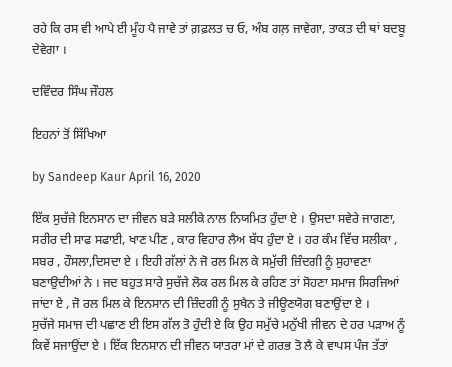ਰਹੇ ਕਿ ਰਸ ਵੀ ਆਪੇ ਈ ਮੂੰਹ ਪੈ ਜਾਵੇ ਤਾਂ ਗ਼ਫ਼ਲਤ ਚ ਓ, ਅੰਬ ਗਲ਼ ਜਾਵੇਗਾ, ਤਾਕਤ ਦੀ ਥਾਂ ਬਦਬੂ ਦੇਵੇਗਾ ।

ਦਵਿੰਦਰ ਸਿੰਘ ਜੌਹਲ

ਇਹਨਾਂ ਤੋਂ ਸਿੱਖਿਆ

by Sandeep Kaur April 16, 2020

ਇੱਕ ਸੁਚੱਜੇ ਇਨਸਾਨ ਦਾ ਜੀਵਨ ਬੜੇ ਸਲੀਕੇ ਨਾਲ ਨਿਯਮਿਤ ਹੁੰਦਾ ਏ । ਉਸਦਾ ਸਵੇਰੇ ਜਾਗਣਾ, ਸਰੀਰ ਦੀ ਸਾਫ ਸਫਾਈ, ਖਾਣ ਪੀਣ , ਕਾਰ ਵਿਹਾਰ ਲੈਅ ਬੱਧ ਹੁੰਦਾ ਏ । ਹਰ ਕੰਮ ਵਿੱਚ ਸਲੀਕਾ , ਸਬਰ , ਹੌਸਲਾ,ਦਿਸਦਾ ਏ । ਇਹੀ ਗੱਲਾਂ ਨੇ ਜੋ ਰਲ ਮਿਲ ਕੇ ਸਮੁੱਚੀ ਜ਼ਿੰਦਗੀ ਨੂੰ ਸੁਹਾਵਣਾ ਬਣਾਉਦੀਆਂ ਨੇ । ਜਦ ਬਹੁਤ ਸਾਰੇ ਸੁਚੱਜੇ ਲੋਕ ਰਲ ਮਿਲ ਕੇ ਰਹਿਣ ਤਾਂ ਸੋਹਣਾ ਸਮਾਜ ਸਿਰਜਿਆਂ ਜਾਂਦਾ ਏ , ਜੋ ਰਲ ਮਿਲ ਕੇ ਇਨਸਾਨ ਦੀ ਜ਼ਿੰਦਗੀ ਨੂੰ ਸੁਖੈਨ ਤੇ ਜੀਊਣਯੋਗ ਬਣਾਉਂਦਾ ਏ ।
ਸੁਚੱਜੇ ਸਮਾਜ ਦੀ ਪਛਾਣ ਈ ਇਸ ਗੱਲ ਤੋ ਹੁੰਦੀ ਏ ਕਿ ਉਹ ਸਮੁੱਚੇ ਮਨੁੱਖੀ ਜੀਵਨ ਦੇ ਹਰ ਪੜਾਅ ਨੂੰ ਕਿਵੇਂ ਸਜਾਉਂਦਾ ਏ । ਇੱਕ ਇਨਸਾਨ ਦੀ ਜੀਵਨ ਯਾਤਰਾ ਮਾਂ ਦੇ ਗਰਭ ਤੋ ਲੈ ਕੇ ਵਾਪਸ ਪੰਜ ਤੱਤਾਂ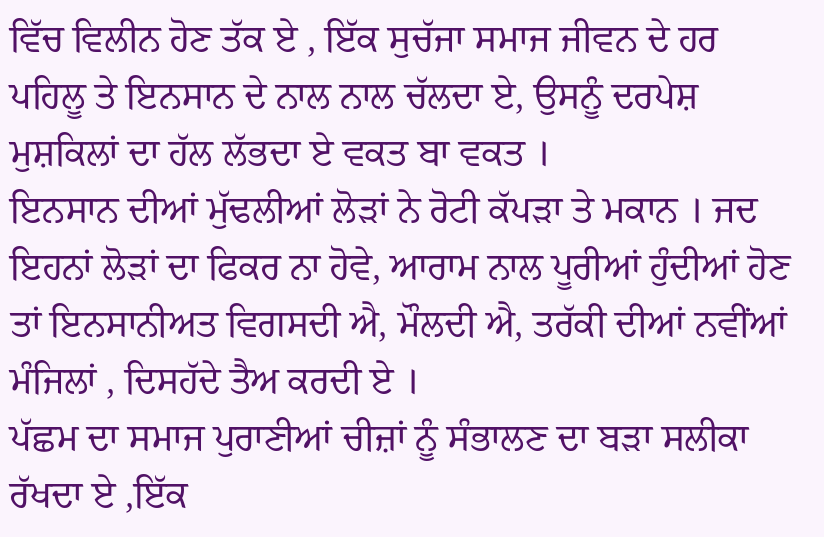ਵਿੱਚ ਵਿਲੀਨ ਹੋਣ ਤੱਕ ਏ , ਇੱਕ ਸੁਚੱਜਾ ਸਮਾਜ ਜੀਵਨ ਦੇ ਹਰ ਪਹਿਲੂ ਤੇ ਇਨਸਾਨ ਦੇ ਨਾਲ ਨਾਲ ਚੱਲਦਾ ਏ, ਉਸਨੂੰ ਦਰਪੇਸ਼ ਮੁਸ਼ਕਿਲਾਂ ਦਾ ਹੱਲ ਲੱਭਦਾ ਏ ਵਕਤ ਬਾ ਵਕਤ ।
ਇਨਸਾਨ ਦੀਆਂ ਮੁੱਢਲੀਆਂ ਲੋੜਾਂ ਨੇ ਰੋਟੀ ਕੱਪੜਾ ਤੇ ਮਕਾਨ । ਜਦ ਇਹਨਾਂ ਲੋੜਾਂ ਦਾ ਫਿਕਰ ਨਾ ਹੋਵੇ, ਆਰਾਮ ਨਾਲ ਪੂਰੀਆਂ ਹੁੰਦੀਆਂ ਹੋਣ ਤਾਂ ਇਨਸਾਨੀਅਤ ਵਿਗਸਦੀ ਐ, ਮੌਲਦੀ ਐ, ਤਰੱਕੀ ਦੀਆਂ ਨਵੀਂਆਂ ਮੰਜਿਲਾਂ , ਦਿਸਹੱਦੇ ਤੈਅ ਕਰਦੀ ਏ ।
ਪੱਛਮ ਦਾ ਸਮਾਜ ਪੁਰਾਣੀਆਂ ਚੀਜ਼ਾਂ ਨੂੰ ਸੰਭਾਲਣ ਦਾ ਬੜਾ ਸਲੀਕਾ ਰੱਖਦਾ ਏ ,ਇੱਕ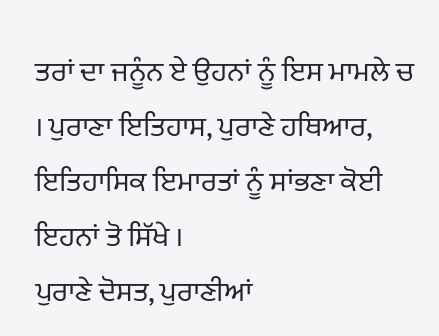ਤਰਾਂ ਦਾ ਜਨੂੰਨ ਏ ਉਹਨਾਂ ਨੂੰ ਇਸ ਮਾਮਲੇ ਚ । ਪੁਰਾਣਾ ਇਤਿਹਾਸ, ਪੁਰਾਣੇ ਹਥਿਆਰ, ਇਤਿਹਾਸਿਕ ਇਮਾਰਤਾਂ ਨੂੰ ਸਾਂਭਣਾ ਕੋਈ ਇਹਨਾਂ ਤੋ ਸਿੱਖੇ ।
ਪੁਰਾਣੇ ਦੋਸਤ, ਪੁਰਾਣੀਆਂ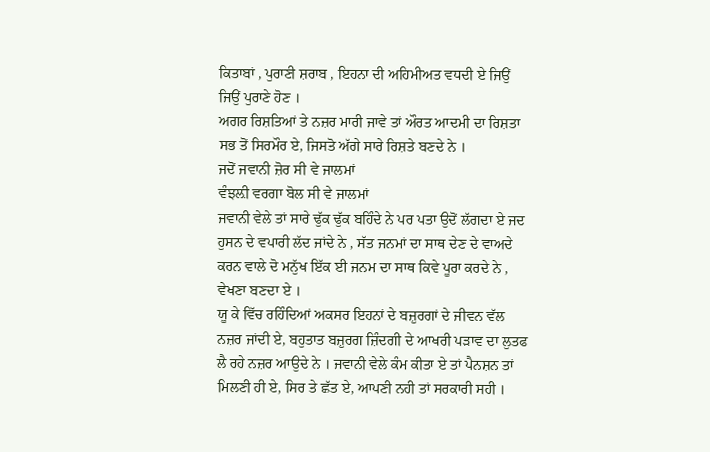ਕਿਤਾਬਾਂ , ਪੁਰਾਣੀ ਸ਼ਰਾਬ , ਇਹਨਾ ਦੀ ਅਹਿਮੀਅਤ ਵਧਦੀ ਏ ਜਿਉਂ ਜਿਉਂ ਪੁਰਾਣੇ ਹੋਣ ।
ਅਗਰ ਰਿਸ਼ਤਿਆਂ ਤੇ ਨਜ਼ਰ ਮਾਰੀ ਜਾਵੇ ਤਾਂ ਔਰਤ ਆਦਮੀ ਦਾ ਰਿਸ਼ਤਾ ਸਭ ਤੋਂ ਸਿਰਮੌਰ ਏ, ਜਿਸਤੋ ਅੱਗੇ ਸਾਰੇ ਰਿਸ਼ਤੇ ਬਣਦੇ ਨੇ ।
ਜਦੋਂ ਜਵਾਨੀ ਜ਼ੋਰ ਸੀ ਵੇ ਜਾਲਮਾਂ
ਵੰਝਲ਼ੀ ਵਰਗਾ ਬੋਲ ਸੀ ਵੇ ਜਾਲਮਾਂ
ਜਵਾਨੀ ਵੇਲੇ ਤਾਂ ਸਾਰੇ ਢੁੱਕ ਢੁੱਕ ਬਹਿੰਦੇ ਨੇ ਪਰ ਪਤਾ ਉਦੋਂ ਲੱਗਦਾ ਏ ਜਦ ਹੁਸਨ ਦੇ ਵਪਾਰੀ ਲੱਦ ਜਾਂਦੇ ਨੇ , ਸੱਤ ਜਨਮਾਂ ਦਾ ਸਾਥ ਦੇਣ ਦੇ ਵਾਅਦੇ ਕਰਨ ਵਾਲੇ ਦੋ ਮਨੁੱਖ ਇੱਕ ਈ ਜਨਮ ਦਾ ਸਾਥ ਕਿਵੇ ਪੂਰਾ ਕਰਦੇ ਨੇ , ਵੇਖਣਾ ਬਣਦਾ ਏ ।
ਯੂ ਕੇ ਵਿੱਚ ਰਹਿੰਦਿਆਂ ਅਕਸਰ ਇਹਨਾਂ ਦੇ ਬਜ਼ੁਰਗਾਂ ਦੇ ਜੀਵਨ ਵੱਲ ਨਜ਼ਰ ਜਾਂਦੀ ਏ, ਬਹੁਤਾਤ ਬਜ਼ੁਰਗ ਜ਼ਿੰਦਗੀ ਦੇ ਆਖਰੀ ਪੜਾਵ ਦਾ ਲੁਤਫ ਲੈ ਰਹੇ ਨਜ਼ਰ ਆਉਦੇ ਨੇ । ਜਵਾਨੀ ਵੇਲੇ ਕੰਮ ਕੀਤਾ ਏ ਤਾਂ ਪੈਨਸ਼ਨ ਤਾਂ ਮਿਲਣੀ ਹੀ ਏ, ਸਿਰ ਤੇ ਛੱਤ ਏ, ਆਪਣੀ ਨਹੀ ਤਾਂ ਸਰਕਾਰੀ ਸਹੀ ।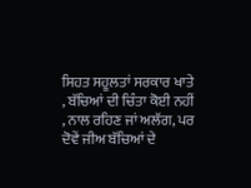ਸਿਹਤ ਸਹੂਲਤਾਂ ਸਰਕਾਰ ਖਾਤੇ , ਬੱਚਿਆਂ ਦੀ ਚਿੰਤਾ ਕੋਈ ਨਹੀਂ , ਨਾਲ ਰਹਿਣ ਜਾਂ ਅਲੱਗ, ਪਰ ਦੋਵੇਂ ਜੀਅ ਬੱਚਿਆਂ ਦੇ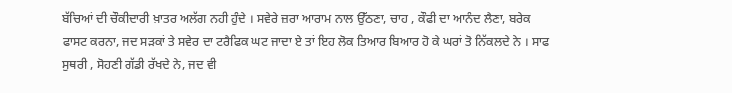ਬੱਚਿਆਂ ਦੀ ਚੌਕੀਦਾਰੀ ਖ਼ਾਤਰ ਅਲੱਗ ਨਹੀ ਹੁੰਦੇ । ਸਵੇਰੇ ਜ਼ਰਾ ਆਰਾਮ ਨਾਲ ਉੱਠਣਾ, ਚਾਹ , ਕੌਫੀ ਦਾ ਆਨੰਦ ਲੈਣਾ, ਬਰੇਕ ਫਾਸਟ ਕਰਨਾ, ਜਦ ਸੜਕਾਂ ਤੇ ਸਵੇਰ ਦਾ ਟਰੈਫਿਕ ਘਟ ਜਾਦਾ ਏ ਤਾਂ ਇਹ ਲੋਕ ਤਿਆਰ ਬਿਆਰ ਹੋ ਕੇ ਘਰਾਂ ਤੋ ਨਿੱਕਲਦੇ ਨੇ । ਸਾਫ ਸੁਥਰੀ , ਸੋਹਣੀ ਗੱਡੀ ਰੱਖਦੇ ਨੇ, ਜਦ ਵੀ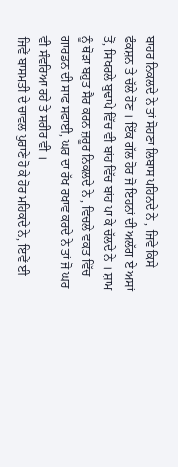ਬਾਹਰ ਨਿਕਲਦੇ ਨੇ ਤਾਂ ਸੋਹਣਾ ਲਿਬਾਸ ਪਹਿਨਦੇ ਨੇ , ਜਿਵੇ ਕਿਸੇ ਫੰਕਸ਼ਨ ਤੇ ਚੱਲੇ ਹੋਣ । ਇੱਕ ਗੱਲ ਹੋਰ ਜੋ ਇਹਨਾਂ ਦੀ ਅਲੱਗ ਏ ਅਸਾਂ ਤੋਂ, ਸਿਖਰਲੇ ਬੁਢਾਪੇ ਵਿੱਚ ਵੀ ਬਾਂਹ ਵਿੱਚ ਬਾਂਹ ਪਾ ਕੇ ਚੱਲਦੇ ਨੇ । ਸ਼ਾਮ ਨੂੰ ਥੋੜਾ ਬਹੁਤ ਸੈਰ ਕਰਨ ਜ਼ਰੂਰ ਨਿਕਲਦੇ ਨੇ , ਵਿਚਲੇ ਵਕਤ ਵਿੱਚ ਗਾਰਡਨ ਦੀ ਸਾਫ ਸਫਾਈ, ਘਰ ਦਾ ਰੱਖ ਰਖਾਵ ਕਰਦੇ ਨੇ ਤਾਂ ਜੋ ਘਰ ਵੀ ਸੰਵਰਿਆ ਰਹੇ ਤੇ ਸਰੀਰ ਵੀ ।
ਜਿਵੇਂ ਬਾਸਮਤੀ ਦੇ ਚਾਵਲ ਪੁਰਾਣੇ ਹੋ ਕੇ ਹੋਰ ਮਹਿਕਦੇ ਨੇ, ਇਵੇਂ ਈ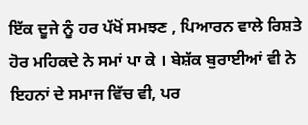ਇੱਕ ਦੂਜੇ ਨੂੰ ਹਰ ਪੱਖੋਂ ਸਮਝਣ , ਪਿਆਰਨ ਵਾਲੇ ਰਿਸ਼ਤੇ ਹੋਰ ਮਹਿਕਦੇ ਨੇ ਸਮਾਂ ਪਾ ਕੇ । ਬੇਸ਼ੱਕ ਬੁਰਾਈਆਂ ਵੀ ਨੇ ਇਹਨਾਂ ਦੇ ਸਮਾਜ ਵਿੱਚ ਵੀ, ਪਰ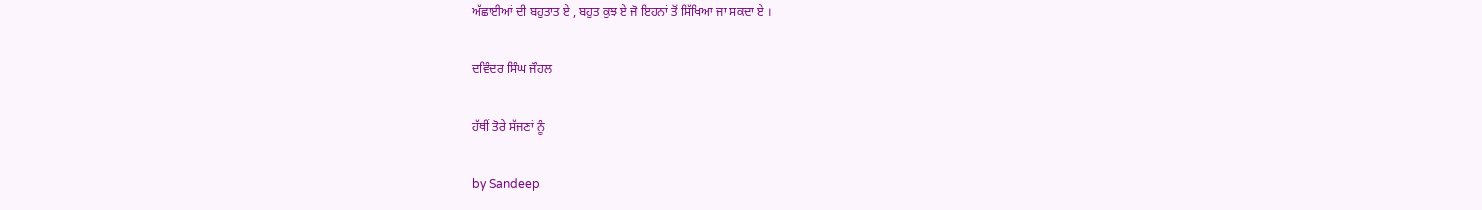ਅੱਛਾਈਆਂ ਦੀ ਬਹੁਤਾਤ ਏ , ਬਹੁਤ ਕੁਝ ਏ ਜੋ ਇਹਨਾਂ ਤੋਂ ਸਿੱਖਿਆ ਜਾ ਸਕਦਾ ਏ ।

ਦਵਿੰਦਰ ਸਿੰਘ ਜੌਹਲ

ਹੱਥੀਂ ਤੋਰੇ ਸੱਜਣਾਂ ਨੂੰ

by Sandeep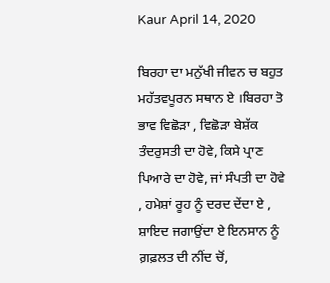Kaur April 14, 2020

ਬਿਰਹਾ ਦਾ ਮਨੁੱਖੀ ਜੀਵਨ ਚ ਬਹੁਤ ਮਹੱਤਵਪੂਰਨ ਸਥਾਨ ਏ ।ਬਿਰਹਾ ਤੋ ਭਾਵ ਵਿਛੋੜਾ , ਵਿਛੋੜਾ ਬੇਸ਼ੱਕ ਤੰਦਰੁਸਤੀ ਦਾ ਹੋਵੇ, ਕਿਸੇ ਪ੍ਰਾਣ ਪਿਆਰੇ ਦਾ ਹੋਵੇ, ਜਾਂ ਸੰਪਤੀ ਦਾ ਹੋਵੇ , ਹਮੇਸ਼ਾਂ ਰੂਹ ਨੂੰ ਦਰਦ ਦੇਂਦਾ ਏ , ਸ਼ਾਇਦ ਜਗਾਉਂਦਾ ਏ ਇਨਸਾਨ ਨੂੰ ਗ਼ਫ਼ਲਤ ਦੀ ਨੀਂਦ ਚੋਂ,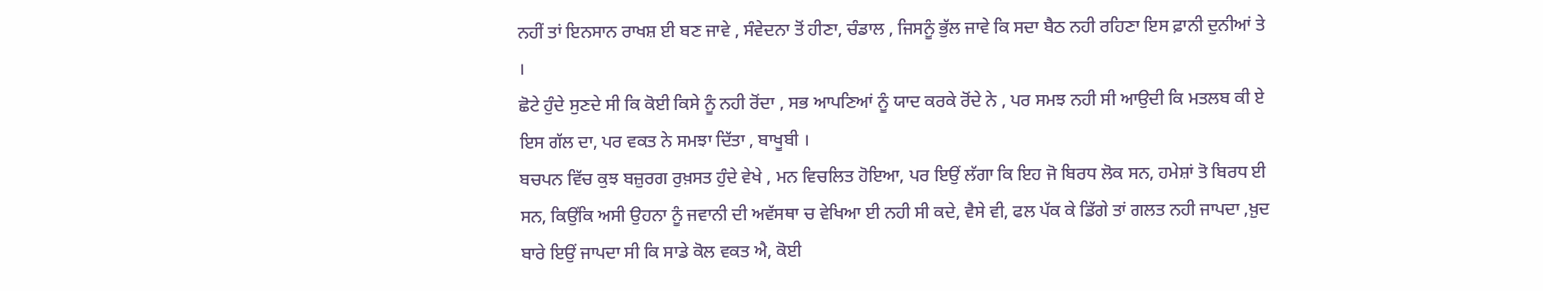ਨਹੀਂ ਤਾਂ ਇਨਸਾਨ ਰਾਖਸ਼ ਈ ਬਣ ਜਾਵੇ , ਸੰਵੇਦਨਾ ਤੋਂ ਹੀਣਾ, ਚੰਡਾਲ , ਜਿਸਨੂੰ ਭੁੱਲ ਜਾਵੇ ਕਿ ਸਦਾ ਬੈਠ ਨਹੀ ਰਹਿਣਾ ਇਸ ਫ਼ਾਨੀ ਦੁਨੀਆਂ ਤੇ ।
ਛੋਟੇ ਹੁੰਦੇ ਸੁਣਦੇ ਸੀ ਕਿ ਕੋਈ ਕਿਸੇ ਨੂੰ ਨਹੀ ਰੋਂਦਾ , ਸਭ ਆਪਣਿਆਂ ਨੂੰ ਯਾਦ ਕਰਕੇ ਰੋਂਦੇ ਨੇ , ਪਰ ਸਮਝ ਨਹੀ ਸੀ ਆਉਦੀ ਕਿ ਮਤਲਬ ਕੀ ਏ ਇਸ ਗੱਲ ਦਾ, ਪਰ ਵਕਤ ਨੇ ਸਮਝਾ ਦਿੱਤਾ , ਬਾਖੂਬੀ ।
ਬਚਪਨ ਵਿੱਚ ਕੁਝ ਬਜ਼ੁਰਗ ਰੁਖ਼ਸਤ ਹੁੰਦੇ ਵੇਖੇ , ਮਨ ਵਿਚਲਿਤ ਹੋਇਆ, ਪਰ ਇਉਂ ਲੱਗਾ ਕਿ ਇਹ ਜੋ ਬਿਰਧ ਲੋਕ ਸਨ, ਹਮੇਸ਼ਾਂ ਤੋ ਬਿਰਧ ਈ ਸਨ, ਕਿਉਂਕਿ ਅਸੀ ਉਹਨਾ ਨੂੰ ਜਵਾਨੀ ਦੀ ਅਵੱਸਥਾ ਚ ਵੇਖਿਆ ਈ ਨਹੀ ਸੀ ਕਦੇ, ਵੈਸੇ ਵੀ, ਫਲ ਪੱਕ ਕੇ ਡਿੱਗੇ ਤਾਂ ਗਲਤ ਨਹੀ ਜਾਪਦਾ ,ਖ਼ੁਦ ਬਾਰੇ ਇਉਂ ਜਾਪਦਾ ਸੀ ਕਿ ਸਾਡੇ ਕੋਲ ਵਕਤ ਐ, ਕੋਈ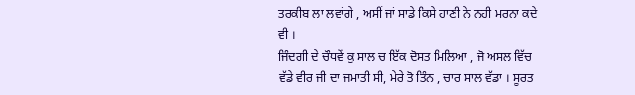ਤਰਕੀਬ ਲਾ ਲਵਾਂਗੇ , ਅਸੀਂ ਜਾਂ ਸਾਡੇ ਕਿਸੇ ਹਾਣੀ ਨੇ ਨਹੀ ਮਰਨਾ ਕਦੇ ਵੀ ।
ਜਿੰਦਗੀ ਦੇ ਚੌਧਵੇਂ ਕੁ ਸਾਲ ਚ ਇੱਕ ਦੋਸਤ ਮਿਲਿਆ , ਜੋ ਅਸਲ ਵਿੱਚ ਵੱਡੇ ਵੀਰ ਜੀ ਦਾ ਜਮਾਤੀ ਸੀ, ਮੇਰੇ ਤੋ ਤਿੰਨ , ਚਾਰ ਸਾਲ ਵੱਡਾ । ਸੂਰਤ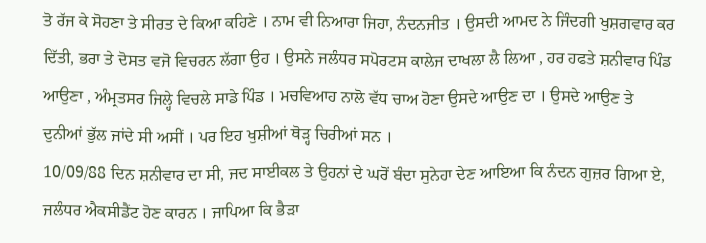ਤੋ ਰੱਜ ਕੇ ਸੋਹਣਾ ਤੇ ਸੀਰਤ ਦੇ ਕਿਆ ਕਹਿਣੇ । ਨਾਮ ਵੀ ਨਿਆਰਾ ਜਿਹਾ, ਨੰਦਨਜੀਤ । ਉਸਦੀ ਆਮਦ ਨੇ ਜਿੰਦਗੀ ਖੁਸ਼ਗਵਾਰ ਕਰ ਦਿੱਤੀ, ਭਰਾ ਤੇ ਦੋਸਤ ਵਜੋ ਵਿਚਰਨ ਲੱਗਾ ਉਹ । ਉਸਨੇ ਜਲੰਧਰ ਸਪੋਰਟਸ ਕਾਲੇਜ ਦਾਖਲਾ ਲੈ ਲਿਆ , ਹਰ ਹਫਤੇ ਸ਼ਨੀਵਾਰ ਪਿੰਡ ਆਉਣਾ , ਅੰਮ੍ਰਤਸਰ ਜਿਲ੍ਹੇ ਵਿਚਲੇ ਸਾਡੇ ਪਿੰਡ । ਮਚਵਿਆਹ ਨਾਲੋ ਵੱਧ ਚਾਅ ਹੋਣਾ ਉਸਦੇ ਆਉਣ ਦਾ । ਉਸਦੇ ਆਉਣ ਤੇ ਦੁਨੀਆਂ ਭੁੱਲ ਜਾਂਦੇ ਸੀ ਅਸੀਂ । ਪਰ ਇਹ ਖੁਸ਼ੀਆਂ ਥੋੜ੍ਹ ਚਿਰੀਆਂ ਸਨ ।
10/09/88 ਦਿਨ ਸ਼ਨੀਵਾਰ ਦਾ ਸੀ, ਜਦ ਸਾਈਕਲ ਤੇ ਉਹਨਾਂ ਦੇ ਘਰੋਂ ਬੰਦਾ ਸੁਨੇਹਾ ਦੇਣ ਆਇਆ ਕਿ ਨੰਦਨ ਗੁਜ਼ਰ ਗਿਆ ਏ, ਜਲੰਧਰ ਐਕਸੀਡੈਂਟ ਹੋਣ ਕਾਰਨ । ਜਾਪਿਆ ਕਿ ਭੈੜਾ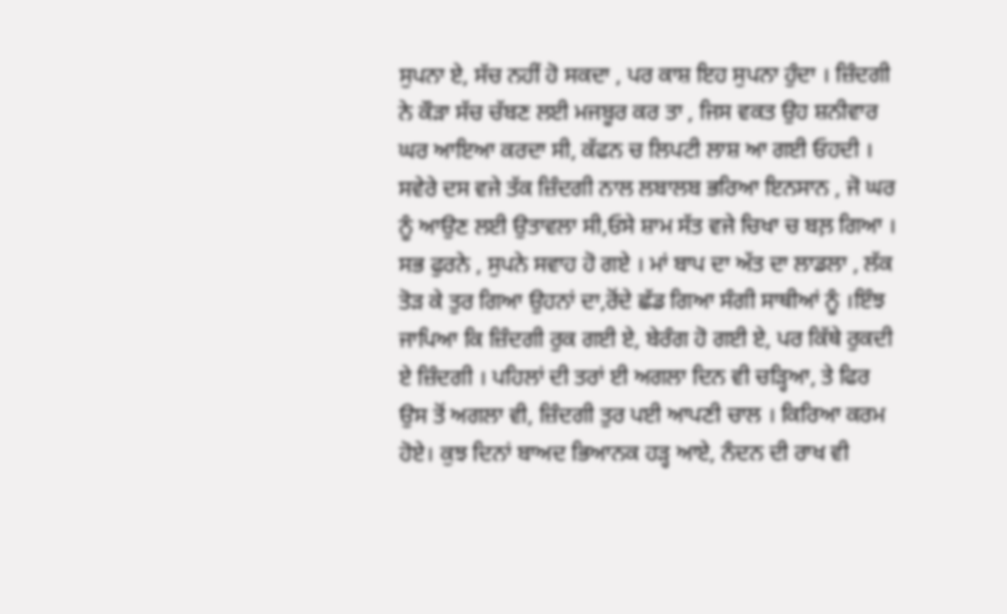ਸੁਪਨਾ ਏ, ਸੱਚ ਨਹੀਂ ਹੋ ਸਕਦਾ , ਪਰ ਕਾਸ਼ ਇਹ ਸੁਪਨਾ ਹੁੰਦਾ । ਜ਼ਿੰਦਗੀ ਨੇ ਕੌੜਾ ਸੱਚ ਚੱਬਣ ਲਈ ਮਜਬੂਰ ਕਰ ਤਾ , ਜਿਸ ਵਕਤ ਉਹ ਸ਼ਨੀਵਾਰ ਘਰ ਆਇਆ ਕਰਦਾ ਸੀ, ਕੱਫਨ ਚ ਲਿਪਟੀ ਲਾਸ਼ ਆ ਗਈ ਓਹਦੀ । ਸਵੇਰੇ ਦਸ ਵਜੇ ਤੱਕ ਜ਼ਿੰਦਗੀ ਨਾਲ ਲਬਾਲਬ ਭਰਿਆ ਇਨਸਾਨ , ਜੋ ਘਰ ਨੂੰ ਆਉਣ ਲਈ ਉਤਾਵਲਾ ਸੀ,ਓਸੇ ਸ਼ਾਮ ਸੱਤ ਵਜੇ ਚਿਖਾ ਚ ਬਲ਼ ਗਿਆ । ਸਭ ਫੁਰਨੇ , ਸੁਪਨੇ ਸਵਾਹ ਹੋ ਗਏ । ਮਾਂ ਬਾਪ ਦਾ ਅੱਤ ਦਾ ਲਾਡਲਾ , ਲੱਕ ਤੋੜ ਕੇ ਤੁਰ ਗਿਆ ਉਹਨਾਂ ਦਾ,ਰੋਂਦੇ ਛੱਡ ਗਿਆ ਸੰਗੀ ਸਾਥੀਆਂ ਨੂੰ ।ਇੰਝ ਜਾਪਿਆ ਕਿ ਜ਼ਿੰਦਗੀ ਰੁਕ ਗਈ ਏ, ਬੇਰੰਗ ਹੋ ਗਈ ਏ, ਪਰ ਕਿੱਥੇ ਰੁਕਦੀ ਏ ਜ਼ਿੰਦਗੀ । ਪਹਿਲਾਂ ਦੀ ਤਰਾਂ ਈ ਅਗਲਾ ਦਿਨ ਵੀ ਚੜ੍ਹਿਆ, ਤੇ ਫਿਰ ਉਸ ਤੋਂ ਅਗਲਾ ਵੀ, ਜ਼ਿੰਦਗੀ ਤੁਰ ਪਈ ਆਪਣੀ ਚਾਲ । ਕਿਰਿਆ ਕਰਮ ਹੋਏ। ਕੁਝ ਦਿਨਾਂ ਬਾਅਦ ਭਿਆਨਕ ਹੜ੍ਹ ਆਏ, ਨੰਦਨ ਦੀ ਰਾਖ ਵੀ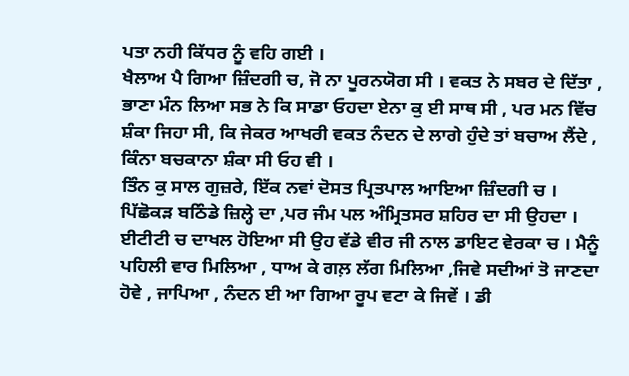ਪਤਾ ਨਹੀ ਕਿੱਧਰ ਨੂੰ ਵਹਿ ਗਈ ।
ਖੈਲਾਅ ਪੈ ਗਿਆ ਜ਼ਿੰਦਗੀ ਚ, ਜੋ ਨਾ ਪੂਰਨਯੋਗ ਸੀ । ਵਕਤ ਨੇ ਸਬਰ ਦੇ ਦਿੱਤਾ , ਭਾਣਾ ਮੰਨ ਲਿਆ ਸਭ ਨੇ ਕਿ ਸਾਡਾ ਓਹਦਾ ਏਨਾ ਕੁ ਈ ਸਾਥ ਸੀ , ਪਰ ਮਨ ਵਿੱਚ ਸ਼ੰਕਾ ਜਿਹਾ ਸੀ, ਕਿ ਜੇਕਰ ਆਖਰੀ ਵਕਤ ਨੰਦਨ ਦੇ ਲਾਗੇ ਹੁੰਦੇ ਤਾਂ ਬਚਾਅ ਲੈਂਦੇ , ਕਿੰਨਾ ਬਚਕਾਨਾ ਸ਼ੰਕਾ ਸੀ ਓਹ ਵੀ ।
ਤਿੰਨ ਕੁ ਸਾਲ ਗੁਜ਼ਰੇ, ਇੱਕ ਨਵਾਂ ਦੋਸਤ ਪ੍ਰਿਤਪਾਲ ਆਇਆ ਜ਼ਿੰਦਗੀ ਚ । ਪਿੱਛੋਕੜ ਬਠਿੰਡੇ ਜ਼ਿਲ੍ਹੇ ਦਾ ,ਪਰ ਜੰਮ ਪਲ ਅੰਮ੍ਰਿਤਸਰ ਸ਼ਹਿਰ ਦਾ ਸੀ ਉਹਦਾ । ਈਟੀਟੀ ਚ ਦਾਖਲ ਹੋਇਆ ਸੀ ਉਹ ਵੱਡੇ ਵੀਰ ਜੀ ਨਾਲ ਡਾਇਟ ਵੇਰਕਾ ਚ । ਮੈਨੂੰ ਪਹਿਲੀ ਵਾਰ ਮਿਲਿਆ , ਧਾਅ ਕੇ ਗਲ਼ ਲੱਗ ਮਿਲਿਆ ,ਜਿਵੇ ਸਦੀਆਂ ਤੋ ਜਾਣਦਾ ਹੋਵੇ , ਜਾਪਿਆ , ਨੰਦਨ ਈ ਆ ਗਿਆ ਰੂਪ ਵਟਾ ਕੇ ਜਿਵੇਂ । ਡੀ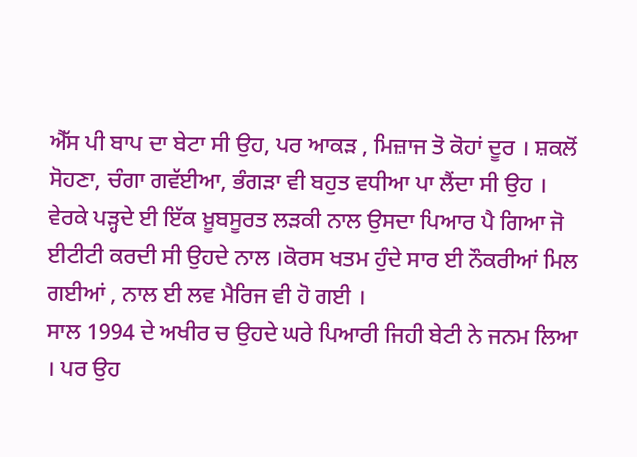ਐੱਸ ਪੀ ਬਾਪ ਦਾ ਬੇਟਾ ਸੀ ਉਹ, ਪਰ ਆਕੜ , ਮਿਜ਼ਾਜ ਤੋ ਕੋਹਾਂ ਦੂਰ । ਸ਼ਕਲੋਂ ਸੋਹਣਾ, ਚੰਗਾ ਗਵੱਈਆ, ਭੰਗੜਾ ਵੀ ਬਹੁਤ ਵਧੀਆ ਪਾ ਲੈਂਦਾ ਸੀ ਉਹ । ਵੇਰਕੇ ਪੜ੍ਹਦੇ ਈ ਇੱਕ ਖ਼ੂਬਸੂਰਤ ਲੜਕੀ ਨਾਲ ਉਸਦਾ ਪਿਆਰ ਪੈ ਗਿਆ ਜੋ ਈਟੀਟੀ ਕਰਦੀ ਸੀ ਉਹਦੇ ਨਾਲ ।ਕੋਰਸ ਖਤਮ ਹੁੰਦੇ ਸਾਰ ਈ ਨੌਕਰੀਆਂ ਮਿਲ ਗਈਆਂ , ਨਾਲ ਈ ਲਵ ਮੈਰਿਜ ਵੀ ਹੋ ਗਈ ।
ਸਾਲ 1994 ਦੇ ਅਖੀਰ ਚ ਉਹਦੇ ਘਰੇ ਪਿਆਰੀ ਜਿਹੀ ਬੇਟੀ ਨੇ ਜਨਮ ਲਿਆ । ਪਰ ਉਹ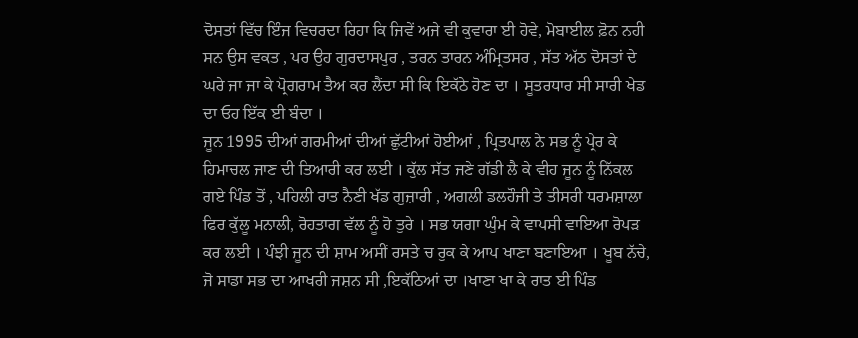ਦੋਸਤਾਂ ਵਿੱਚ ਇੰਜ ਵਿਚਰਦਾ ਰਿਹਾ ਕਿ ਜਿਵੇਂ ਅਜੇ ਵੀ ਕੁਵਾਰਾ ਈ ਹੋਵੇ, ਮੋਬਾਈਲ ਫ਼ੋਨ ਨਹੀ ਸਨ ਉਸ ਵਕਤ , ਪਰ ਉਹ ਗੁਰਦਾਸਪੁਰ , ਤਰਨ ਤਾਰਨ ਅੰਮ੍ਰਿਤਸਰ , ਸੱਤ ਅੱਠ ਦੋਸਤਾਂ ਦੇ ਘਰੇ ਜਾ ਜਾ ਕੇ ਪ੍ਰੋਗਰਾਮ ਤੈਅ ਕਰ ਲੈਂਦਾ ਸੀ ਕਿ ਇਕੱਠੇ ਹੋਣ ਦਾ । ਸੂਤਰਧਾਰ ਸੀ ਸਾਰੀ ਖੇਡ ਦਾ ਓਹ ਇੱਕ ਈ ਬੰਦਾ ।
ਜੂਨ 1995 ਦੀਆਂ ਗਰਮੀਆਂ ਦੀਆਂ ਛੁੱਟੀਆਂ ਹੋਈਆਂ , ਪ੍ਰਿਤਪਾਲ ਨੇ ਸਭ ਨੂੰ ਪ੍ਰੇਰ ਕੇ ਹਿਮਾਚਲ ਜਾਣ ਦੀ ਤਿਆਰੀ ਕਰ ਲਈ । ਕੁੱਲ ਸੱਤ ਜਣੇ ਗੱਡੀ ਲੈ ਕੇ ਵੀਹ ਜੂਨ ਨੂੰ ਨਿੱਕਲ ਗਏ ਪਿੰਡ ਤੋਂ , ਪਹਿਲੀ ਰਾਤ ਨੈਣੀ ਖੱਡ ਗੁਜ਼ਾਰੀ , ਅਗਲੀ ਡਲਹੌਜੀ ਤੇ ਤੀਸਰੀ ਧਰਮਸ਼ਾਲਾ ਫਿਰ ਕੁੱਲੂ ਮਨਾਲੀ, ਰੋਹਤਾਗ ਵੱਲ ਨੂੰ ਹੋ ਤੁਰੇ । ਸਭ ਯਗਾ ਘੁੰਮ ਕੇ ਵਾਪਸੀ ਵਾਇਆ ਰੋਪੜ ਕਰ ਲਈ । ਪੰਝੀ ਜੂਨ ਦੀ ਸ਼ਾਮ ਅਸੀਂ ਰਸਤੇ ਚ ਰੁਕ ਕੇ ਆਪ ਖਾਣਾ ਬਣਾਇਆ । ਖੂਬ ਨੱਚੇ, ਜੋ ਸਾਡਾ ਸਭ ਦਾ ਆਖਰੀ ਜਸ਼ਨ ਸੀ ,ਇਕੱਠਿਆਂ ਦਾ ।ਖਾਣਾ ਖਾ ਕੇ ਰਾਤ ਈ ਪਿੰਡ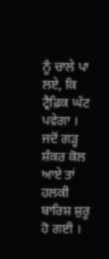ਨੂੰ ਚਾਲੇ ਪਾ ਲਏ, ਕਿ ਟ੍ਰੈਫ਼ਿਕ ਘੱਟ ਪਵੇਗਾ । ਜਦੋਂ ਗੜ੍ਹ ਸ਼ੰਕਰ ਕੋਲ ਆਏ ਤਾਂ ਹਲਕੀ ਬਾਰਿਸ਼ ਸ਼ੁਰੂ ਹੋ ਗਈ ।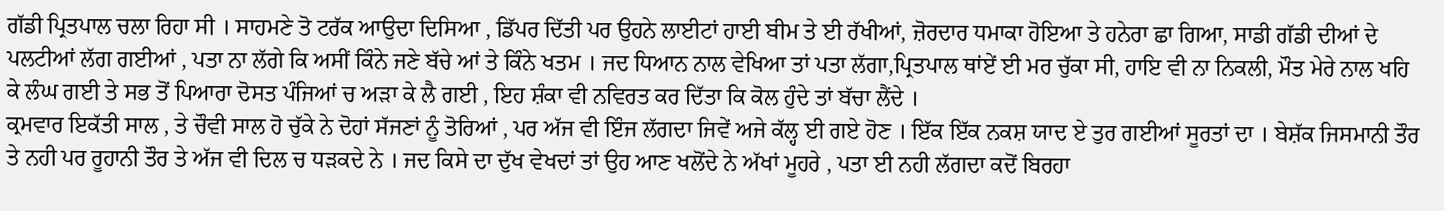ਗੱਡੀ ਪ੍ਰਿਤਪਾਲ ਚਲਾ ਰਿਹਾ ਸੀ । ਸਾਹਮਣੇ ਤੋ ਟਰੱਕ ਆਉਦਾ ਦਿਸਿਆ , ਡਿੱਪਰ ਦਿੱਤੀ ਪਰ ਉਹਨੇ ਲਾਈਟਾਂ ਹਾਈ ਬੀਮ ਤੇ ਈ ਰੱਖੀਆਂ, ਜ਼ੋਰਦਾਰ ਧਮਾਕਾ ਹੋਇਆ ਤੇ ਹਨੇਰਾ ਛਾ ਗਿਆ, ਸਾਡੀ ਗੱਡੀ ਦੀਆਂ ਦੇ ਪਲਟੀਆਂ ਲੱਗ ਗਈਆਂ , ਪਤਾ ਨਾ ਲੱਗੇ ਕਿ ਅਸੀਂ ਕਿੰਨੇ ਜਣੇ ਬੱਚੇ ਆਂ ਤੇ ਕਿੰਨੇ ਖਤਮ । ਜਦ ਧਿਆਨ ਨਾਲ ਵੇਖਿਆ ਤਾਂ ਪਤਾ ਲੱਗਾ,ਪ੍ਰਿਤਪਾਲ ਥਾਂਏਂ ਈ ਮਰ ਚੁੱਕਾ ਸੀ, ਹਾਇ ਵੀ ਨਾ ਨਿਕਲੀ, ਮੌਤ ਮੇਰੇ ਨਾਲ ਖਹਿ ਕੇ ਲੰਘ ਗਈ ਤੇ ਸਭ ਤੋਂ ਪਿਆਰਾ ਦੋਸਤ ਪੰਜਿਆਂ ਚ ਅੜਾ ਕੇ ਲੈ ਗਈ , ਇਹ ਸ਼ੰਕਾ ਵੀ ਨਵਿਰਤ ਕਰ ਦਿੱਤਾ ਕਿ ਕੋਲ ਹੁੰਦੇ ਤਾਂ ਬੱਚਾ ਲੈਂਦੇ ।
ਕ੍ਰਮਵਾਰ ਇਕੱਤੀ ਸਾਲ , ਤੇ ਚੌਵੀ ਸਾਲ ਹੋ ਚੁੱਕੇ ਨੇ ਦੋਹਾਂ ਸੱਜਣਾਂ ਨੂੰ ਤੋਰਿਆਂ , ਪਰ ਅੱਜ ਵੀ ਇੰਜ ਲੱਗਦਾ ਜਿਵੇਂ ਅਜੇ ਕੱਲ੍ਹ ਈ ਗਏ ਹੋਣ । ਇੱਕ ਇੱਕ ਨਕਸ਼ ਯਾਦ ਏ ਤੁਰ ਗਈਆਂ ਸੂਰਤਾਂ ਦਾ । ਬੇਸ਼ੱਕ ਜਿਸਮਾਨੀ ਤੌਰ ਤੇ ਨਹੀ ਪਰ ਰੂਹਾਨੀ ਤੌਰ ਤੇ ਅੱਜ ਵੀ ਦਿਲ ਚ ਧੜਕਦੇ ਨੇ । ਜਦ ਕਿਸੇ ਦਾ ਦੁੱਖ ਵੇਖਦਾਂ ਤਾਂ ਉਹ ਆਣ ਖਲੋਂਦੇ ਨੇ ਅੱਖਾਂ ਮੂਹਰੇ , ਪਤਾ ਈ ਨਹੀ ਲੱਗਦਾ ਕਦੋਂ ਬਿਰਹਾ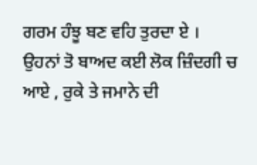ਗਰਮ ਹੰਝੂ ਬਣ ਵਹਿ ਤੁਰਦਾ ਏ ।
ਉਹਨਾਂ ਤੋ ਬਾਅਦ ਕਈ ਲੋਕ ਜ਼ਿੰਦਗੀ ਚ ਆਏ , ਰੁਕੇ ਤੇ ਜਮਾਨੇ ਦੀ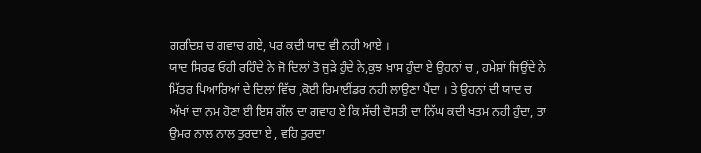ਗਰਦਿਸ਼ ਚ ਗਵਾਚ ਗਏ, ਪਰ ਕਦੀ ਯਾਦ ਵੀ ਨਹੀ ਆਏ ।
ਯਾਦ ਸਿਰਫ ਓਹੀ ਰਹਿੰਦੇ ਨੇ ਜੋ ਦਿਲਾਂ ਤੋ ਜੁੜੇ ਹੁੰਦੇ ਨੇ,ਕੁਝ ਖ਼ਾਸ ਹੁੰਦਾ ਏ ਉਹਨਾਂ ਚ , ਹਮੇਸ਼ਾਂ ਜਿਉਂਦੇ ਨੇ ਮਿੱਤਰ ਪਿਆਰਿਆਂ ਦੇ ਦਿਲਾਂ ਵਿੱਚ ,ਕੋਈ ਰਿਮਾਈਂਡਰ ਨਹੀ ਲਾਉਣਾ ਪੈਂਦਾ । ਤੇ ਉਹਨਾਂ ਦੀ ਯਾਦ ਚ ਅੱਖਾਂ ਦਾ ਨਮ ਹੋਣਾ ਈ ਇਸ ਗੱਲ ਦਾ ਗਵਾਹ ਏ ਕਿ ਸੱਚੀ ਦੋਸਤੀ ਦਾ ਨਿੱਘ ਕਦੀ ਖਤਮ ਨਹੀ ਹੁੰਦਾ, ਤਾ ਉਮਰ ਨਾਲ ਨਾਲ ਤੁਰਦਾ ਏ , ਵਹਿ ਤੁਰਦਾ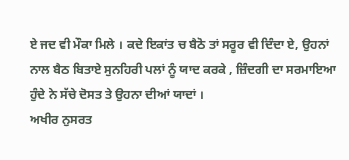ਏ ਜਦ ਵੀ ਮੌਕਾ ਮਿਲੇ । ਕਦੇ ਇਕਾਂਤ ਚ ਬੈਠੋ ਤਾਂ ਸਰੂਰ ਵੀ ਦਿੰਦਾ ਏ, ਉਹਨਾਂ ਨਾਲ ਬੈਠ ਬਿਤਾਏ ਸੁਨਹਿਰੀ ਪਲਾਂ ਨੂੰ ਯਾਦ ਕਰਕੇ , ਜ਼ਿੰਦਗੀ ਦਾ ਸਰਮਾਇਆ ਹੁੰਦੇ ਨੇ ਸੱਚੇ ਦੋਸਤ ਤੇ ਉਹਨਾ ਦੀਆਂ ਯਾਦਾਂ ।
ਅਖੀਰ ਨੁਸਰਤ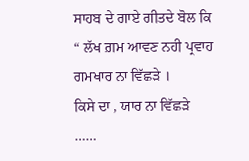ਸਾਹਬ ਦੇ ਗਾਏ ਗੀਤਦੇ ਬੋਲ ਕਿ
“ ਲੱਖ ਗ਼ਮ ਆਵਣ ਨਹੀ ਪ੍ਰਵਾਹ
ਗਮਖਾਰ ਨਾ ਵਿੱਛੜੇ ।
ਕਿਸੇ ਦਾ , ਯਾਰ ਨਾ ਵਿੱਛੜੇ ……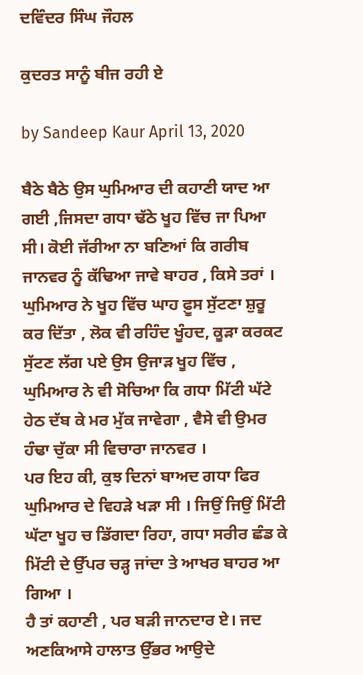ਦਵਿੰਦਰ ਸਿੰਘ ਜੌਹਲ

ਕੁਦਰਤ ਸਾਨੂੰ ਬੀਜ ਰਹੀ ਏ

by Sandeep Kaur April 13, 2020

ਬੈਠੇ ਬੈਠੇ ਉਸ ਘੁਮਿਆਰ ਦੀ ਕਹਾਣੀ ਯਾਦ ਆ ਗਈ ,ਜਿਸਦਾ ਗਧਾ ਢੱਠੇ ਖੂਹ ਵਿੱਚ ਜਾ ਪਿਆ ਸੀ। ਕੋਈ ਜੱਰੀਆ ਨਾ ਬਣਿਆਂ ਕਿ ਗਰੀਬ ਜਾਨਵਰ ਨੂੰ ਕੱਢਿਆ ਜਾਵੇ ਬਾਹਰ , ਕਿਸੇ ਤਰਾਂ । ਘੁਮਿਆਰ ਨੇ ਖੂਹ ਵਿੱਚ ਘਾਹ ਫ਼ੂਸ ਸੁੱਟਣਾ ਸ਼ੁਰੂ ਕਰ ਦਿੱਤਾ , ਲੋਕ ਵੀ ਰਹਿੰਦ ਖੂੰਹਦ, ਕੂੜਾ ਕਰਕਟ ਸੁੱਟਣ ਲੱਗ ਪਏ ਉਸ ਉਜਾੜ ਖੂਹ ਵਿੱਚ , ਘੁਮਿਆਰ ਨੇ ਵੀ ਸੋਚਿਆ ਕਿ ਗਧਾ ਮਿੱਟੀ ਘੱਟੇ ਹੇਠ ਦੱਬ ਕੇ ਮਰ ਮੁੱਕ ਜਾਵੇਗਾ , ਵੈਸੇ ਵੀ ਉਮਰ ਹੰਢਾ ਚੁੱਕਾ ਸੀ ਵਿਚਾਰਾ ਜਾਨਵਰ ।
ਪਰ ਇਹ ਕੀ, ਕੁਝ ਦਿਨਾਂ ਬਾਅਦ ਗਧਾ ਫਿਰ ਘੁਮਿਆਰ ਦੇ ਵਿਹੜੇ ਖੜਾ ਸੀ । ਜਿਉਂ ਜਿਉਂ ਮਿੱਟੀ ਘੱਟਾ ਖੂਹ ਚ ਡਿੱਗਦਾ ਰਿਹਾ, ਗਧਾ ਸਰੀਰ ਛੰਡ ਕੇ ਮਿੱਟੀ ਦੇ ਉੱਪਰ ਚੜ੍ਹ ਜਾਂਦਾ ਤੇ ਆਖਰ ਬਾਹਰ ਆ ਗਿਆ ।
ਹੈ ਤਾਂ ਕਹਾਣੀ , ਪਰ ਬੜੀ ਜਾਨਦਾਰ ਏ। ਜਦ ਅਣਕਿਆਸੇ ਹਾਲਾਤ ਉੱਭਰ ਆਉਦੇ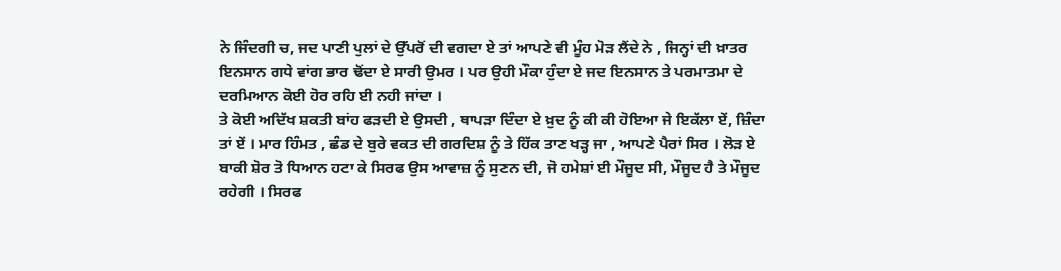ਨੇ ਜਿੰਦਗੀ ਚ, ਜਦ ਪਾਣੀ ਪੁਲਾਂ ਦੇ ਉੱਪਰੋਂ ਦੀ ਵਗਦਾ ਏ ਤਾਂ ਆਪਣੇ ਵੀ ਮੂੰਹ ਮੋੜ ਲੈਂਦੇ ਨੇ , ਜਿਨ੍ਹਾਂ ਦੀ ਖ਼ਾਤਰ ਇਨਸਾਨ ਗਧੇ ਵਾਂਗ ਭਾਰ ਢੋਂਦਾ ਏ ਸਾਰੀ ਉਮਰ । ਪਰ ਉਹੀ ਮੌਕਾ ਹੁੰਦਾ ਏ ਜਦ ਇਨਸਾਨ ਤੇ ਪਰਮਾਤਮਾ ਦੇ ਦਰਮਿਆਨ ਕੋਈ ਹੋਰ ਰਹਿ ਈ ਨਹੀ ਜਾਂਦਾ ।
ਤੇ ਕੋਈ ਅਦਿੱਖ ਸ਼ਕਤੀ ਬਾਂਹ ਫੜਦੀ ਏ ਉਸਦੀ , ਥਾਪੜਾ ਦਿੰਦਾ ਏ ਖ਼ੁਦ ਨੂੰ ਕੀ ਕੀ ਹੋਇਆ ਜੇ ਇਕੱਲਾ ਏਂ, ਜ਼ਿੰਦਾ ਤਾਂ ਏਂ । ਮਾਰ ਹਿੰਮਤ , ਛੰਡ ਦੇ ਬੁਰੇ ਵਕਤ ਦੀ ਗਰਦਿਸ਼ ਨੂੰ ਤੇ ਹਿੱਕ ਤਾਣ ਖੜ੍ਹ ਜਾ , ਆਪਣੇ ਪੈਰਾਂ ਸਿਰ । ਲੋੜ ਏ ਬਾਕੀ ਸ਼ੋਰ ਤੋ ਧਿਆਨ ਹਟਾ ਕੇ ਸਿਰਫ ਉਸ ਆਵਾਜ਼ ਨੂੰ ਸੁਣਨ ਦੀ, ਜੋ ਹਮੇਸ਼ਾਂ ਈ ਮੌਜੂਦ ਸੀ, ਮੌਜੂਦ ਹੈ ਤੇ ਮੌਜੂਦ ਰਹੇਗੀ । ਸਿਰਫ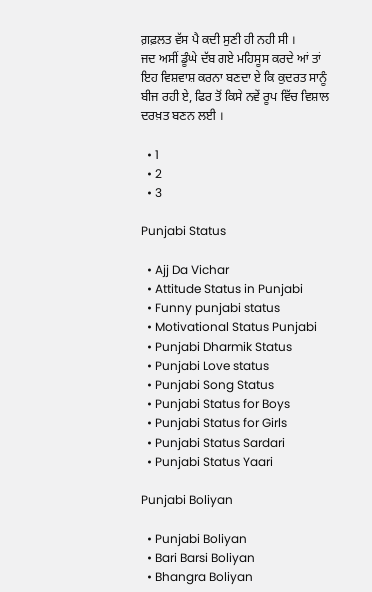ਗ਼ਫ਼ਲਤ ਵੱਸ ਪੈ ਕਦੀ ਸੁਣੀ ਹੀ ਨਹੀ ਸੀ ।
ਜਦ ਅਸੀਂ ਡੂੰਘੇ ਦੱਬ ਗਏ ਮਹਿਸੂਸ ਕਰਦੇ ਆਂ ਤਾਂ ਇਹ ਵਿਸ਼ਵਾਸ਼ ਕਰਨਾ ਬਣਦਾ ਏ ਕਿ ਕੁਦਰਤ ਸਾਨੂੰ ਬੀਜ ਰਹੀ ਏ, ਫਿਰ ਤੋਂ ਕਿਸੇ ਨਵੇਂ ਰੂਪ ਵਿੱਚ ਵਿਸ਼ਾਲ ਦਰਖ਼ਤ ਬਣਨ ਲਈ ।

  • 1
  • 2
  • 3

Punjabi Status

  • Ajj Da Vichar
  • Attitude Status in Punjabi
  • Funny punjabi status
  • Motivational Status Punjabi
  • Punjabi Dharmik Status
  • Punjabi Love status
  • Punjabi Song Status
  • Punjabi Status for Boys
  • Punjabi Status for Girls
  • Punjabi Status Sardari
  • Punjabi Status Yaari

Punjabi Boliyan

  • Punjabi Boliyan
  • Bari Barsi Boliyan
  • Bhangra Boliyan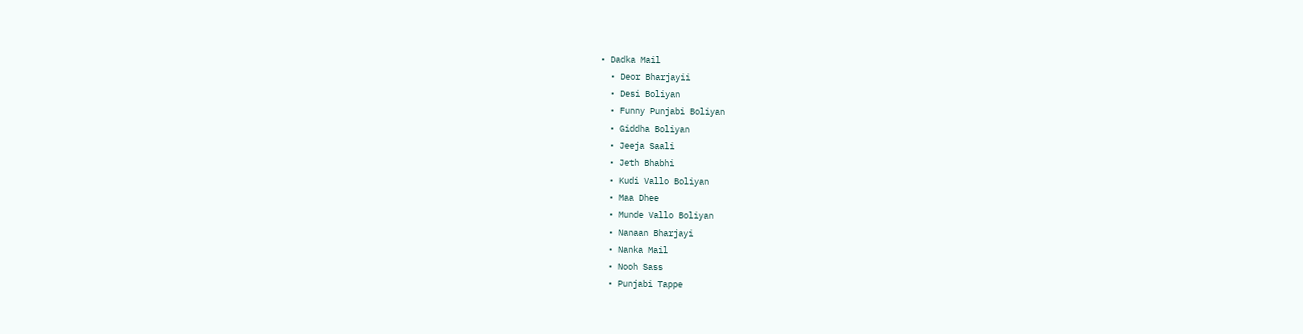• Dadka Mail
  • Deor Bharjayii
  • Desi Boliyan
  • Funny Punjabi Boliyan
  • Giddha Boliyan
  • Jeeja Saali
  • Jeth Bhabhi
  • Kudi Vallo Boliyan
  • Maa Dhee
  • Munde Vallo Boliyan
  • Nanaan Bharjayi
  • Nanka Mail
  • Nooh Sass
  • Punjabi Tappe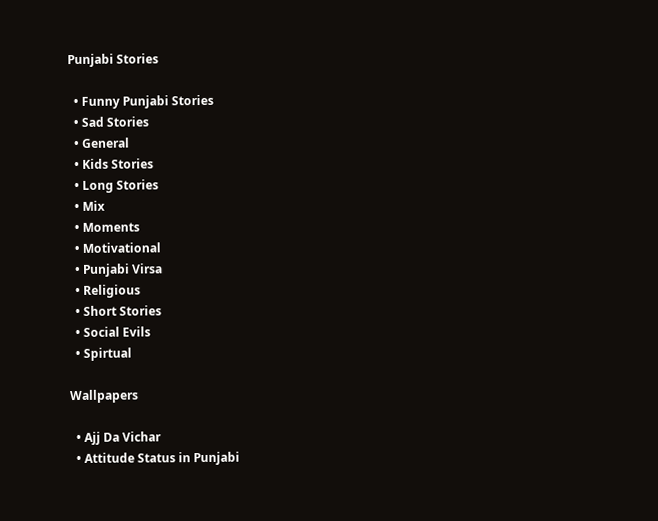Punjabi Stories

  • Funny Punjabi Stories
  • Sad Stories
  • General
  • Kids Stories
  • Long Stories
  • Mix
  • Moments
  • Motivational
  • Punjabi Virsa
  • Religious
  • Short Stories
  • Social Evils
  • Spirtual

Wallpapers

  • Ajj Da Vichar
  • Attitude Status in Punjabi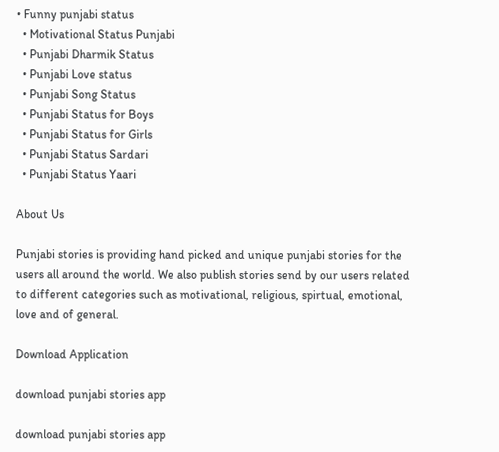• Funny punjabi status
  • Motivational Status Punjabi
  • Punjabi Dharmik Status
  • Punjabi Love status
  • Punjabi Song Status
  • Punjabi Status for Boys
  • Punjabi Status for Girls
  • Punjabi Status Sardari
  • Punjabi Status Yaari

About Us

Punjabi stories is providing hand picked and unique punjabi stories for the users all around the world. We also publish stories send by our users related to different categories such as motivational, religious, spirtual, emotional, love and of general.

Download Application

download punjabi stories app

download punjabi stories app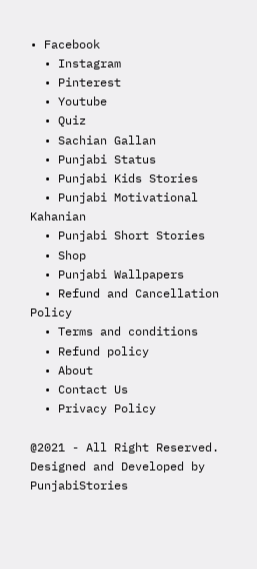• Facebook
  • Instagram
  • Pinterest
  • Youtube
  • Quiz
  • Sachian Gallan
  • Punjabi Status
  • Punjabi Kids Stories
  • Punjabi Motivational Kahanian
  • Punjabi Short Stories
  • Shop
  • Punjabi Wallpapers
  • Refund and Cancellation Policy
  • Terms and conditions
  • Refund policy
  • About
  • Contact Us
  • Privacy Policy

@2021 - All Right Reserved. Designed and Developed by PunjabiStories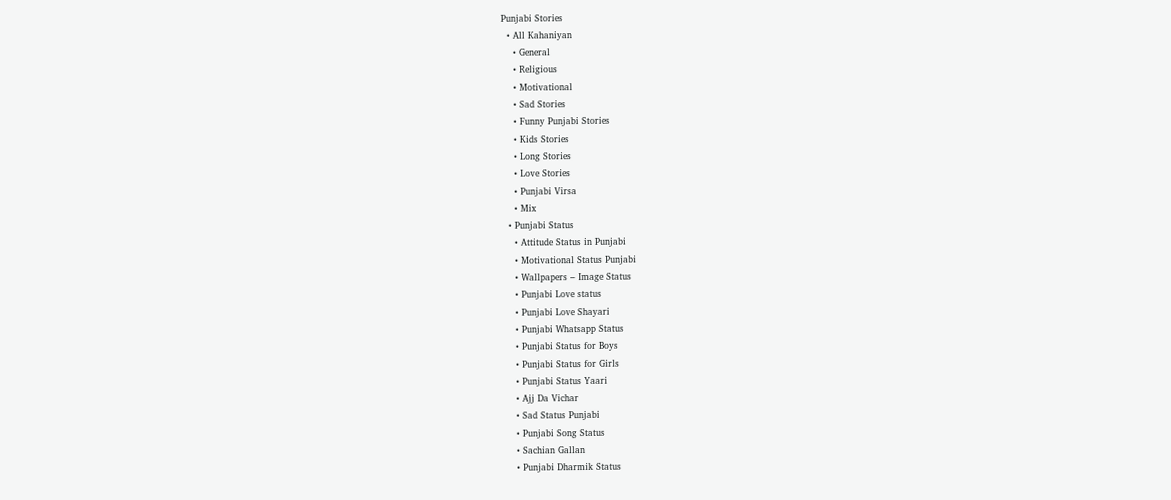Punjabi Stories
  • All Kahaniyan
    • General
    • Religious
    • Motivational
    • Sad Stories
    • Funny Punjabi Stories
    • Kids Stories
    • Long Stories
    • Love Stories
    • Punjabi Virsa
    • Mix
  • Punjabi Status
    • Attitude Status in Punjabi
    • Motivational Status Punjabi
    • Wallpapers – Image Status
    • Punjabi Love status
    • Punjabi Love Shayari
    • Punjabi Whatsapp Status
    • Punjabi Status for Boys
    • Punjabi Status for Girls
    • Punjabi Status Yaari
    • Ajj Da Vichar
    • Sad Status Punjabi
    • Punjabi Song Status
    • Sachian Gallan
    • Punjabi Dharmik Status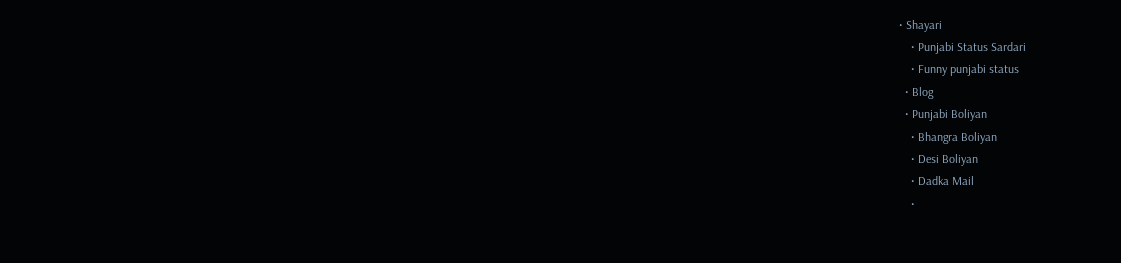• Shayari
    • Punjabi Status Sardari
    • Funny punjabi status
  • Blog
  • Punjabi Boliyan
    • Bhangra Boliyan
    • Desi Boliyan
    • Dadka Mail
    •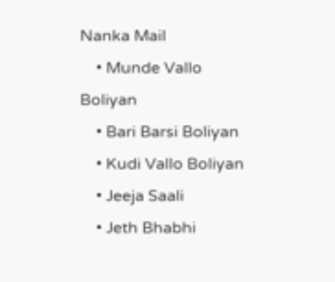Nanka Mail
    • Munde Vallo Boliyan
    • Bari Barsi Boliyan
    • Kudi Vallo Boliyan
    • Jeeja Saali
    • Jeth Bhabhi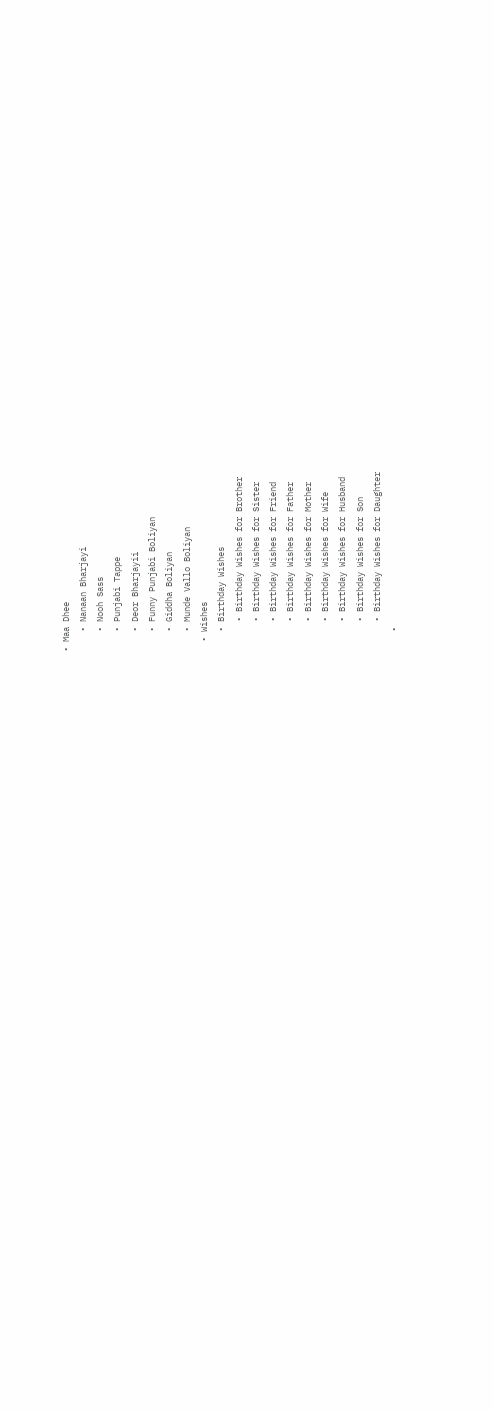• Maa Dhee
    • Nanaan Bharjayi
    • Nooh Sass
    • Punjabi Tappe
    • Deor Bharjayii
    • Funny Punjabi Boliyan
    • Giddha Boliyan
    • Munde Vallo Boliyan
  • Wishes
    • Birthday Wishes
      • Birthday Wishes for Brother
      • Birthday Wishes for Sister
      • Birthday Wishes for Friend
      • Birthday Wishes for Father
      • Birthday Wishes for Mother
      • Birthday Wishes for Wife
      • Birthday Wishes for Husband
      • Birthday Wishes for Son
      • Birthday Wishes for Daughter
    •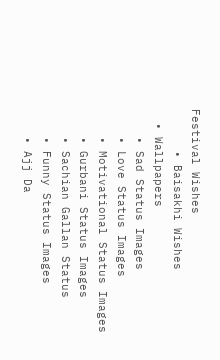Festival Wishes
      • Baisakhi Wishes
  • Wallpapers
    • Sad Status Images
    • Love Status Images
    • Motivational Status Images
    • Gurbani Status Images
    • Sachian Gallan Status
    • Funny Status Images
    • Ajj Da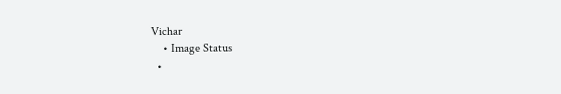Vichar
    • Image Status
  •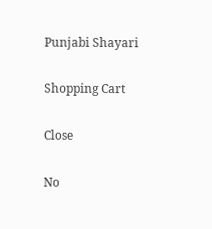Punjabi Shayari

Shopping Cart

Close

No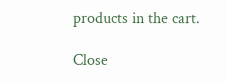products in the cart.

Close